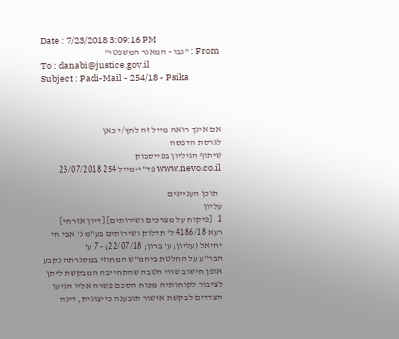Date : 7/23/2018 3:09:16 PM
From : "נבו - המאגר המשפטי"
To : danabi@justice.gov.il
Subject : Padi-Mail - 254/18 - Psika



אם אינך רואה מייל זה לחץ/י כאן
לגרסת הדפסה
שיתוף הגיליון בפייסבוק
www.nevo.co.il פד"י-מייל 254 23/07/2018

  תוכן העניינים
עליון
1   [פיקוח על מצרכים ושירותים] [דיון אזרחי]
רעא 4186/18 ל' תדלוק ושירותים בע"מ נ' אבי חי יחיאל (עליון; ע' ברון; 22/07/18) - 7 ע'
הבר"ע על החלטת ביהמ"ש המחוזי במסגרתה נקבע אופן חישוב שווי הטבה שהתחייבה המבקשת ליתן לציבור לקוחותיה מכוח הסכם פשרה אליו הגיעו הצדדים לבקשת אישור תובענה כייצוגית, דינה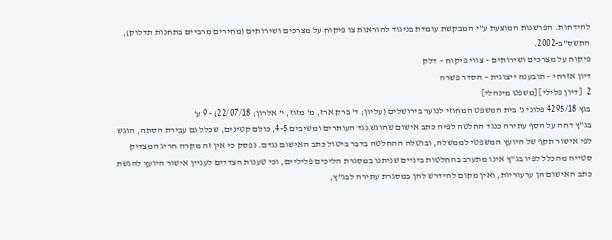להידחות. הפרשנות המוצעת ע"י המבקשת עומדת בניגוד להוראות צו פיקוח על מצרכים ושירותים (מחירים מרביים בתחנות תדלוק), התשס"ב-2002.
פיקוח על מצרכים ושירותים – צווי פיקוח – דלק
דיון אזרחי – תובענה ייצוגית – הסדר פשרה
2   [דיון פלילי] [משפט מינהלי]
בגץ 4295/18 פלוני נ' בית המשפט המחוזי לנוער בירושלים (עליון; ד' ברק ארז, מ' מזוז, י' אלרון; 22/07/18) - 9 ע'
בג"ץ דחה על הסף עתירה כנגד החלטה לפיה כתב אישום שהוגש נגד העותרים ומשיבים 4-5, כולם קטינים, שכלל גם עבירת הסתה, הוגש לפי אישור תקף של היועץ המשפטי לממשלה, ובוטלה ההחלטה בדבר ביטול כתב האישום נגדם. נפסק כי אין זה מקרה חריג המצדיק סטייה מהכלל לפיו בג"ץ אינו מתערב בהחלטות ביניים שניתנו במסגרת הליכים פליליים, וכי טענות הצדדים לעניין אישור היועץ להגשת כתב האישום הן ערעוריות, ואין מקום להידרש להן במסגרת עתירה לבג"ץ,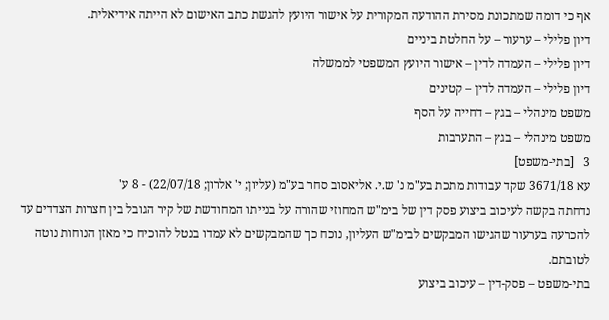אף כי דומה שמתכונת מסירת ההודעה המקורית על אישור היועץ להגשת כתב האישום לא הייתה אידיאלית.
דיון פלילי – ערעור – על החלטת ביניים
דיון פלילי – העמדה לדין – אישור היועץ המשפטי לממשלה
דיון פלילי – העמדה לדין – קטינים
משפט מינהלי – בגץ – דחייה על הסף
משפט מינהלי – בגץ – התערבות
3   [בתי-משפט]
עא 3671/18 שקד עבודות מתכת בע"מ נ' ש.י. אליאסוב סחר בע"מ (עליון; י' אלרון; 22/07/18) - 8 ע'
נדחתה בקשה לעיכוב ביצוע פסק דין של בימ"ש המחוזי שהורה על בנייתו המחודשת של קיר הגובל בין חצרות הצדדים עד להכרעה בערעור שהגישו המבקשים לבימ"ש העליון, נוכח כך שהמבקשים לא עמדו בנטל להוכיח כי מאזן הנוחות נוטה לטובתם.
בתי-משפט – פסק-דין – עיכוב ביצוע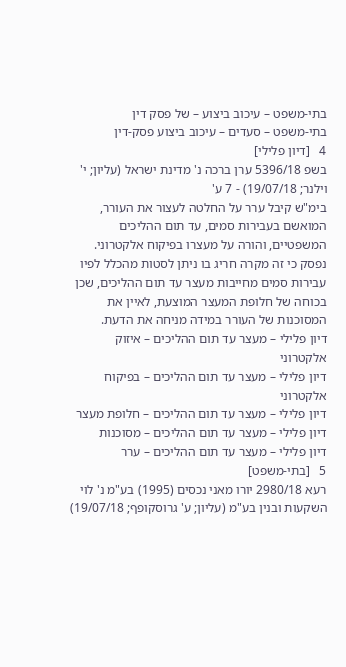בתי-משפט – עיכוב ביצוע – של פסק דין
בתי-משפט – סעדים – עיכוב ביצוע פסק-דין
4   [דיון פלילי]
בשפ 5396/18 ערן ברכה נ' מדינת ישראל (עליון; י' וילנר; 19/07/18) - 7 ע'
בימ"ש קיבל ערר על החלטה לעצור את העורר, המואשם בעבירות סמים, עד תום ההליכים המשפטיים, והורה על מעצרו בפיקוח אלקטרוני. נפסק כי זה מקרה חריג בו ניתן לסטות מהכלל לפיו עבירות סמים מחייבות מעצר עד תום ההליכים, שכן בכוחה של חלופת המעצר המוצעת, לאיין את המסוכנות של העורר במידה מניחה את הדעת.
דיון פלילי – מעצר עד תום ההליכים – איזוק אלקטרוני
דיון פלילי – מעצר עד תום ההליכים – בפיקוח אלקטרוני
דיון פלילי – מעצר עד תום ההליכים – חלופת מעצר
דיון פלילי – מעצר עד תום ההליכים – מסוכנות
דיון פלילי – מעצר עד תום ההליכים – ערר
5   [בתי-משפט]
רעא 2980/18 יורו מאני נכסים (1995) בע"מ נ' לוי השקעות ובנין בע"מ (עליון; ע' גרוסקופף; 19/07/18)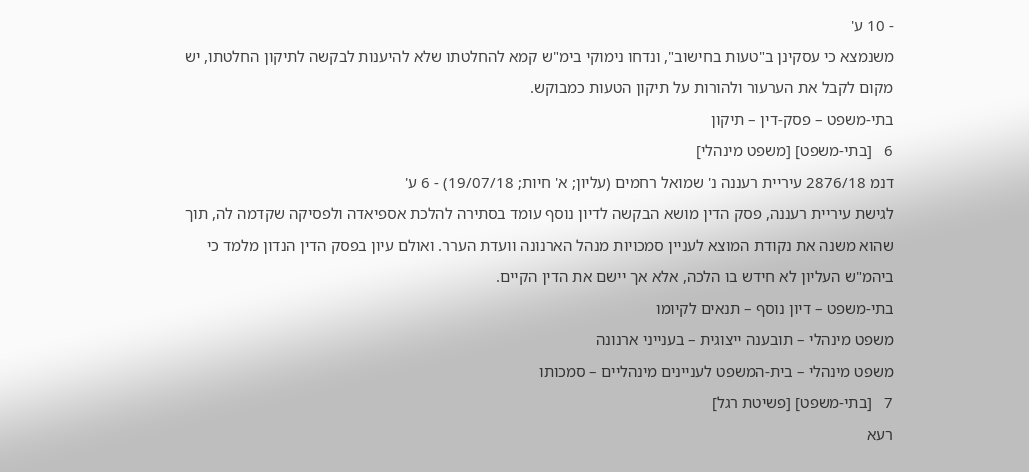- 10 ע'
משנמצא כי עסקינן ב"טעות בחישוב", ונדחו נימוקי בימ"ש קמא להחלטתו שלא להיענות לבקשה לתיקון החלטתו, יש מקום לקבל את הערעור ולהורות על תיקון הטעות כמבוקש.
בתי-משפט – פסק-דין – תיקון
6   [בתי-משפט] [משפט מינהלי]
דנמ 2876/18 עיריית רעננה נ' שמואל רחמים (עליון; א' חיות; 19/07/18) - 6 ע'
לגישת עיריית רעננה, פסק הדין מושא הבקשה לדיון נוסף עומד בסתירה להלכת אספיאדה ולפסיקה שקדמה לה, תוך שהוא משנה את נקודת המוצא לעניין סמכויות מנהל הארנונה וועדת הערר. ואולם עיון בפסק הדין הנדון מלמד כי ביהמ"ש העליון לא חידש בו הלכה, אלא אך יישם את הדין הקיים.
בתי-משפט – דיון נוסף – תנאים לקיומו
משפט מינהלי – תובענה ייצוגית – בענייני ארנונה
משפט מינהלי – בית-המשפט לעניינים מינהליים – סמכותו
7   [בתי-משפט] [פשיטת רגל]
רעא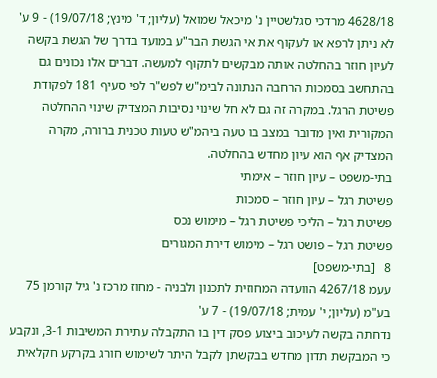4628/18 מרדכי סגלשטיין נ' מיכאל שמואל (עליון; ד' מינץ; 19/07/18) - 9 ע'
לא ניתן לרפא או לעקוף את אי הגשת הבר"ע במועד בדרך של הגשת בקשה לעיון חוזר בהחלטה אותה מבקשים לתקוף למעשה. דברים אלו נכונים גם בהתחשב בסמכות הרחבה הנתונה לבימ"ש לפש"ר לפי סעיף 181 לפקודת פשיטת הרגל. במקרה זה גם לא חל שינוי נסיבות המצדיק שינוי ההחלטה המקורית ואין מדובר במצב בו טעה ביהמ"ש טעות טכנית ברורה, מקרה המצדיק אף הוא עיון מחדש בהחלטה.
בתי-משפט – עיון חוזר – אימתי
פשיטת רגל – עיון חוזר – סמכות
פשיטת רגל – הליכי פשיטת רגל – מימוש נכס
פשיטת רגל – פושט רגל – מימוש דירת המגורים
8   [בתי-משפט]
עעמ 4267/18 הוועדה המחוזית לתכנון ולבניה - מחוז מרכז נ' גיל קורמן 75 בע"מ (עליון; י' עמית; 19/07/18) - 7 ע'
נדחתה בקשה לעיכוב ביצוע פסק דין בו התקבלה עתירת המשיבות 3-1, ונקבע כי המבקשת תדון מחדש בבקשתן לקבל היתר לשימוש חורג בקרקע חקלאית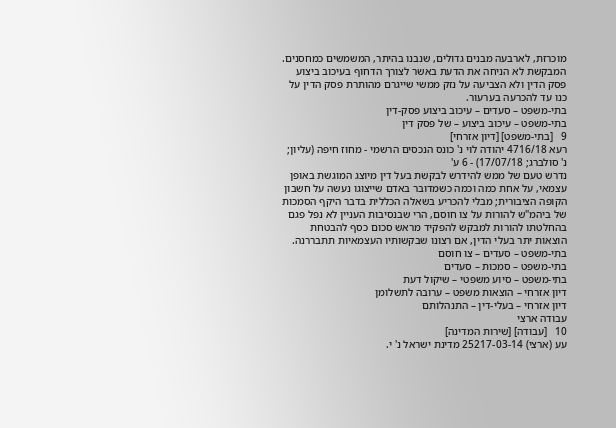מוכרזת, לארבעה מבנים גדולים, שנבנו בהיתר, המשמשים כמחסנים. המבקשת לא הניחה את הדעת באשר לצורך הדחוף בעיכוב ביצוע פסק הדין ולא הצביעה על נזק ממשי שייגרם מהותרת פסק הדין על כנו עד להכרעה בערעור.
בתי-משפט – סעדים – עיכוב ביצוע פסק-דין
בתי-משפט – עיכוב ביצוע – של פסק דין
9   [בתי-משפט] [דיון אזרחי]
רעא 4716/18 יהודה לוי נ' כונס הנכסים הרשמי - מחוז חיפה (עליון; נ' סולברג; 17/07/18) - 6 ע'
נדרש טעם של ממש להידרש לבקשת בעל דין מיוצג המוגשת באופן עצמאי, על אחת כמה וכמה כשמדובר באדם שייצוגו נעשה על חשבון הקופה הציבורית; מבלי להכריע בשאלה הכללית בדבר היקף הסמכות של ביהמ"ש להורות על צו חוסם, הרי שבנסיבות העניין לא נפל פגם בהחלטתו להורות למבקש להפקיד מראש סכום כסף להבטחת הוצאות יתר בעלי הדין, אם רצונו שבקשותיו העצמאיות תתבררנה.
בתי-משפט – סעדים – צו חוסם
בתי-משפט – סמכות – סעדים
בתי-משפט – סיוע משפטי – שיקול דעת
דיון אזרחי – הוצאות משפט – ערובה לתשלומן
דיון אזרחי – בעלי-דין – התנהלותם
עבודה ארצי
10   [עבודה] [שירות המדינה]
עע (ארצי) 25217-03-14 מדינת ישראל נ' י.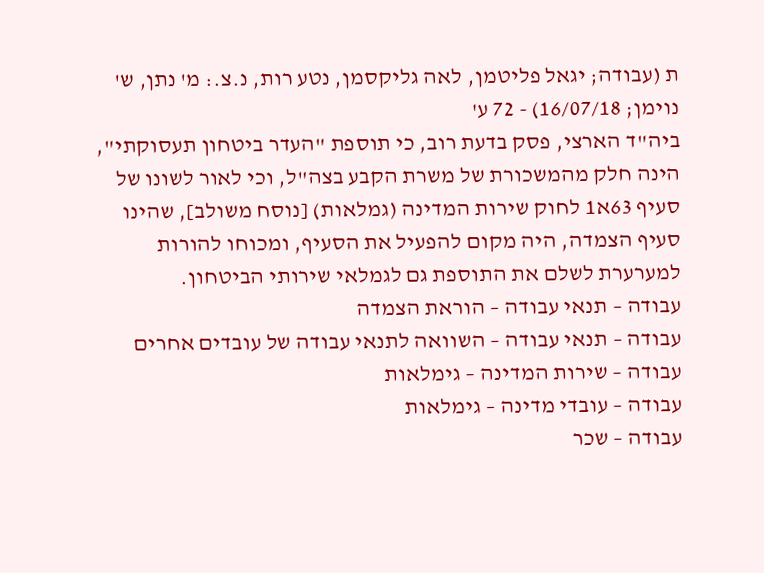ת (עבודה; יגאל פליטמן, לאה גליקסמן, נטע רות, נ.צ.: מ' נתן, ש' נוימן; 16/07/18) - 72 ע'
ביה"ד הארצי, פסק בדעת רוב, כי תוספת "העדר ביטחון תעסוקתי", הינה חלק מהמשכורת של משרת הקבע בצה"ל, וכי לאור לשונו של סעיף 63א1 לחוק שירות המדינה (גמלאות) [נוסח משולב], שהינו סעיף הצמדה, היה מקום להפעיל את הסעיף, ומכוחו להורות למערערת לשלם את התוספת גם לגמלאי שירותי הביטחון.
עבודה – תנאי עבודה – הוראת הצמדה
עבודה – תנאי עבודה – השוואה לתנאי עבודה של עובדים אחרים
עבודה – שירות המדינה – גימלאות
עבודה – עובדי מדינה – גימלאות
עבודה – שכר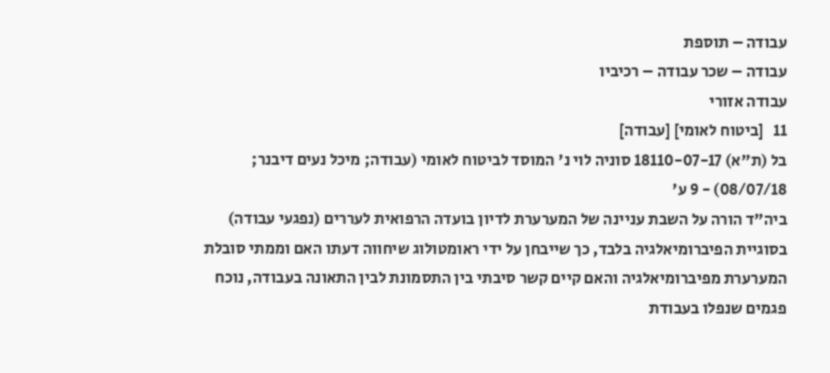עבודה – תוספת
עבודה – שכר עבודה – רכיביו
עבודה אזורי
11   [ביטוח לאומי] [עבודה]
בל (ת"א) 18110-07-17 סוניה לוי נ' המוסד לביטוח לאומי (עבודה; מיכל נעים דיבנר; 08/07/18) - 9 ע'
ביה"ד הורה על השבת עניינה של המערערת לדיון בועדה הרפואית לעררים (נפגעי עבודה) בסוגיית הפיברומיאלגיה בלבד, כך שייבחן על ידי ראומטולוג שיחווה דעתו האם וממתי סובלת המערערת מפיברומיאלגיה והאם קיים קשר סיבתי בין התסמונת לבין התאונה בעבודה, נוכח פגמים שנפלו בעבודת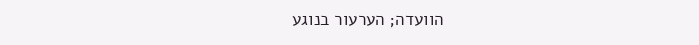הוועדה; הערעור בנוגע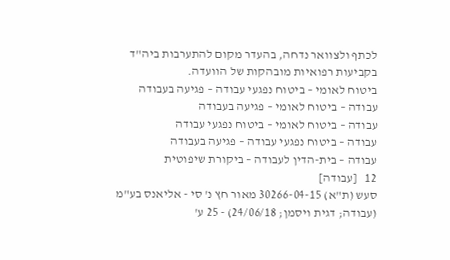לכתף ולצוואר נדחה, בהעדר מקום להתערבות ביה"ד בקביעות רפואיות מובהקות של הוועדה.
ביטוח לאומי – ביטוח נפגעי עבודה – פגיעה בעבודה
עבודה – ביטוח לאומי – פגיעה בעבודה
עבודה – ביטוח לאומי – ביטוח נפגעי עבודה
עבודה – ביטוח נפגעי עבודה – פגיעה בעבודה
עבודה – בית-הדין לעבודה – ביקורת שיפוטית
12   [עבודה]
סעש (ת"א) 30266-04-15 מאור חץ נ' סי - אליאנס בע"מ (עבודה; דגית ויסמן; 24/06/18) - 25 ע'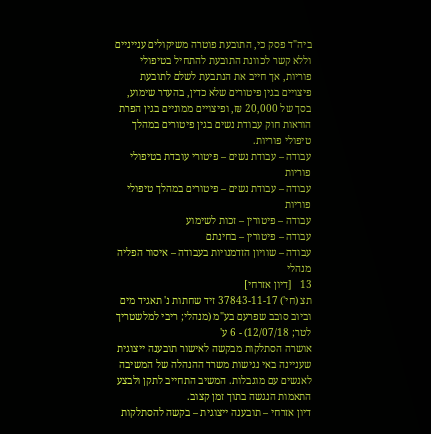ביה"ד פסק כי, התובעת פוטרה משיקולים ענייניים וללא קשר לכוונת התובעת להתחיל בטיפולי פוריות, אך חייב את הנתבעת לשלם לתובעת פיצויים בגין פיטורים שלא כדין, בהעדר שימוע, בסך של 20,000 ₪, ופיצויים ממוניים בגין הפרת הוראות חוק עבודת נשים בגין פיטורים במהלך טיפולי פוריות.
עבודה – עבודת נשים – פיטורי עובדת בטיפולי פוריות
עבודה – עבודת נשים – פיטורים במהלך טיפולי פוריות
עבודה – פיטורין – זכות לשימוע
עבודה – פיטורין – בחינתם
עבודה – שוויון הזדמנויות בעבודה – איסור הפליה
מנהלי
13   [דיון אזרחי]
תצ (חי') 37843-11-17 זיד שחתות נ' תאגיד מים וביוב סובב שפרעם בע"מ (מנהלי; ריבי למלשטריך לטר; 12/07/18) - 6 ע'
אושרה הסתלקות מבקשה לאישור תובענה ייצוגית שעניינה באי נגישות משרד ההנהלה של המשיבה לאנשים עם מוגבלות. המשיב התחייב לתקן ולבצע התאמות הנגשה בתוך זמן קצוב.
דיון אזרחי – תובענה ייצוגית – בקשה להסתלקות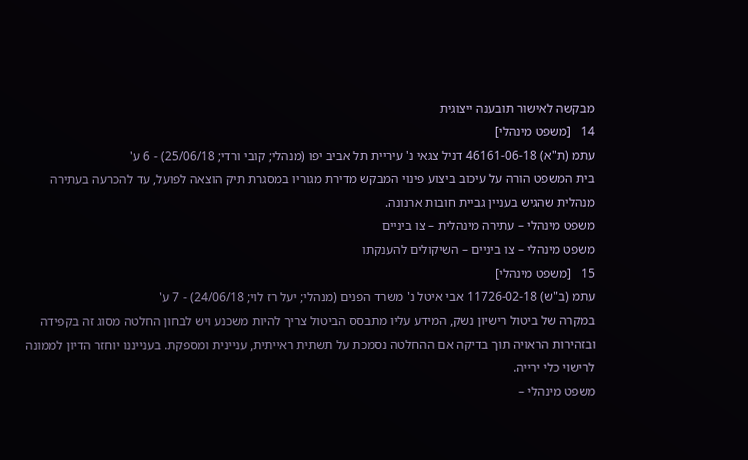מבקשה לאישור תובענה ייצוגית
14   [משפט מינהלי]
עתמ (ת"א) 46161-06-18 דניל צגאי נ' עיריית תל אביב יפו (מנהלי; קובי ורדי; 25/06/18) - 6 ע'
בית המשפט הורה על עיכוב ביצוע פינוי המבקש מדירת מגוריו במסגרת תיק הוצאה לפועל, עד להכרעה בעתירה מנהלית שהגיש בעניין גביית חובות ארנונה.
משפט מינהלי – עתירה מינהלית – צו ביניים
משפט מינהלי – צו ביניים – השיקולים להענקתו
15   [משפט מינהלי]
עתמ (ב"ש) 11726-02-18 אבי איטל נ' משרד הפנים (מנהלי; יעל רז לוי; 24/06/18) - 7 ע'
במקרה של ביטול רישיון נשק, המידע עליו מתבסס הביטול צריך להיות משכנע ויש לבחון החלטה מסוג זה בקפידה ובזהירות הראויה תוך בדיקה אם ההחלטה נסמכת על תשתית ראייתית, עניינית ומספקת. בענייננו יוחזר הדיון לממונה לרישוי כלי ירייה.
משפט מינהלי –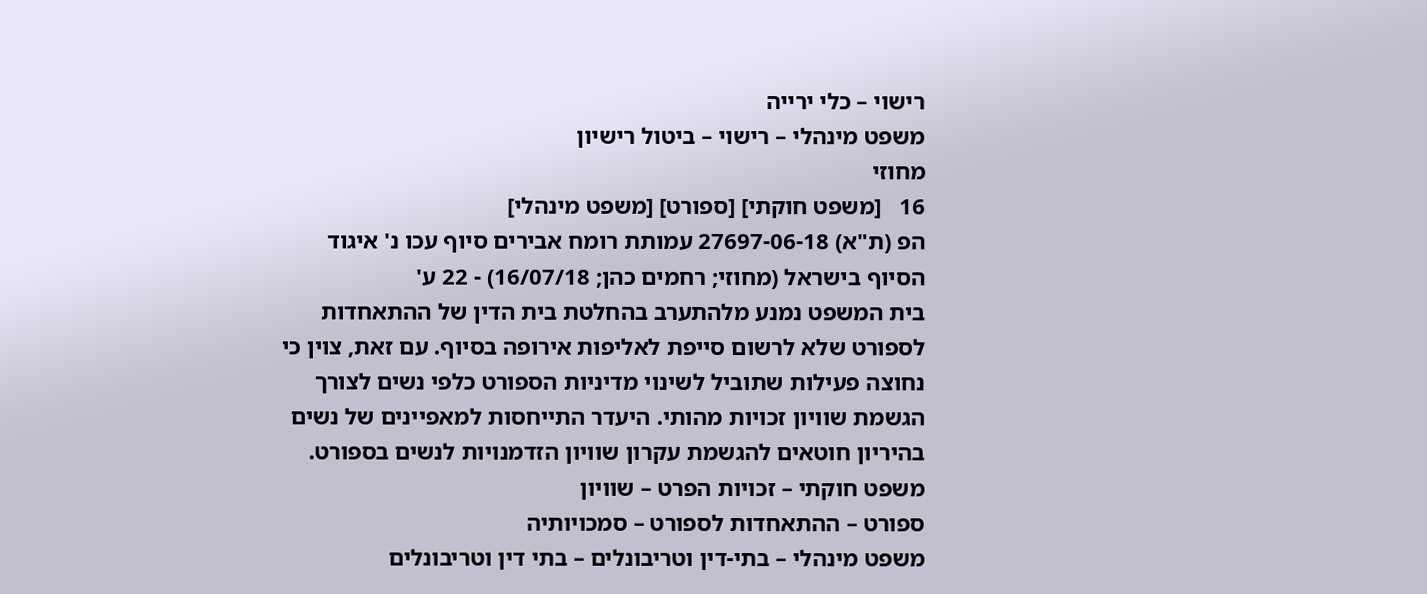רישוי – כלי ירייה
משפט מינהלי – רישוי – ביטול רישיון
מחוזי
16   [משפט חוקתי] [ספורט] [משפט מינהלי]
הפ (ת"א) 27697-06-18 עמותת רומח אבירים סיוף עכו נ' איגוד הסיוף בישראל (מחוזי; רחמים כהן; 16/07/18) - 22 ע'
בית המשפט נמנע מלהתערב בהחלטת בית הדין של ההתאחדות לספורט שלא לרשום סייפת לאליפות אירופה בסיוף. עם זאת, צוין כי נחוצה פעילות שתוביל לשינוי מדיניות הספורט כלפי נשים לצורך הגשמת שוויון זכויות מהותי. היעדר התייחסות למאפיינים של נשים בהיריון חוטאים להגשמת עקרון שוויון הזדמנויות לנשים בספורט.
משפט חוקתי – זכויות הפרט – שוויון
ספורט – ההתאחדות לספורט – סמכויותיה
משפט מינהלי – בתי-דין וטריבונלים – בתי דין וטריבונלים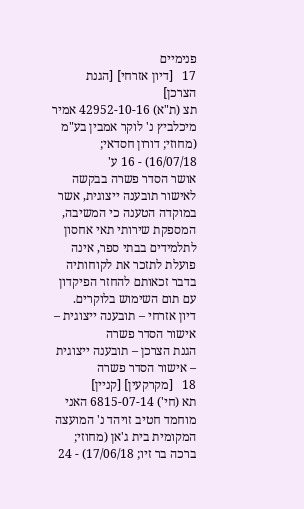פנימיים
17   [דיון אזרחי] [הגנת הצרכן]
תצ (ת"א) 42952-10-16 אמיר מיכלביץ נ' לוקר אמבין בע"מ (מחוזי; דורון חסדאי; 16/07/18) - 16 ע'
אושר הסדר פשרה בבקשה לאישור תובענה ייצוגית, אשר במוקדה הטענה כי המשיבה, המספקת שירותי תאי אחסון לתלמידים בבתי ספר, אינה פועלת לתזכר את לקוחותיה בדבר זכאותם להחזר הפיקדון עם תום השימוש בלוקרים.
דיון אזרחי – תובענה ייצוגית – אישור הסדר פשרה
הגנת הצרכן – תובענה ייצוגית – אישור הסדר פשרה
18   [מקרקעין] [קניין]
תא (חי') 6815-07-14 האני מוחמד חטיב זויהד נ' המועצה המקומית בית ג'אן (מחוזי; ברכה בר זיו; 17/06/18) - 24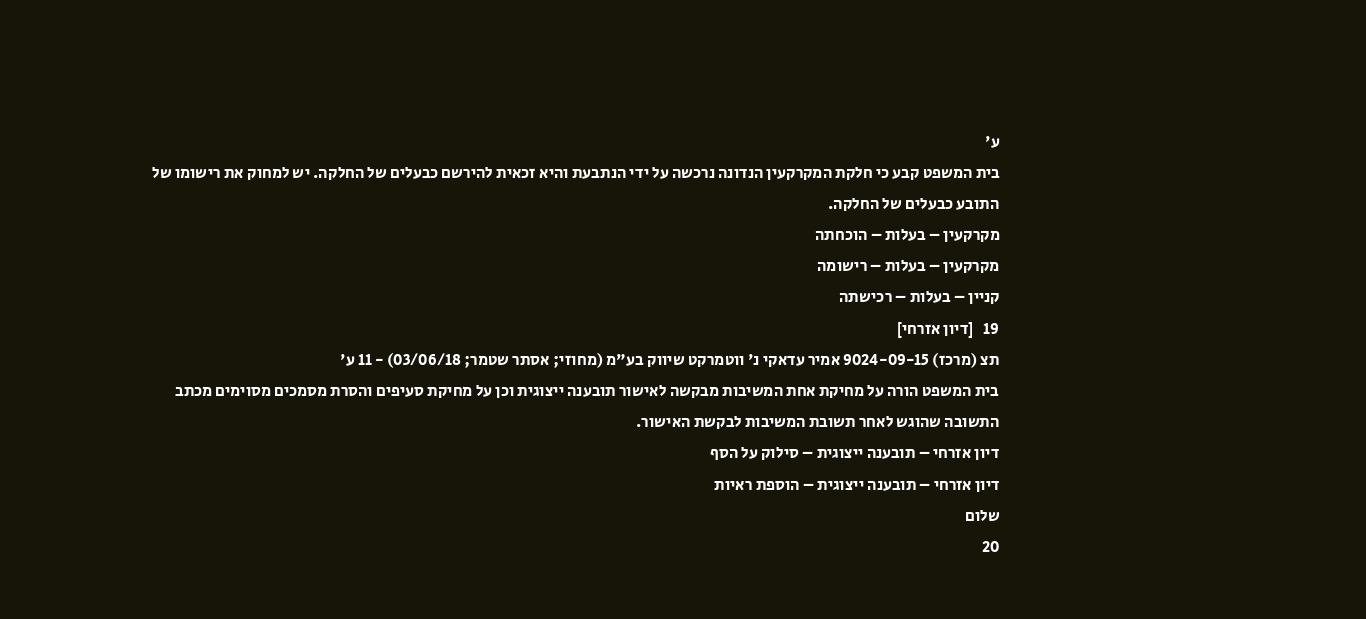ע'
בית המשפט קבע כי חלקת המקרקעין הנדונה נרכשה על ידי הנתבעת והיא זכאית להירשם כבעלים של החלקה. יש למחוק את רישומו של התובע כבעלים של החלקה.
מקרקעין – בעלות – הוכחתה
מקרקעין – בעלות – רישומה
קניין – בעלות – רכישתה
19   [דיון אזרחי]
תצ (מרכז) 9024-09-15 אמיר עדאקי נ' ווטמרקט שיווק בע"מ (מחוזי; אסתר שטמר; 03/06/18) - 11 ע'
בית המשפט הורה על מחיקת אחת המשיבות מבקשה לאישור תובענה ייצוגית וכן על מחיקת סעיפים והסרת מסמכים מסוימים מכתב התשובה שהוגש לאחר תשובת המשיבות לבקשת האישור.
דיון אזרחי – תובענה ייצוגית – סילוק על הסף
דיון אזרחי – תובענה ייצוגית – הוספת ראיות
שלום
20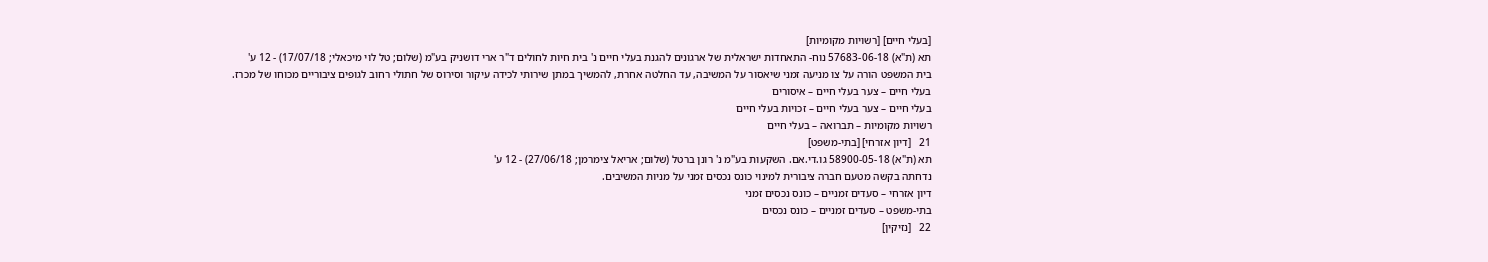[בעלי חיים] [רשויות מקומיות]
תא (ת"א) 57683-06-18 נוח- התאחדות ישראלית של ארגונים להגנת בעלי חיים נ' בית חיות לחולים ד"ר ארי דושניק בע"מ (שלום; טל לוי מיכאלי; 17/07/18) - 12 ע'
בית המשפט הורה על צו מניעה זמני שיאסור על המשיבה, עד החלטה אחרת, להמשיך במתן שירותי לכידה עיקור וסירוס של חתולי רחוב לגופים ציבוריים מכוחו של מכרז.
בעלי חיים – צער בעלי חיים – איסורים
בעלי חיים – צער בעלי חיים – זכויות בעלי חיים
רשויות מקומיות – תברואה – בעלי חיים
21   [דיון אזרחי] [בתי-משפט]
תא (ת"א) 58900-05-18 גו.די.אם. השקעות בע"מ נ' רונן ברטל (שלום; אריאל צימרמן; 27/06/18) - 12 ע'
נדחתה בקשה מטעם חברה ציבורית למינוי כונס נכסים זמני על מניות המשיבים.
דיון אזרחי – סעדים זמניים – כונס נכסים זמני
בתי-משפט – סעדים זמניים – כונס נכסים
22   [נזיקין]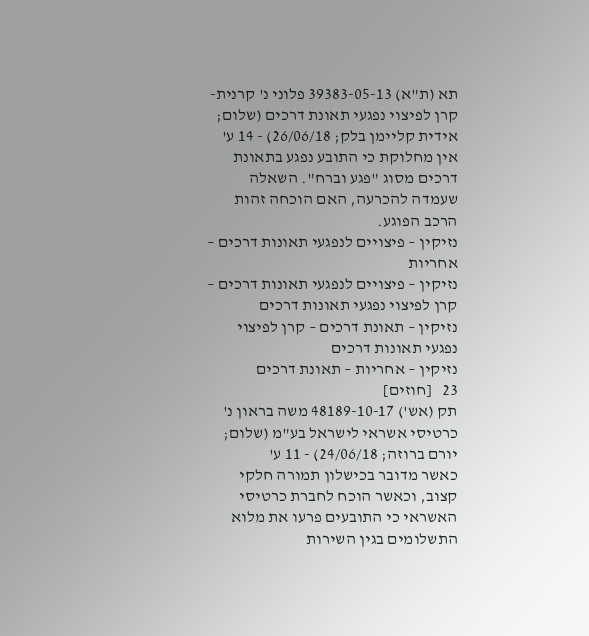תא (ת"א) 39383-05-13 פלוני נ' קרנית-קרן לפיצוי נפגעי תאונת דרכים (שלום; אידית קליימן בלק; 26/06/18) - 14 ע'
אין מחלוקת כי התובע נפגע בתאונת דרכים מסוג "פגע וברח". השאלה שעמדה להכרעה, האם הוכחה זהות הרכב הפוגע.
נזיקין – פיצויים לנפגעי תאונות דרכים – אחריות
נזיקין – פיצויים לנפגעי תאונות דרכים – קרן לפיצוי נפגעי תאונות דרכים
נזיקין – תאונת דרכים – קרן לפיצוי נפגעי תאונות דרכים
נזיקין – אחריות – תאונת דרכים
23   [חוזים]
תק (אש') 48189-10-17 משה בראון נ' כרטיסי אשראי לישראל בע"מ (שלום; יורם ברוזה; 24/06/18) - 11 ע'
כאשר מדובר בכישלון תמורה חלקי קצוב, וכאשר הוכח לחברת כרטיסי האשראי כי התובעים פרעו את מלוא התשלומים בגין השירות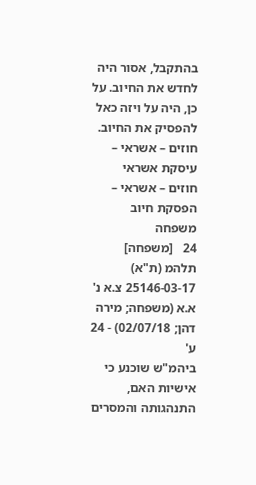בהתקבל, אסור היה לחדש את החיוב. על כן, היה על ויזה כאל להפסיק את החיוב.
חוזים – אשראי – עיסקת אשראי
חוזים – אשראי – הפסקת חיוב
משפחה
24   [משפחה]
תלהמ (ת"א) 25146-03-17 צ.א נ' א.א (משפחה; מירה דהן; 02/07/18) - 24 ע'
ביהמ"ש שוכנע כי אישיות האם, התנהגותה והמסרים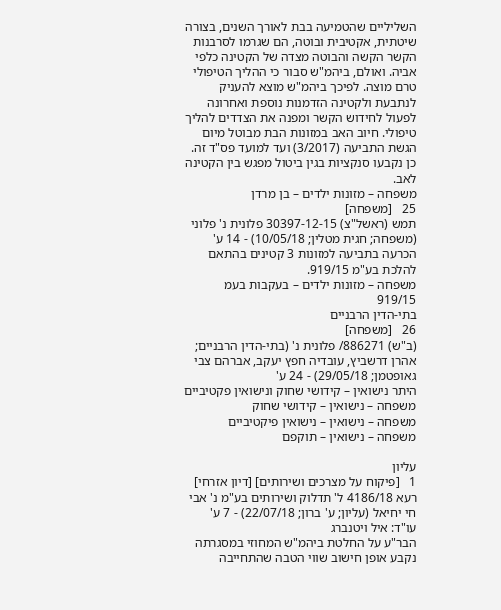השליליים שהטמיעה בבת לאורך השנים, בצורה שיטתית, אקטיבית ובוטה, הם שגרמו לסרבנות הקשר הקשה והבוטה מצדה של הקטינה כלפי אביה. ואולם, ביהמ"ש סבור כי ההליך הטיפולי טרם מוצה. לפיכך ביהמ"ש מוצא להעניק לנתבעת ולקטינה הזדמנות נוספת ואחרונה לפעול לחידוש הקשר ומפנה את הצדדים להליך טיפולי. חיוב האב במזונות הבת מבוטל מיום הגשת התביעה (3/2017) ועד למועד פס"ד זה. כן נקבעו סנקציות בגין ביטול מפגש בין הקטינה לאב.
משפחה – מזונות ילדים – בן מרדן
25   [משפחה]
תמש (ראשל"צ) 30397-12-15 פלונית נ' פלוני (משפחה; חגית מטלין; 10/05/18) - 14 ע'
הכרעה בתביעה למזונות 3 קטינים בהתאם להלכת בע"מ 919/15.
משפחה – מזונות ילדים – בעקבות בעמ 919/15
בתי-הדין הרבניים
26   [משפחה]
(ב"ש) 886271/ פלונית נ' (בתי-הדין הרבניים; אהרן דרשביץ, עובדיה חפץ יעקב, אברהם צבי גאופטמן; 29/05/18) - 24 ע'
היתר נישואין – קידושי שחוק ונישואין פקטיביים
משפחה – נישואין – קידושי שחוק
משפחה – נישואין – נישואין פיקטיביים
משפחה – נישואין – תוקפם

עליון
1   [פיקוח על מצרכים ושירותים] [דיון אזרחי]
רעא 4186/18 ל' תדלוק ושירותים בע"מ נ' אבי חי יחיאל (עליון; ע' ברון; 22/07/18) - 7 ע'
עו"ד: איל ויטנברג
הבר"ע על החלטת ביהמ"ש המחוזי במסגרתה נקבע אופן חישוב שווי הטבה שהתחייבה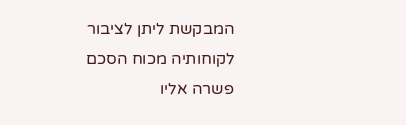המבקשת ליתן לציבור לקוחותיה מכוח הסכם פשרה אליו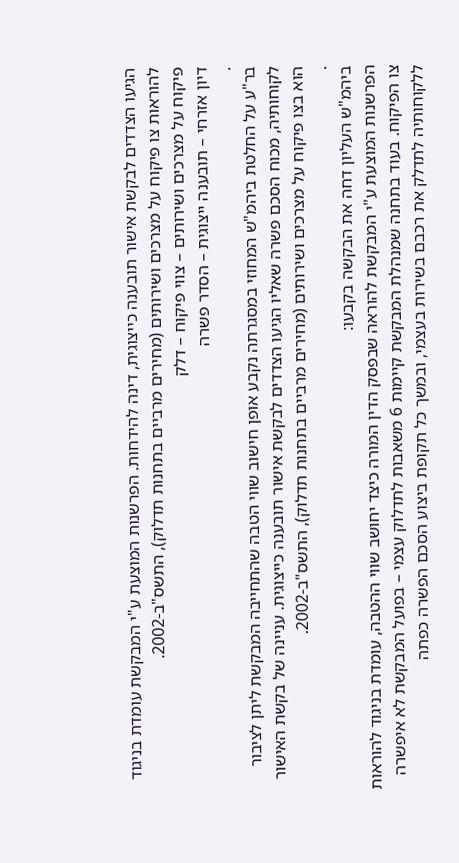הגיעו הצדדים לבקשת אישור תובענה כייצוגית, דינה להידחות. הפרשנות המוצעת ע"י המבקשת עומדת בניגוד להוראות צו פיקוח על מצרכים ושירותים (מחירים מרביים בתחנות תדלוק), התשס"ב-2002.
פיקוח על מצרכים ושירותים – צווי פיקוח – דלק
דיון אזרחי – תובענה ייצוגית – הסדר פשרה
.
בר"ע על החלטת ביהמ"ש המחוזי במסגרתה נקבע אופן חישוב שווי הטבה שהתחייבה המבקשת ליתן לציבור לקוחותיה, מכוח הסכם פשרה שאליו הגיעו הצדדים לבקשת אישור תובענה כייצוגית. עניינה של בקשת האישור הוא בצו פיקוח על מצרכים ושירותים (מחירים מרביים בתחנות תדלוק), התשס"ב-2002.
.
ביהמ"ש העליון דחה את הבקשה בקבעו:
הפרשנות המוצעת ע"י המבקשת להוראה שבפסק הדין המורה כיצד יחושב שווי ההטבה, עומדת בניגוד להוראות צו הפיקוח. בעוד בתחנה שמנהלת המבקשת קיימות 6 משאבות לתדלוק עצמי – בפועל המבקשת לא איפשרה ללקוחותיה לתדלק את רכבם בשירות בעצמי, ובמשך כל תקופת ביצוע הסכם הפשרה כפתה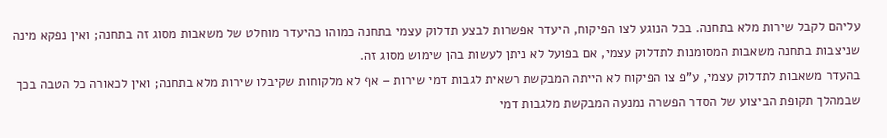עליהם לקבל שירות מלא בתחנה. בכל הנוגע לצו הפיקוח, היעדר אפשרות לבצע תדלוק עצמי בתחנה כמוהו כהיעדר מוחלט של משאבות מסוג זה בתחנה; ואין נפקא מינה שניצבות בתחנה משאבות המסומנות לתדלוק עצמי, אם בפועל לא ניתן לעשות בהן שימוש מסוג זה.
בהעדר משאבות לתדלוק עצמי, ע"פ צו הפיקוח לא הייתה המבקשת רשאית לגבות דמי שירות – אף לא מלקוחות שקיבלו שירות מלא בתחנה; ואין לכאורה כל הטבה בכך שבמהלך תקופת הביצוע של הסדר הפשרה נמנעה המבקשת מלגבות דמי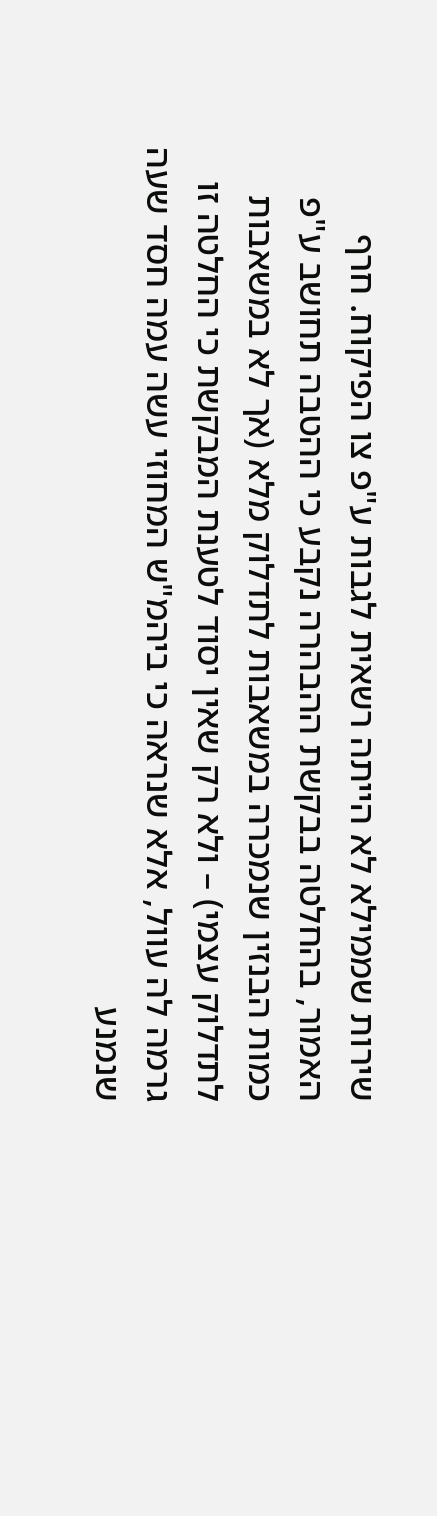שירות שממילא לא הייתה רשאית לגבות ע"פ צו הפיקוח. חרף האמור, בהחלטה בבקשת ההבהרה נקבע כי ההטבה תחושב ע"פ כמות הבנזין שנמכרה במשאבות לתדלוק מלא (אך לא במשאבות לתדלוק עצמי) – ולא רק שאין יסוד לטענת המבקשת כי החלטה זו גרמה לה עוול, אלא שנראה כי ביהמ"ש המחוזי עשה עמה חסד שעה שנמנע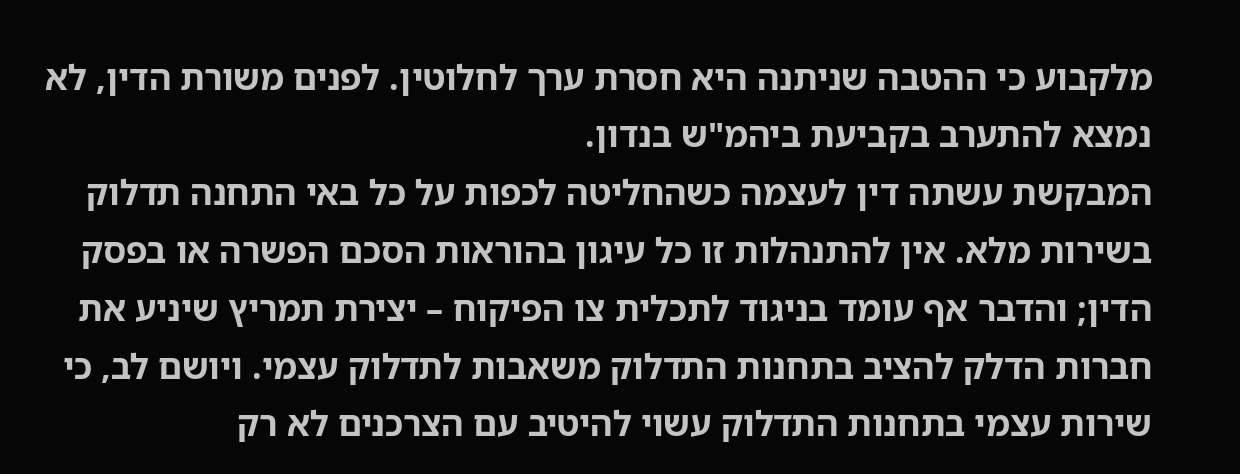מלקבוע כי ההטבה שניתנה היא חסרת ערך לחלוטין. לפנים משורת הדין, לא נמצא להתערב בקביעת ביהמ"ש בנדון.
המבקשת עשתה דין לעצמה כשהחליטה לכפות על כל באי התחנה תדלוק בשירות מלא. אין להתנהלות זו כל עיגון בהוראות הסכם הפשרה או בפסק הדין; והדבר אף עומד בניגוד לתכלית צו הפיקוח – יצירת תמריץ שיניע את חברות הדלק להציב בתחנות התדלוק משאבות לתדלוק עצמי. ויושם לב, כי שירות עצמי בתחנות התדלוק עשוי להיטיב עם הצרכנים לא רק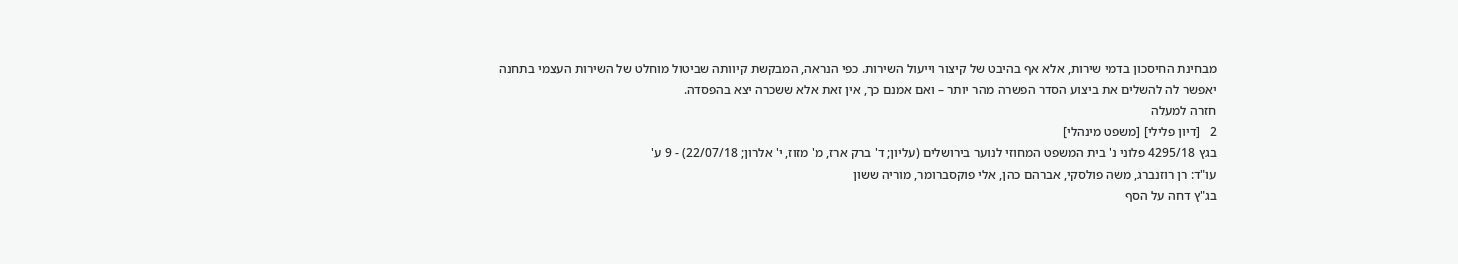מבחינת החיסכון בדמי שירות, אלא אף בהיבט של קיצור וייעול השירות. כפי הנראה, המבקשת קיוותה שביטול מוחלט של השירות העצמי בתחנה יאפשר לה להשלים את ביצוע הסדר הפשרה מהר יותר – ואם אמנם כך, אין זאת אלא ששכרה יצא בהפסדה.
חזרה למעלה
2   [דיון פלילי] [משפט מינהלי]
בגץ 4295/18 פלוני נ' בית המשפט המחוזי לנוער בירושלים (עליון; ד' ברק ארז, מ' מזוז, י' אלרון; 22/07/18) - 9 ע'
עו"ד: רן רוזנברג, משה פולסקי, אברהם כהן, אלי פוקסברומר, מוריה ששון
בג"ץ דחה על הסף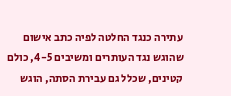עתירה כנגד החלטה לפיה כתב אישום שהוגש נגד העותרים ומשיבים 4-5, כולם קטינים, שכלל גם עבירת הסתה, הוגש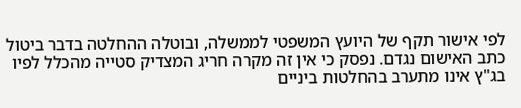לפי אישור תקף של היועץ המשפטי לממשלה, ובוטלה ההחלטה בדבר ביטול כתב האישום נגדם. נפסק כי אין זה מקרה חריג המצדיק סטייה מהכלל לפיו בג"ץ אינו מתערב בהחלטות ביניים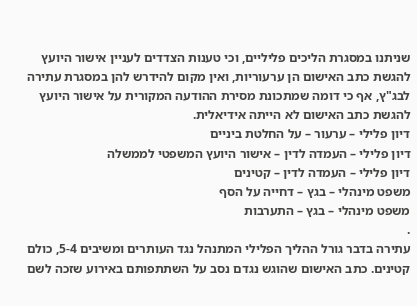שניתנו במסגרת הליכים פליליים, וכי טענות הצדדים לעניין אישור היועץ להגשת כתב האישום הן ערעוריות, ואין מקום להידרש להן במסגרת עתירה לבג"ץ, אף כי דומה שמתכונת מסירת ההודעה המקורית על אישור היועץ להגשת כתב האישום לא הייתה אידיאלית.
דיון פלילי – ערעור – על החלטת ביניים
דיון פלילי – העמדה לדין – אישור היועץ המשפטי לממשלה
דיון פלילי – העמדה לדין – קטינים
משפט מינהלי – בגץ – דחייה על הסף
משפט מינהלי – בגץ – התערבות
.
עתירה בדבר גורל ההליך הפלילי המתנהל נגד העותרים ומשיבים 5-4, כולם קטינים. כתב האישום שהוגש נגדם נסב על השתתפותם באירוע שזכה לשם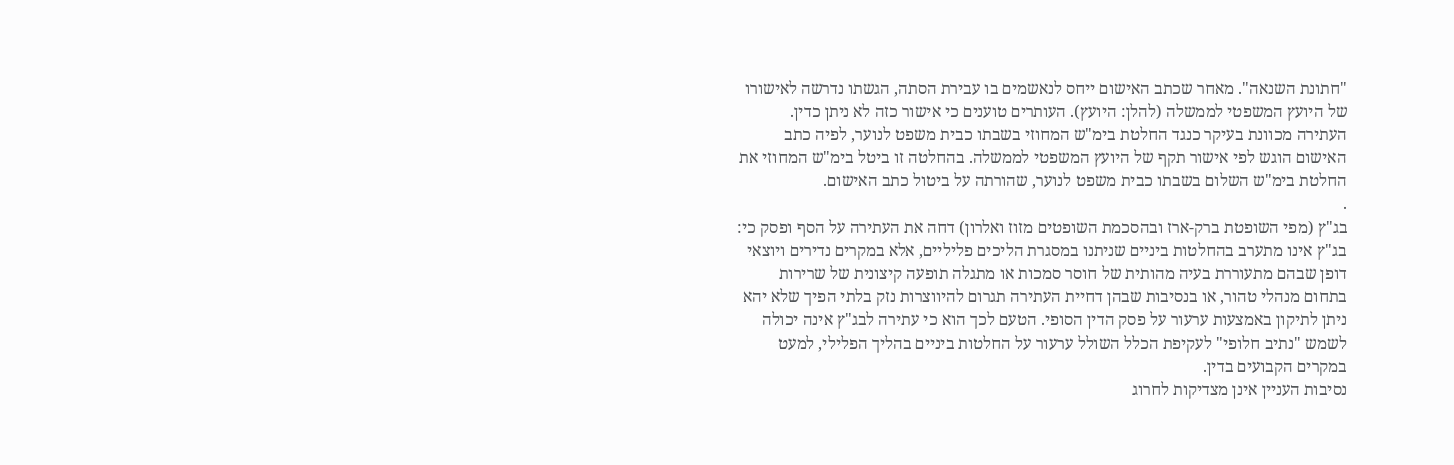"חתונת השנאה". מאחר שכתב האישום ייחס לנאשמים בו עבירת הסתה, הגשתו נדרשה לאישורו של היועץ המשפטי לממשלה (להלן: היועץ). העותרים טוענים כי אישור כזה לא ניתן כדין. העתירה מכוונת בעיקר כנגד החלטת בימ"ש המחוזי בשבתו כבית משפט לנוער, לפיה כתב האישום הוגש לפי אישור תקף של היועץ המשפטי לממשלה. בהחלטה זו ביטל בימ"ש המחוזי את החלטת בימ"ש השלום בשבתו כבית משפט לנוער, שהורתה על ביטול כתב האישום.
.
בג"ץ (מפי השופטת ברק-ארז ובהסכמת השופטים מזוז ואלרון) דחה את העתירה על הסף ופסק כי:
בג"ץ אינו מתערב בהחלטות ביניים שניתנו במסגרת הליכים פליליים, אלא במקרים נדירים ויוצאי דופן שבהם מתעוררת בעיה מהותית של חוסר סמכות או מתגלה תופעה קיצונית של שרירות בתחום מנהלי טהור, או בנסיבות שבהן דחיית העתירה תגרום להיווצרות נזק בלתי הפיך שלא יהא ניתן לתיקון באמצעות ערעור על פסק הדין הסופי. הטעם לכך הוא כי עתירה לבג"ץ אינה יכולה לשמש "נתיב חלופי" לעקיפת הכלל השולל ערעור על החלטות ביניים בהליך הפלילי, למעט במקרים הקבועים בדין.
נסיבות העניין אינן מצדיקות לחרוג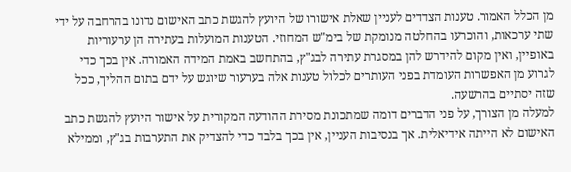מן הכלל האמור. טענות הצדדים לעניין שאלת אישורו של היועץ להגשת כתב האישום נדונו בהרחבה על ידי שתי ערכאות, והוכרעו בהחלטה מנומקת של בימ"ש המחוזי. הטענות המועלות בעתירה הן ערעוריות באופיין, ואין מקום להידרש להן במסגרת עתירה לבג"ץ, בהתחשב באמת המידה האמורה. אין בכך כדי לגרוע מן האפשרות העומדת בפני העותרים לכלול טענות אלה בערעור שיוגש על ידם בתום ההליך, ככל שזה יסתיים בהרשעה.
למעלה מן הצורך, על פני הדברים דומה שמתכונת מסירת ההודעה המקורית על אישור היועץ להגשת כתב האישום לא הייתה אידיאלית. אך בנסיבות העניין, אין בכך בלבד כדי להצדיק את התערבות בג"ץ, וממילא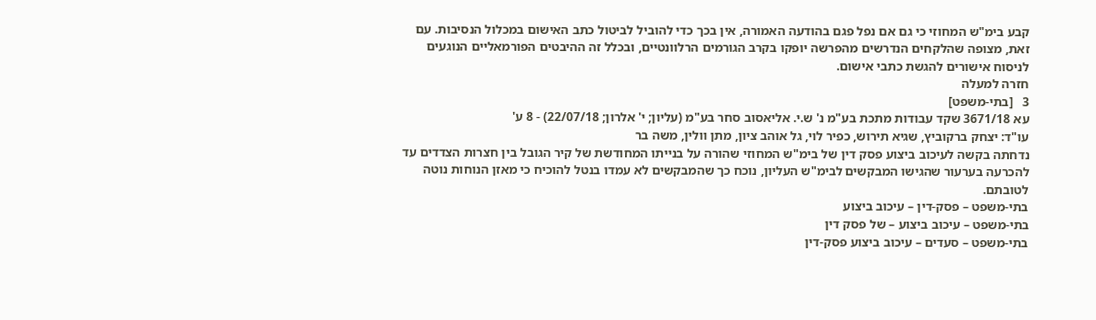קבע בימ"ש המחוזי כי גם אם נפל פגם בהודעה האמורה, אין בכך כדי להוביל לביטול כתב האישום במכלול הנסיבות. עם זאת, מצופה שהלקחים הנדרשים מהפרשה יופקו בקרב הגורמים הרלוונטיים, ובכלל זה ההיבטים הפורמאליים הנוגעים לניסוח אישורים להגשת כתבי אישום.
חזרה למעלה
3   [בתי-משפט]
עא 3671/18 שקד עבודות מתכת בע"מ נ' ש.י. אליאסוב סחר בע"מ (עליון; י' אלרון; 22/07/18) - 8 ע'
עו"ד: יצחק ברקוביץ, שגיא תירוש, כפיר לוי, גל אוהב ציון, מתן וולין, משה בר
נדחתה בקשה לעיכוב ביצוע פסק דין של בימ"ש המחוזי שהורה על בנייתו המחודשת של קיר הגובל בין חצרות הצדדים עד להכרעה בערעור שהגישו המבקשים לבימ"ש העליון, נוכח כך שהמבקשים לא עמדו בנטל להוכיח כי מאזן הנוחות נוטה לטובתם.
בתי-משפט – פסק-דין – עיכוב ביצוע
בתי-משפט – עיכוב ביצוע – של פסק דין
בתי-משפט – סעדים – עיכוב ביצוע פסק-דין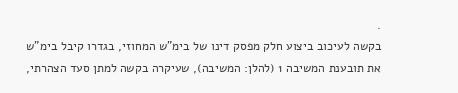.
בקשה לעיכוב ביצוע חלק מפסק דינו של בימ"ש המחוזי, בגדרו קיבל בימ"ש את תובענת המשיבה 1 (להלן: המשיבה), שעיקרה בקשה למתן סעד הצהרתי,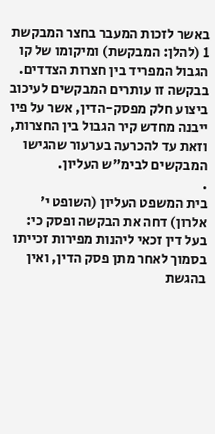באשר לזכות המעבר בחצר המבקשת 1 (להלן: המבקשת) ומיקומו של קו הגבול המפריד בין חצרות הצדדים. בבקשה זו עותרים המבקשים לעיכוב ביצוע חלק מפסק-הדין, אשר על פיו ייבנה מחדש קיר הגבול בין החצרות, וזאת עד להכרעה בערעור שהגישו המבקשים לבימ"ש העליון.
.
בית המשפט העליון (השופט י' אלרון) דחה את הבקשה ופסק כי:
בעל דין זכאי ליהנות מפירות זכייתו בסמוך לאחר מתן פסק הדין, ואין בהגשת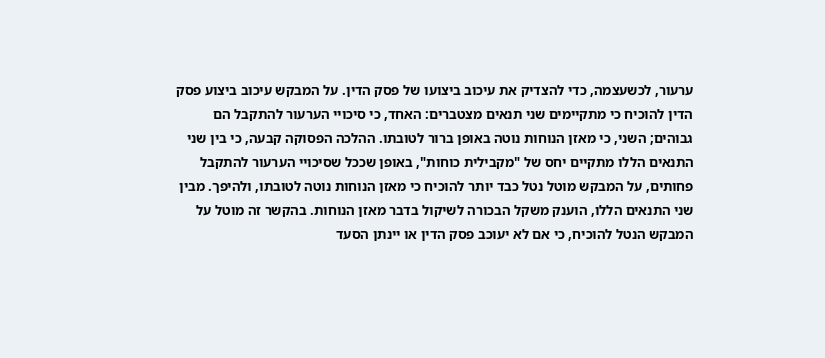ערעור, לכשעצמה, כדי להצדיק את עיכוב ביצועו של פסק הדין. על המבקש עיכוב ביצוע פסק הדין להוכיח כי מתקיימים שני תנאים מצטברים: האחד, כי סיכויי הערעור להתקבל הם גבוהים; השני, כי מאזן הנוחות נוטה באופן ברור לטובתו. ההלכה הפסוקה קבעה, כי בין שני התנאים הללו מתקיים יחס של "מקבילית כוחות", באופן שככל שסיכויי הערעור להתקבל פחותים, על המבקש מוטל נטל כבד יותר להוכיח כי מאזן הנוחות נוטה לטובתו, ולהיפך. מבין שני התנאים הללו, הוענק משקל הבכורה לשיקול בדבר מאזן הנוחות. בהקשר זה מוטל על המבקש הנטל להוכיח, כי אם לא יעוכב פסק הדין או יינתן הסעד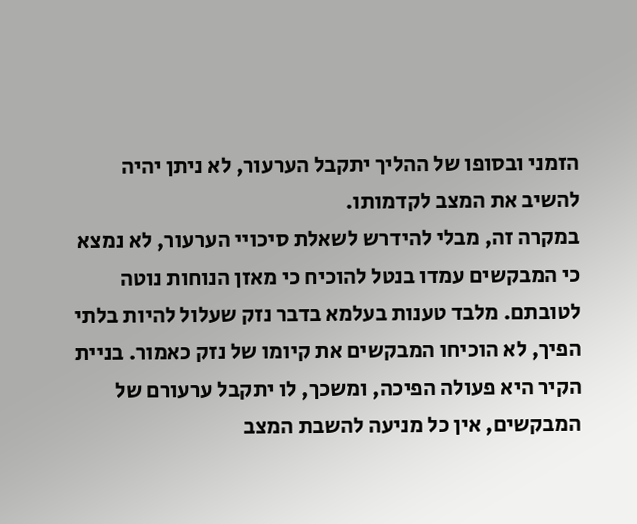הזמני ובסופו של ההליך יתקבל הערעור, לא ניתן יהיה להשיב את המצב לקדמותו.
במקרה זה, מבלי להידרש לשאלת סיכויי הערעור, לא נמצא כי המבקשים עמדו בנטל להוכיח כי מאזן הנוחות נוטה לטובתם. מלבד טענות בעלמא בדבר נזק שעלול להיות בלתי הפיך, לא הוכיחו המבקשים את קיומו של נזק כאמור. בניית הקיר היא פעולה הפיכה, ומשכך, לו יתקבל ערעורם של המבקשים, אין כל מניעה להשבת המצב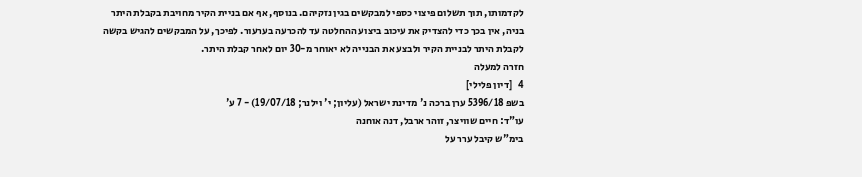לקדמותו, תוך תשלום פיצוי כספי למבקשים בגין נזקיהם. בנוסף, אף אם בניית הקיר מחויבת בקבלת היתר בניה, אין בכך כדי להצדיק את עיכוב ביצוע ההחלטה עד להכרעה בערעור. לפיכך, על המבקשים להגיש בקשה לקבלת היתר לבניית הקיר ולבצע את הבנייה לא יאוחר מ-30 יום לאחר קבלת היתר.
חזרה למעלה
4   [דיון פלילי]
בשפ 5396/18 ערן ברכה נ' מדינת ישראל (עליון; י' וילנר; 19/07/18) - 7 ע'
עו"ד: חיים שוויצר, זוהר ארבל, דנה אוחנה
בימ"ש קיבל ערר על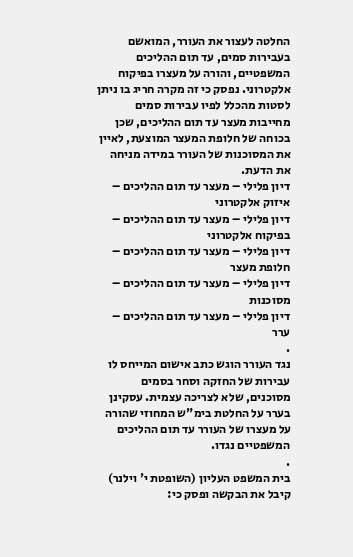החלטה לעצור את העורר, המואשם בעבירות סמים, עד תום ההליכים המשפטיים, והורה על מעצרו בפיקוח אלקטרוני. נפסק כי זה מקרה חריג בו ניתן לסטות מהכלל לפיו עבירות סמים מחייבות מעצר עד תום ההליכים, שכן בכוחה של חלופת המעצר המוצעת, לאיין את המסוכנות של העורר במידה מניחה את הדעת.
דיון פלילי – מעצר עד תום ההליכים – איזוק אלקטרוני
דיון פלילי – מעצר עד תום ההליכים – בפיקוח אלקטרוני
דיון פלילי – מעצר עד תום ההליכים – חלופת מעצר
דיון פלילי – מעצר עד תום ההליכים – מסוכנות
דיון פלילי – מעצר עד תום ההליכים – ערר
.
נגד העורר הוגש כתב אישום המייחס לו עבירות של החזקה וסחר בסמים מסוכנים, שלא לצריכה עצמית. עסקינן בערר על החלטת בימ"ש המחוזי שהורה על מעצרו של העורר עד תום ההליכים המשפטיים נגדו.
.
בית המשפט העליון (השופטת י' וילנר) קיבל את הבקשה ופסק כי: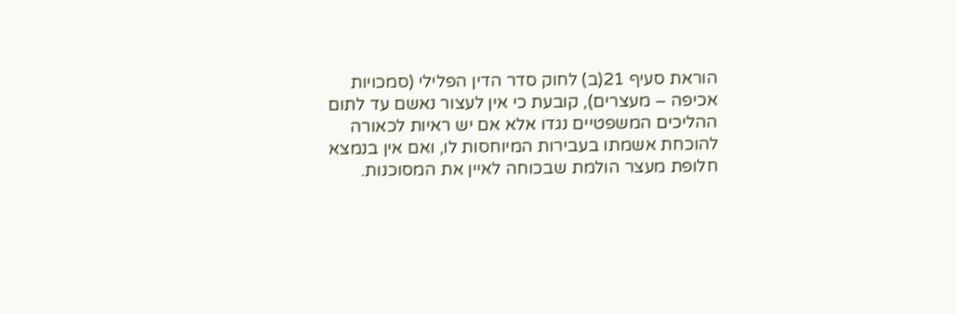הוראת סעיף 21(ב) לחוק סדר הדין הפלילי (סמכויות אכיפה – מעצרים), קובעת כי אין לעצור נאשם עד לתום ההליכים המשפטיים נגדו אלא אם יש ראיות לכאורה להוכחת אשמתו בעבירות המיוחסות לו, ואם אין בנמצא חלופת מעצר הולמת שבכוחה לאיין את המסוכנות.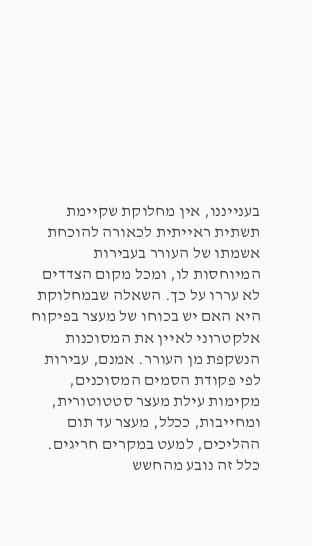בענייננו, אין מחלוקת שקיימת תשתית ראייתית לכאורה להוכחת אשמתו של העורר בעבירות המיוחסות לו, ומכל מקום הצדדים לא עררו על כך. השאלה שבמחלוקת היא האם יש בכוחו של מעצר בפיקוח אלקטרוני לאיין את המסוכנות הנשקפת מן העורר. אמנם, עבירות לפי פקודת הסמים המסוכנים, מקימות עילת מעצר סטטוטורית, ומחייבות, ככלל, מעצר עד תום ההליכים, למעט במקרים חריגים. כלל זה נובע מהחשש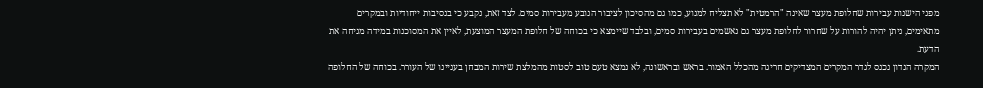מפני הישנות עבירות שחלופת מעצר שאינה "הרמטית" לא תצליח למנוע, כמו גם מהסיכון לציבור הנובע מעבירות סמים. לצד זאת, נקבע כי בנסיבות ייחודיות ובמקרים מתאימים, ניתן יהיה להורות על שחרור לחלופת מעצר גם נאשמים בעבירות סמים, ובלבד שיימצא כי בכוחה של חלופת המעצר המוצעת, לאיין את המסוכנות במידה מניחה את הדעת.
המקרה הנדון נכנס לגדר המקרים המצדיקים חריגה מהכלל האמור. בראש ובראשונה, לא נמצא טעם טוב לסטות מהמלצת שירות המבחן בעניינו של העורר. בכוחה של החלופה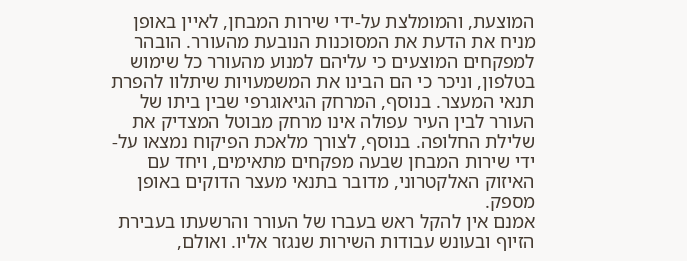המוצעת, והמומלצת על-ידי שירות המבחן, לאיין באופן מניח את הדעת את המסוכנות הנובעת מהעורר. הובהר למפקחים המוצעים כי עליהם למנוע מהעורר כל שימוש בטלפון, וניכר כי הם הבינו את המשמעויות שיתלוו להפרת תנאי המעצר. בנוסף, המרחק הגיאוגרפי שבין ביתו של העורר לבין העיר עפולה אינו מרחק מבוטל המצדיק את שלילת החלופה. בנוסף, לצורך מלאכת הפיקוח נמצאו על-ידי שירות המבחן שבעה מפקחים מתאימים, ויחד עם האיזוק האלקטרוני, מדובר בתנאי מעצר הדוקים באופן מספק.
אמנם אין להקל ראש בעברו של העורר והרשעתו בעבירת הזיוף ובעונש עבודות השירות שנגזר אליו. ואולם,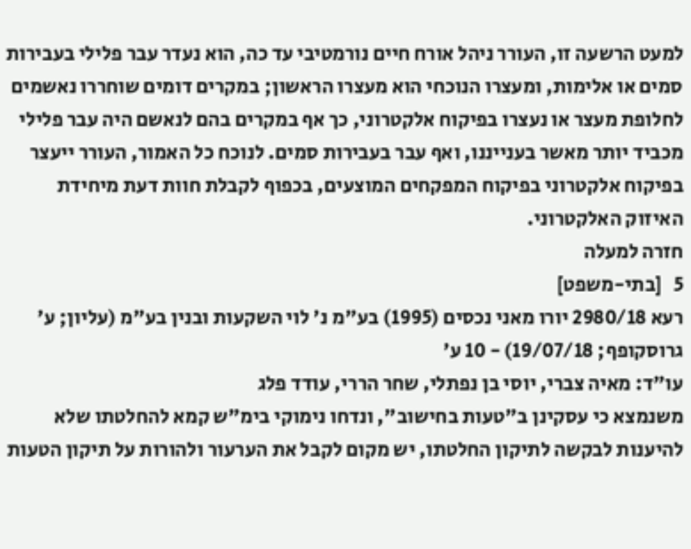למעט הרשעה זו, העורר ניהל אורח חיים נורמטיבי עד כה, הוא נעדר עבר פלילי בעבירות סמים או אלימות, ומעצרו הנוכחי הוא מעצרו הראשון; במקרים דומים שוחררו נאשמים לחלופת מעצר או נעצרו בפיקוח אלקטרוני, כך אף במקרים בהם לנאשם היה עבר פלילי מכביד יותר מאשר בענייננו, ואף עבר בעבירות סמים. לנוכח כל האמור, העורר ייעצר בפיקוח אלקטרוני בפיקוח המפקחים המוצעים, בכפוף לקבלת חוות דעת מיחידת האיזוק האלקטרוני.
חזרה למעלה
5   [בתי-משפט]
רעא 2980/18 יורו מאני נכסים (1995) בע"מ נ' לוי השקעות ובנין בע"מ (עליון; ע' גרוסקופף; 19/07/18) - 10 ע'
עו"ד: מאיה צברי, יוסי בן נפתלי, שחר הררי, עודד פלג
משנמצא כי עסקינן ב"טעות בחישוב", ונדחו נימוקי בימ"ש קמא להחלטתו שלא להיענות לבקשה לתיקון החלטתו, יש מקום לקבל את הערעור ולהורות על תיקון הטעות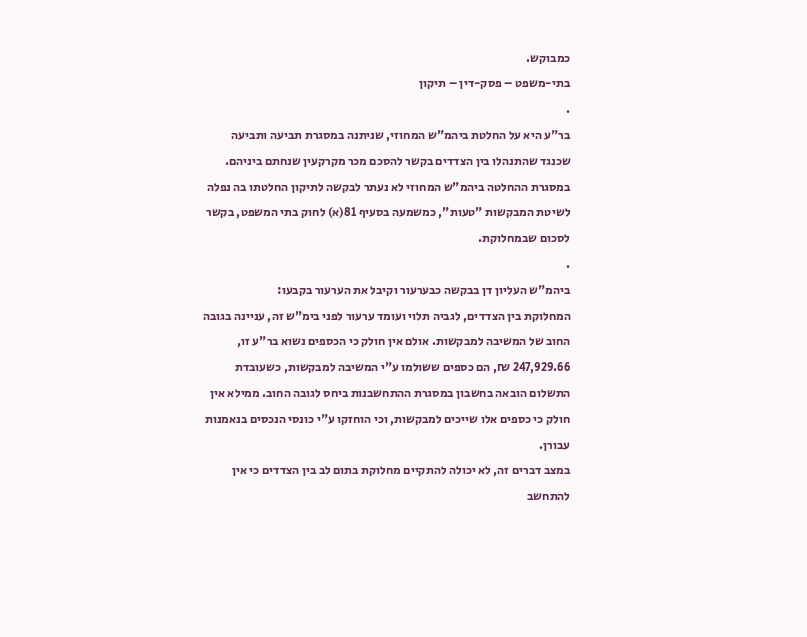כמבוקש.
בתי-משפט – פסק-דין – תיקון
.
בר"ע היא על החלטת ביהמ"ש המחוזי, שניתנה במסגרת תביעה ותביעה שכנגד שהתנהלו בין הצדדים בקשר להסכם מכר מקרקעין שנחתם ביניהם. במסגרת ההחלטה ביהמ"ש המחוזי לא נעתר לבקשה לתיקון החלטתו בה נפלה לשיטת המבקשות "טעות", כמשמעה בסעיף 81(א) לחוק בתי המשפט, בקשר לסכום שבמחלוקת.
.
ביהמ"ש העליון דן בבקשה כבערעור וקיבל את הערעור בקבעו:
המחלוקת בין הצדדים, לגביה תלוי ועומד ערעור לפני בימ"ש זה, עניינה בגובה החוב של המשיבה למבקשות. אולם אין חולק כי הכספים נשוא בר"ע זו, 247,929.66 ₪, הם כספים ששולמו ע"י המשיבה למבקשות, כשעובדת התשלום הובאה בחשבון במסגרת ההתחשבנות ביחס לגובה החוב. ממילא אין חולק כי כספים אלו שייכים למבקשות, וכי הוחזקו ע"י כונסי הנכסים בנאמנות עבורן.
במצב דברים זה, לא יכולה להתקיים מחלוקת בתום לב בין הצדדים כי אין להתחשב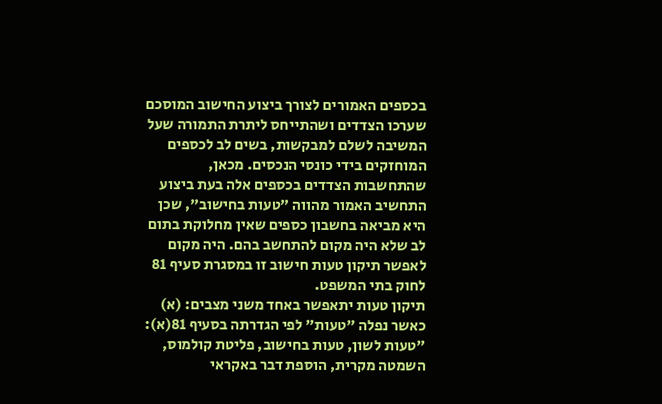בכספים האמורים לצורך ביצוע החישוב המוסכם שערכו הצדדים ושהתייחס ליתרת התמורה שעל המשיבה לשלם למבקשות, בשים לב לכספים המוחזקים בידי כונסי הנכסים. מכאן, שהתחשבות הצדדים בכספים אלה בעת ביצוע התחשיב האמור מהווה "טעות בחישוב", שכן היא מביאה בחשבון כספים שאין מחלוקת בתום לב שלא היה מקום להתחשב בהם. היה מקום לאפשר תיקון טעות חישוב זו במסגרת סעיף 81 לחוק בתי המשפט.
תיקון טעות יתאפשר באחד משני מצבים: (א) כאשר נפלה "טעות" לפי הגדרתה בסעיף 81(א): "טעות לשון, טעות בחישוב, פליטת קולמוס, השמטה מקרית, הוספת דבר באקראי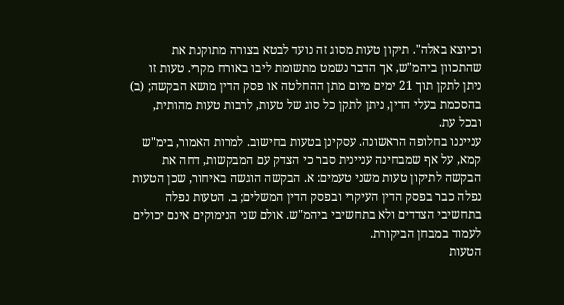וכיוצא באלה". תיקון טעות מסוג זה נועד לבטא בצורה מתוקנת את שהתכוון ביהמ"ש, אך הדבר נשמט מתשומת ליבו באורח מקרי. טעות זו ניתן לתקן תוך 21 ימים מיום מתן ההחלטה או פסק הדין מושא הבקשה; (ב) בהסכמת בעלי הדין, ניתן לתקן כל סוג של טעות, לרבות טעות מהותית, ובכל עת.
ענייננו בחלופה הראשונה. עסקינן בטעות בחישוב. למרות האמור, בימ"ש קמא, על אף שמבחינה עניינית סבר כי הצדק עם המבקשות, דחה את הבקשה לתיקון טעות משני טעמים: א. הבקשה הוגשה באיחור, שכן הטעות נפלה כבר בפסק הדין העיקרי ובפסק הדין המשלים; ב. הטעות נפלה בתחשיבי הצדדים ולא בתחשיבי ביהמ"ש. אולם שני הנימוקים אינם יכולים לעמוד במבחן הביקורת.
הטעות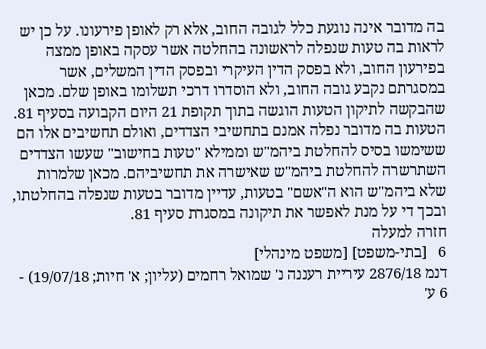בה מדובר אינה נוגעת כלל לגובה החוב, אלא רק לאופן פירעונו. על כן יש לראות בה טעות שנפלה לראשונה בהחלטה אשר עסקה באופן ממצה בפירעון החוב, ולא בפסק הדין העיקרי ובפסק הדין המשלים, אשר במסגרתם נקבע גובה החוב, ולא הוסדרו דרכי תשלומו באופן שלם. מכאן שהבקשה לתיקון הטעות הוגשה בתוך תקופת 21 היום הקבועה בסעיף 81.
הטעות בה מדובר נפלה אמנם בתחשיבי הצדדים, ואולם תחשיבים אלו הם ששימשו בסיס להחלטת ביהמ"ש וממילא "טעות בחישוב" שעשו הצדדים השתרשרה להחלטת ביהמ"ש שאישרה את תחשיביהם. מכאן שלמרות שלא ביהמ"ש הוא ה"אשם" בטעות, עדיין מדובר בטעות שנפלה בהחלטתו, ובכך די על מנת לאפשר את תיקונה במסגרת סעיף 81.
חזרה למעלה
6   [בתי-משפט] [משפט מינהלי]
דנמ 2876/18 עיריית רעננה נ' שמואל רחמים (עליון; א' חיות; 19/07/18) - 6 ע'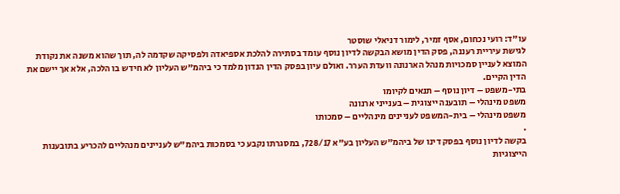עו"ד: רועי נכחום, אסף זמיר, לימור דניאלי שוסטר
לגישת עיריית רעננה, פסק הדין מושא הבקשה לדיון נוסף עומד בסתירה להלכת אספיאדה ולפסיקה שקדמה לה, תוך שהוא משנה את נקודת המוצא לעניין סמכויות מנהל הארנונה וועדת הערר. ואולם עיון בפסק הדין הנדון מלמד כי ביהמ"ש העליון לא חידש בו הלכה, אלא אך יישם את הדין הקיים.
בתי-משפט – דיון נוסף – תנאים לקיומו
משפט מינהלי – תובענה ייצוגית – בענייני ארנונה
משפט מינהלי – בית-המשפט לעניינים מינהליים – סמכותו
.
בקשה לדיון נוסף בפסק דינו של ביהמ"ש העליון בע"א 728/17, במסגרתו נקבע כי בסמכות ביהמ"ש לעניינים מנהליים להכריע בתובענות הייצוגיות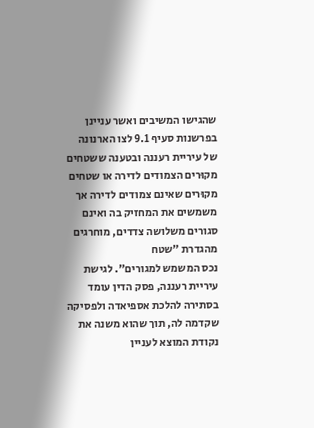שהגישו המשיבים ואשר עניינן בפרשנות סעיף 9.1 לצו הארנונה של עיריית רעננה ובטענה ששטחים מקוּרים הצמודים לדירה או שטחים מקוּרים שאינם צמודים לדירה אך משמשים את המחזיק בה ואינם סגורים משלושה צדדים, מוחרגים מהגדרת "שטח
נכס המשמש למגורים". לגישת עיריית רעננה, פסק הדין עומד בסתירה להלכת אספיאדה ולפסיקה שקדמה לה, תוך שהוא משנה את נקודת המוצא לעניין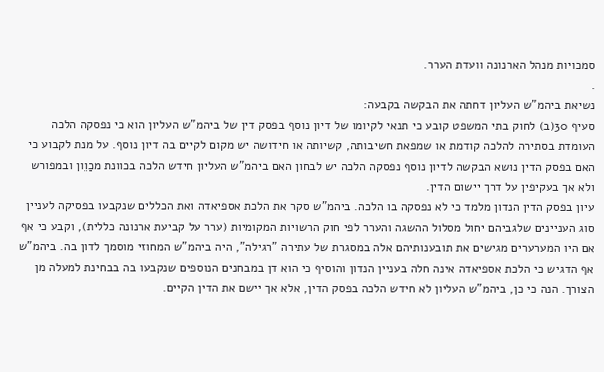סמכויות מנהל הארנונה וועדת הערר.
.
נשיאת ביהמ"ש העליון דחתה את הבקשה בקבעה:
סעיף 30(ב) לחוק בתי המשפט קובע כי תנאי לקיומו של דיון נוסף בפסק דין של ביהמ"ש העליון הוא כי נפסקה הלכה העומדת בסתירה להלכה קודמת או שמפאת חשיבותה, קשיותה או חידושה יש מקום לקיים בה דיון נוסף. על מנת לקבוע כי האם בפסק הדין נושא הבקשה לדיון נוסף נפסקה הלכה יש לבחון האם ביהמ"ש העליון חידש הלכה בכוונת מכַוֵון ובמפורש ולא אך בעקיפין על דרך יישום הדין.
עיון בפסק הדין הנדון מלמד כי לא נפסקה בו הלכה. ביהמ"ש סקר את הלכת אספיאדה ואת הכללים שנקבעו בפסיקה לעניין סוג העניינים שלגביהם יחול מסלול ההשגה והערר לפי חוק הרשויות המקומיות (ערר על קביעת ארנונה כללית), וקבע כי אף אם היו המערערים מגישים את תובענותיהם אלה במסגרת של עתירה "רגילה", היה ביהמ"ש המחוזי מוסמך לדון בה. ביהמ"ש אף הדגיש כי הלכת אספיאדה אינה חלה בעניין הנדון והוסיף כי הוא דן במבחנים הנוספים שנקבעו בה בבחינת למעלה מן הצורך. הנה כי כן, ביהמ"ש העליון לא חידש הלכה בפסק הדין, אלא אך יישם את הדין הקיים.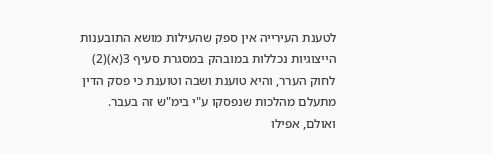לטענת העירייה אין ספק שהעילות מושא התובענות הייצוגיות נכללות במובהק במסגרת סעיף 3(א)(2) לחוק הערר, והיא טוענת ושבה וטוענת כי פסק הדין מתעלם מהלכות שנפסקו ע"י בימ"ש זה בעבר. ואולם, אפילו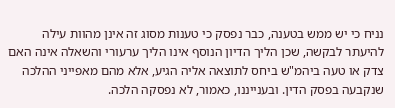נניח כי יש ממש בטענה, כבר נפסק כי טענות מסוג זה אינן מהוות עילה להיעתר לבקשה, שכן הליך הדיון הנוסף אינו הליך ערעורי והשאלה אינה האם צדק או טעה ביהמ"ש ביחס לתוצאה אליה הגיע, אלא מהם מאפייני ההלכה שנקבעה בפסק הדין. ובענייננו, כאמור, לא נפסקה הלכה.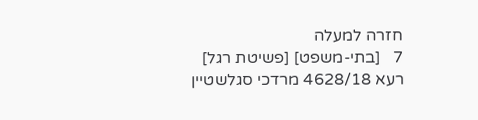חזרה למעלה
7   [בתי-משפט] [פשיטת רגל]
רעא 4628/18 מרדכי סגלשטיין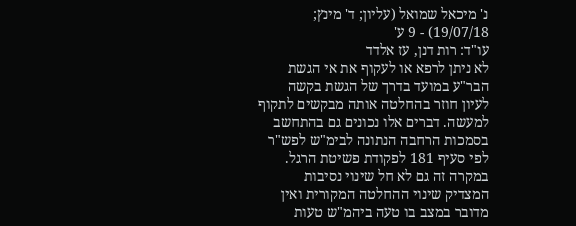נ' מיכאל שמואל (עליון; ד' מינץ; 19/07/18) - 9 ע'
עו"ד: רות דנן, עז אלדד
לא ניתן לרפא או לעקוף את אי הגשת הבר"ע במועד בדרך של הגשת בקשה לעיון חוזר בהחלטה אותה מבקשים לתקוף למעשה. דברים אלו נכונים גם בהתחשב בסמכות הרחבה הנתונה לבימ"ש לפש"ר לפי סעיף 181 לפקודת פשיטת הרגל. במקרה זה גם לא חל שינוי נסיבות המצדיק שינוי ההחלטה המקורית ואין מדובר במצב בו טעה ביהמ"ש טעות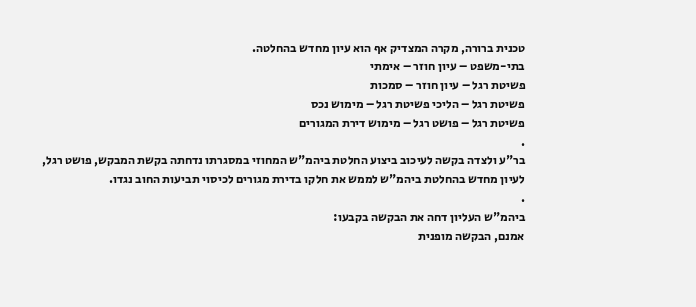טכנית ברורה, מקרה המצדיק אף הוא עיון מחדש בהחלטה.
בתי-משפט – עיון חוזר – אימתי
פשיטת רגל – עיון חוזר – סמכות
פשיטת רגל – הליכי פשיטת רגל – מימוש נכס
פשיטת רגל – פושט רגל – מימוש דירת המגורים
.
בר"ע ולצדה בקשה לעיכוב ביצוע החלטת ביהמ"ש המחוזי במסגרתו נדחתה בקשת המבקש, פושט רגל, לעיון מחדש בהחלטת ביהמ"ש לממש את חלקו בדירת מגורים לכיסוי תביעות החוב נגדו.
.
ביהמ"ש העליון דחה את הבקשה בקבעו:
אמנם, הבקשה מופנית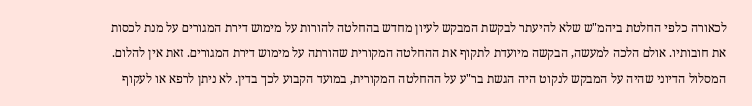לכאורה כלפי החלטת ביהמ"ש שלא להיעתר לבקשת המבקש לעיון מחדש בהחלטה להורות על מימוש דירת המגורים על מנת לכסות את חובותיו. אולם הלכה למעשה, הבקשה מיועדת לתקוף את ההחלטה המקורית שהורתה על מימוש דירת המגורים. זאת אין להלום. המסלול הדיוני שהיה על המבקש לנקוט היה הגשת בר"ע על ההחלטה המקורית, במועד הקבוע לכך בדין. לא ניתן לרפא או לעקוף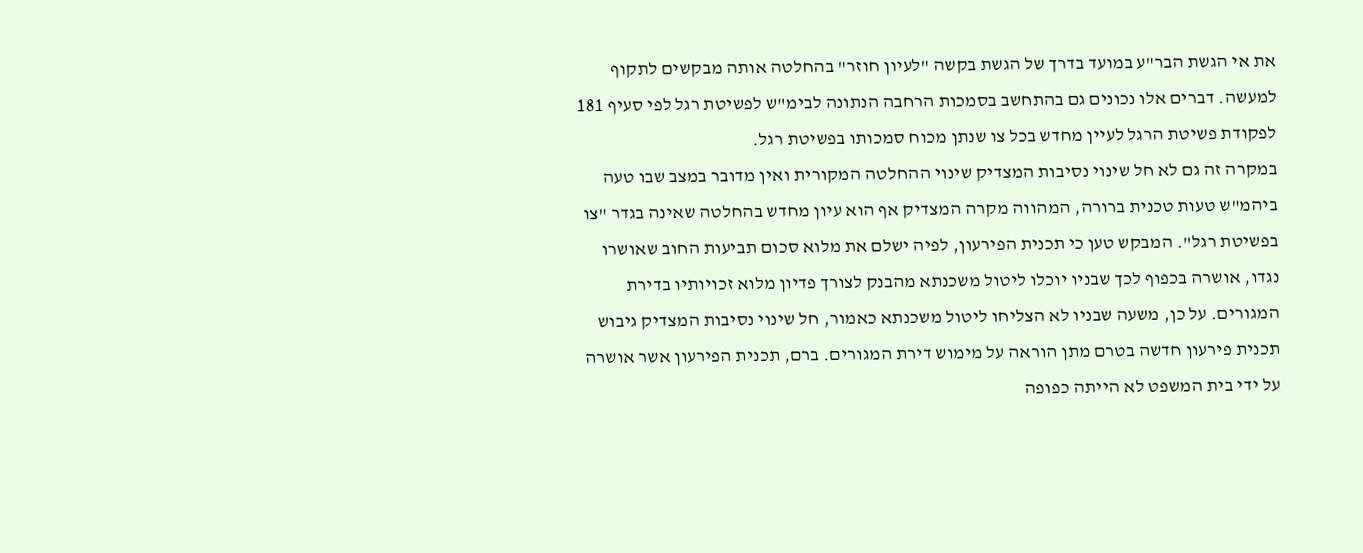את אי הגשת הבר"ע במועד בדרך של הגשת בקשה "לעיון חוזר" בהחלטה אותה מבקשים לתקוף למעשה. דברים אלו נכונים גם בהתחשב בסמכות הרחבה הנתונה לבימ"ש לפשיטת רגל לפי סעיף 181 לפקודת פשיטת הרגל לעיין מחדש בכל צו שנתן מכוח סמכותו בפשיטת רגל.
במקרה זה גם לא חל שינוי נסיבות המצדיק שינוי ההחלטה המקורית ואין מדובר במצב שבו טעה ביהמ"ש טעות טכנית ברורה, המהווה מקרה המצדיק אף הוא עיון מחדש בהחלטה שאינה בגדר "צו בפשיטת רגל". המבקש טען כי תכנית הפירעון, לפיה ישלם את מלוא סכום תביעות החוב שאושרו נגדו, אושרה בכפוף לכך שבניו יוכלו ליטול משכנתא מהבנק לצורך פדיון מלוא זכויותיו בדירת המגורים. על כן, משעה שבניו לא הצליחו ליטול משכנתא כאמור, חל שינוי נסיבות המצדיק גיבוש תכנית פירעון חדשה בטרם מתן הוראה על מימוש דירת המגורים. ברם, תכנית הפירעון אשר אושרה על ידי בית המשפט לא הייתה כפופה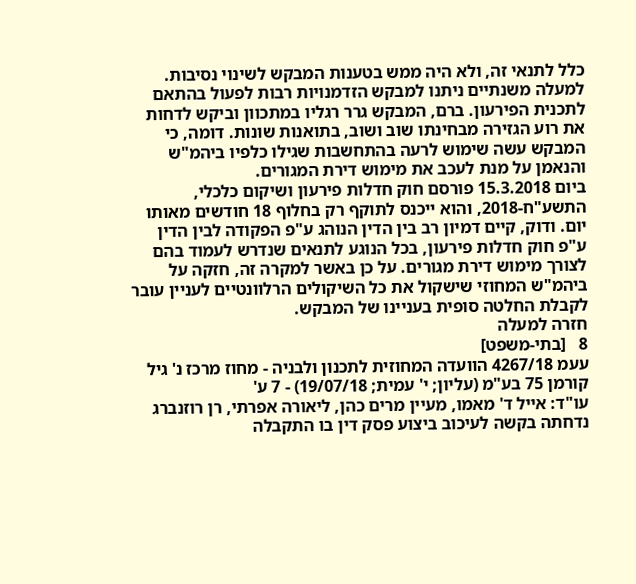כלל לתנאי זה, ולא היה ממש בטענות המבקש לשינוי נסיבות.
למעלה משנתיים ניתנו למבקש הזדמנויות רבות לפעול בהתאם לתכנית הפירעון. ברם, המבקש גרר רגליו במתכוון וביקש לדחות את רוע הגזירה מבחינתו שוב ושוב, בתואנות שונות. דומה, כי המבקש עשה שימוש לרעה בהתחשבות שגילו כלפיו ביהמ"ש והנאמן על מנת לעכב את מימוש דירת המגורים.
ביום 15.3.2018 פורסם חוק חדלות פירעון ושיקום כלכלי, התשע"ח-2018, והוא ייכנס לתוקף רק בחלוף 18 חודשים מאותו יום. ודוק, קיים דמיון רב בין הדין הנוהג ע"פ הפקודה לבין הדין ע"פ חוק חדלות פירעון, בכל הנוגע לתנאים שנדרש לעמוד בהם לצורך מימוש דירת מגורים. על כן באשר למקרה זה, חזקה על ביהמ"ש המחוזי שישקול את כל השיקולים הרלוונטיים לעניין עובר לקבלת החלטה סופית בעניינו של המבקש.
חזרה למעלה
8   [בתי-משפט]
עעמ 4267/18 הוועדה המחוזית לתכנון ולבניה - מחוז מרכז נ' גיל קורמן 75 בע"מ (עליון; י' עמית; 19/07/18) - 7 ע'
עו"ד: אייל ד' מאמו, מעיין מרים כהן, ליאורה אפרתי, רן רוזנברג
נדחתה בקשה לעיכוב ביצוע פסק דין בו התקבלה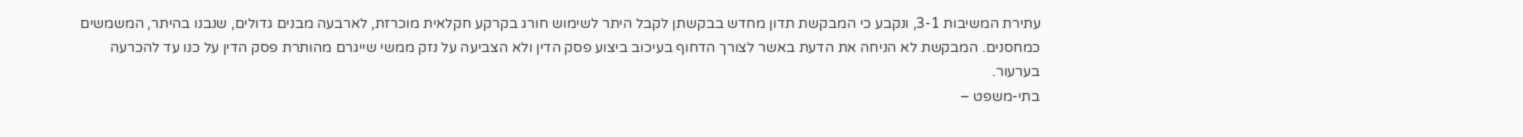עתירת המשיבות 3-1, ונקבע כי המבקשת תדון מחדש בבקשתן לקבל היתר לשימוש חורג בקרקע חקלאית מוכרזת, לארבעה מבנים גדולים, שנבנו בהיתר, המשמשים כמחסנים. המבקשת לא הניחה את הדעת באשר לצורך הדחוף בעיכוב ביצוע פסק הדין ולא הצביעה על נזק ממשי שייגרם מהותרת פסק הדין על כנו עד להכרעה בערעור.
בתי-משפט –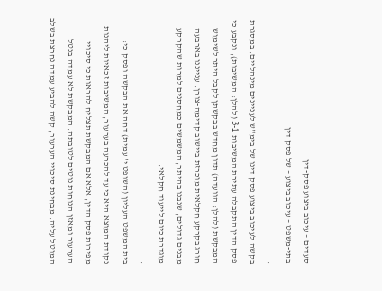סעדים – עיכוב ביצוע פסק-דין
בתי-משפט – עיכוב ביצוע – של פסק דין
.
בקשה לעיכוב ביצוע פסק דינו של בימ"ש לעניינים מינהליים. במסגרת פסק הדין התקבלה עתירת המשיבות 3-1 (להלן: המשיבות), ונקבע כי המבקשת (להלן: הוועדה) תדון מחדש בבקשתן לקבל היתר לשימוש חורג בקרקע חקלאית מוכרזת ביישוב קדימה-צורן. ענייננו בארבעה מבנים גדולים, שנבנו בהיתר, המשמשים כמחסנים למרות שהקרקע מוגדרת כיום לייעוד חקלאי.
.
בית המשפט העליון (השופט י' עמית) דחה את הבקשה ופסק כי:
נקודת המוצא היא כי עד להכרעה בערעור, המשיבות זכאיות ליהנות מפירות פסק הדין, אלא אם המבקשת תצליח להראות כי סיכויי הערעור ומאזן הנוחות נוטים לטובתה. המבקשת לא עמדה בנטל המוטל עליה. מבחינת סיכויי הערעור, קשה להביע עמדה נחרצת בשלב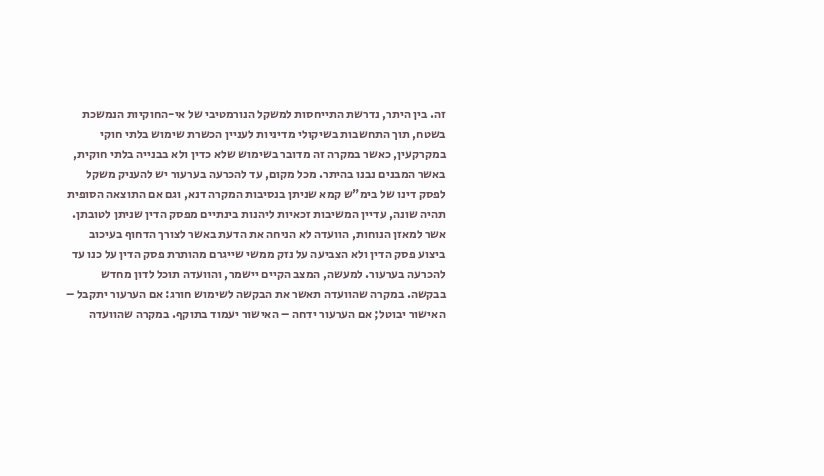זה. בין היתר, נדרשת התייחסות למשקל הנורמטיבי של אי-החוקיות הנמשכת בשטח, תוך התחשבות בשיקולי מדיניות לעניין הכשרת שימוש בלתי חוקי במקרקעין, כאשר במקרה זה מדובר בשימוש שלא כדין ולא בבנייה בלתי חוקית, באשר המבנים נבנו בהיתר. מכל מקום, עד להכרעה בערעור יש להעניק משקל לפסק דינו של בימ"ש קמא שניתן בנסיבות המקרה דנא, וגם אם התוצאה הסופית תהיה שונה, עדיין המשיבות זכאיות ליהנות בינתיים מפסק הדין שניתן לטובתן.
אשר למאזן הנוחות, הוועדה לא הניחה את הדעת באשר לצורך הדחוף בעיכוב ביצוע פסק הדין ולא הצביעה על נזק ממשי שייגרם מהותרת פסק הדין על כנו עד להכרעה בערעור. למעשה, המצב הקיים יישמר, והוועדה תוכל לדון מחדש בבקשה. במקרה שהוועדה תאשר את הבקשה לשימוש חורג: אם הערעור יתקבל – האישור יבוטל; אם הערעור ידחה – האישור יעמוד בתוקף. במקרה שהוועדה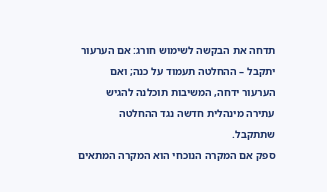תדחה את הבקשה לשימוש חורג: אם הערעור יתקבל – ההחלטה תעמוד על כנה; ואם הערעור ידחה, המשיבות תוכלנה להגיש עתירה מינהלית חדשה נגד ההחלטה שתתקבל.
ספק אם המקרה הנוכחי הוא המקרה המתאים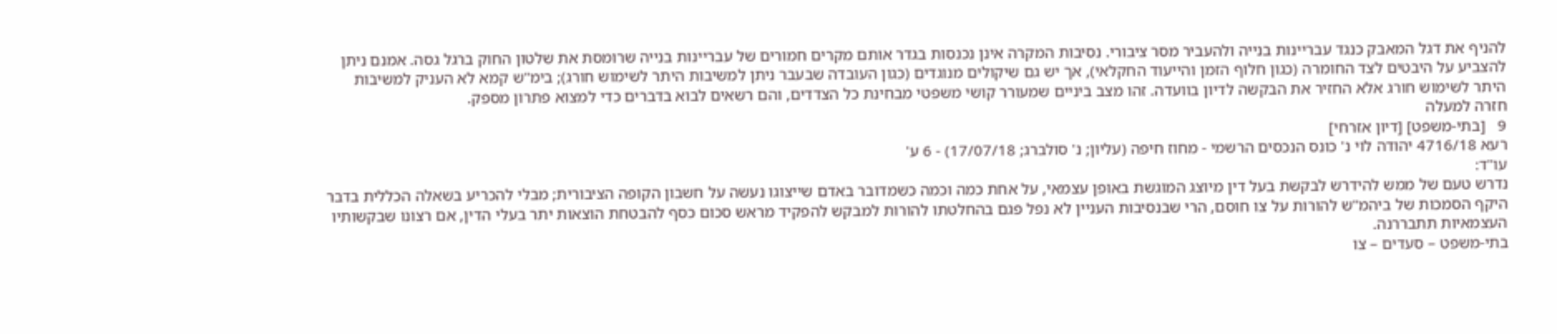להניף את דגל המאבק כנגד עבריינות בנייה ולהעביר מסר ציבורי. נסיבות המקרה אינן נכנסות בגדר אותם מקרים חמורים של עבריינות בנייה שרומסת את שלטון החוק ברגל גסה. אמנם ניתן להצביע על היבטים לצד החומרה (כגון חלוף הזמן והייעוד החקלאי), אך יש גם שיקולים מנוגדים (כגון העובדה שבעבר ניתן למשיבות היתר לשימוש חורג); בימ"ש קמא לא העניק למשיבות היתר לשימוש חורג אלא החזיר את הבקשה לדיון בוועדה. זהו מצב ביניים שמעורר קושי משפטי מבחינת כל הצדדים, והם רשאים לבוא בדברים כדי למצוא פתרון מספק.
חזרה למעלה
9   [בתי-משפט] [דיון אזרחי]
רעא 4716/18 יהודה לוי נ' כונס הנכסים הרשמי - מחוז חיפה (עליון; נ' סולברג; 17/07/18) - 6 ע'
עו"ד:
נדרש טעם של ממש להידרש לבקשת בעל דין מיוצג המוגשת באופן עצמאי, על אחת כמה וכמה כשמדובר באדם שייצוגו נעשה על חשבון הקופה הציבורית; מבלי להכריע בשאלה הכללית בדבר היקף הסמכות של ביהמ"ש להורות על צו חוסם, הרי שבנסיבות העניין לא נפל פגם בהחלטתו להורות למבקש להפקיד מראש סכום כסף להבטחת הוצאות יתר בעלי הדין, אם רצונו שבקשותיו העצמאיות תתבררנה.
בתי-משפט – סעדים – צו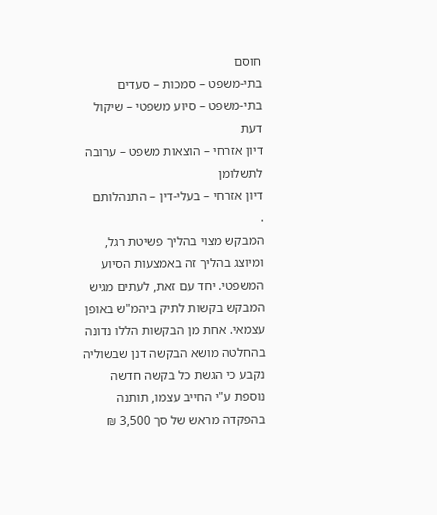חוסם
בתי-משפט – סמכות – סעדים
בתי-משפט – סיוע משפטי – שיקול דעת
דיון אזרחי – הוצאות משפט – ערובה לתשלומן
דיון אזרחי – בעלי-דין – התנהלותם
.
המבקש מצוי בהליך פשיטת רגל, ומיוצג בהליך זה באמצעות הסיוע המשפטי. יחד עם זאת, לעתים מגיש המבקש בקשות לתיק ביהמ"ש באופן עצמאי. אחת מן הבקשות הללו נדונה בהחלטה מושא הבקשה דנן שבשוליה נקבע כי הגשת כל בקשה חדשה נוספת ע"י החייב עצמו, תותנה בהפקדה מראש של סך 3,500 ₪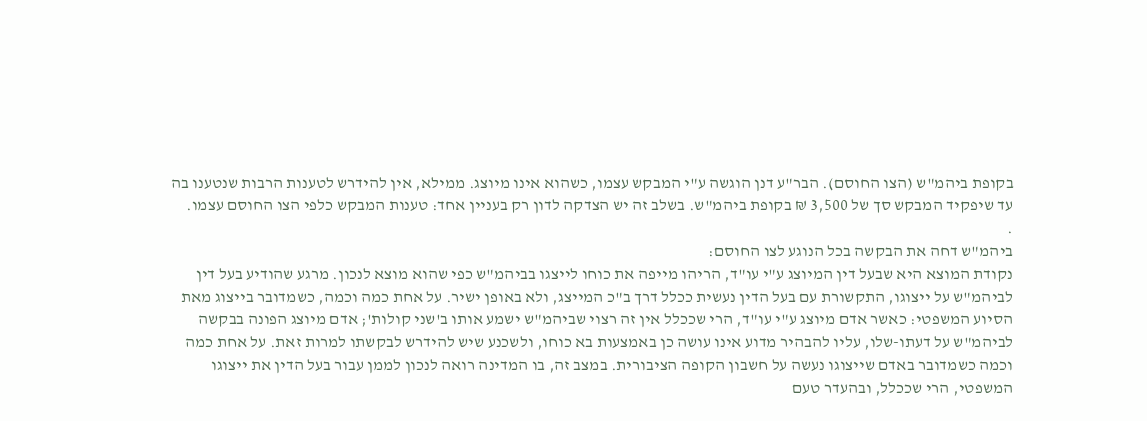בקופת ביהמ"ש (הצו החוסם). הבר"ע דנן הוגשה ע"י המבקש עצמו, כשהוא אינו מיוצג. ממילא, אין להידרש לטענות הרבות שנטענו בה עד שיפקיד המבקש סך של 3,500 ₪ בקופת ביהמ"ש. בשלב זה יש הצדקה לדון רק בעניין אחד: טענות המבקש כלפי הצו החוסם עצמו.
.
ביהמ"ש דחה את הבקשה בכל הנוגע לצו החוסם:
נקודת המוצא היא שבעל דין המיוצג ע"י עו"ד, הריהו מייפה את כוחו לייצגו בביהמ"ש כפי שהוא מוצא לנכון. מרגע שהודיע בעל דין לביהמ"ש על ייצוגו, התקשורת עם בעל הדין נעשית ככלל דרך ב"כ המייצג, ולא באופן ישיר. על אחת כמה וכמה, כשמדובר בייצוג מאת הסיוע המשפטי: כאשר אדם מיוצג ע"י עו"ד, הרי שככלל אין זה רצוי שביהמ"ש ישמע אותו ב'שני קולות'; אדם מיוצג הפונה בבקשה לביהמ"ש על דעתו-שלו, עליו להבהיר מדוע אינו עושה כן באמצעות בא כוחו, ולשכנע שיש להידרש לבקשתו למרות זאת. על אחת כמה וכמה כשמדובר באדם שייצוגו נעשה על חשבון הקופה הציבורית. במצב זה, בו המדינה רואה לנכון לממן עבור בעל הדין את ייצוגו המשפטי, הרי שככלל, ובהעדר טעם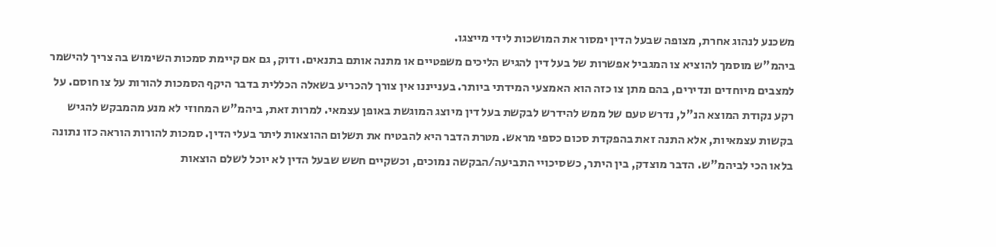משכנע לנהוג אחרת, מצופה שבעל הדין ימסור את המושכות לידי מייצגו.
ביהמ"ש מוסמך להוציא צו המגביל אפשרות של בעל דין להגיש הליכים משפטיים או מתנה אותם בתנאים. ודוק, גם אם קיימת סמכות השימוש בה צריך להישמר למצבים מיוחדים ונדירים, בהם מתן צו כזה הוא האמצעי המידתי ביותר. בענייננו אין צורך להכריע בשאלה הכללית בדבר היקף הסמכות להורות על צו חוסם. על רקע נקודת המוצא הנ"ל, נדרש טעם של ממש להידרש לבקשת בעל דין מיוצג המוגשת באופן עצמאי. למרות זאת, ביהמ"ש המחוזי לא מנע מהמבקש להגיש בקשות עצמאיות, אלא התנה זאת בהפקדת סכום כספי מראש. מטרת הדבר היא להבטיח את תשלום ההוצאות ליתר בעלי הדין. סמכות להורות הוראה כזו נתונה בלאו הכי לביהמ"ש. הדבר מוצדק, בין היתר, כשסיכויי התביעה/הבקשה נמוכים, וכשקיים חשש שבעל הדין לא יוכל לשלם הוצאות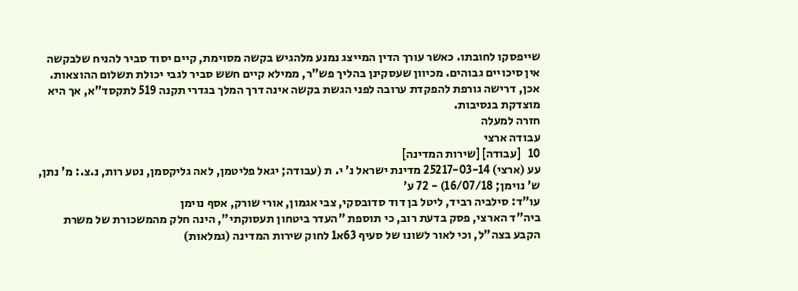שייפסקו לחובתו. כאשר עורך הדין המייצג נמנע מלהגיש בקשה מסוימת, קיים יסוד סביר להניח שלבקשה אין סיכויים גבוהים. מכיוון שעסקינן בהליך פש"ר, ממילא קיים חשש סביר לגבי יכולת תשלום ההוצאות. אכן, דרישה גורפת להפקדת ערובה לפני הגשת בקשה אינה דרך המלך בגדרי תקנה 519 לתקסד"א, אך היא מוצדקת בנסיבות.
חזרה למעלה
עבודה ארצי
10   [עבודה] [שירות המדינה]
עע (ארצי) 25217-03-14 מדינת ישראל נ' י. ת (עבודה; יגאל פליטמן, לאה גליקסמן, נטע רות, נ.צ.: מ' נתן, ש' נוימן; 16/07/18) - 72 ע'
עו"ד: סילביה רביד, ליטל בן דוד סדובסקי, צבי אגמון, אורי שורק, אסף נוימן
ביה"ד הארצי, פסק בדעת רוב, כי תוספת "העדר ביטחון תעסוקתי", הינה חלק מהמשכורת של משרת הקבע בצה"ל, וכי לאור לשונו של סעיף 63א1 לחוק שירות המדינה (גמלאות)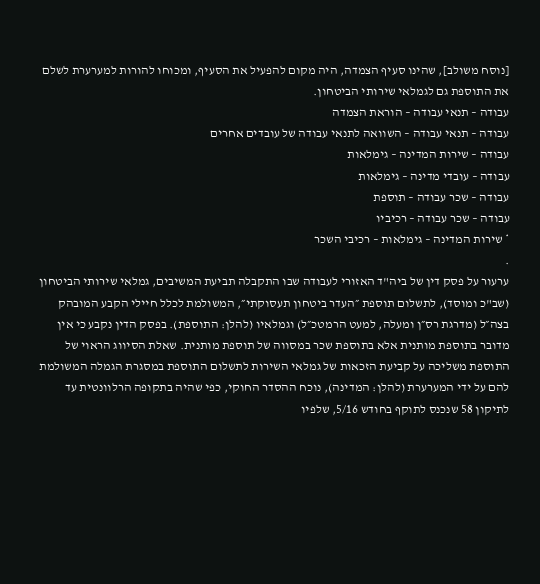[נוסח משולב], שהינו סעיף הצמדה, היה מקום להפעיל את הסעיף, ומכוחו להורות למערערת לשלם את התוספת גם לגמלאי שירותי הביטחון.
עבודה – תנאי עבודה – הוראת הצמדה
עבודה – תנאי עבודה – השוואה לתנאי עבודה של עובדים אחרים
עבודה – שירות המדינה – גימלאות
עבודה – עובדי מדינה – גימלאות
עבודה – שכר עבודה – תוספת
עבודה – שכר עבודה – רכיביו
* שירות המדינה – גימלאות – רכיבי השכר
.
ערעור על פסק דין של ביה"ד האזורי לעבודה שבו התקבלה תביעת המשיבים, גמלאי שירותי הביטחון (שב"כ ומוסד), לתשלום תוספת ״העדר ביטחון תעסוקתי״, המשולמת לכלל חיילי הקבע המובהק בצה״ל (מדרגת רס״ן ומעלה, למעט הרמטכ״ל) וגמלאיו (להלן: התוספת). בפסק הדין נקבע כי אין מדובר בתוספת מותנית אלא בתוספת שכר במסווה של תוספת מותנית. שאלת הסיווג הראוי של התוספת משליכה על קביעת הזכאות של גמלאי השירות לתשלום התוספת במסגרת הגמלה המשולמת להם על ידי המערערת (להלן: המדינה), נוכח ההסדר החוקי, כפי שהיה בתקופה הרלוונטית עד לתיקון 58 שנכנס לתוקף בחודש 5/16, שלפיו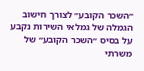״השכר הקובע״ לצורך חישוב הגמלה של גמלאי השירות נקבע על בסיס ״השכר הקובע״ של משרתי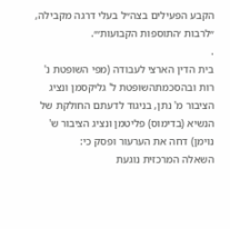הקבע הפעילים בצה״ל בעלי דרגה מקבילה, ״לרבות ׳התוספות הקבועות׳״.
.
בית הדין הארצי לעבודה (מפי השופטת נ' רות ובהסכמתהשופטת ל' גליקסמן ונציג הציבור מ' נתן, בניגוד לדעתם החולקת של הנשיא (בדימוס) פליטמן ונציג הציבור ש' נוימן) דחה את הערעור ופסק כי:
השאלה המרכזית נוגעת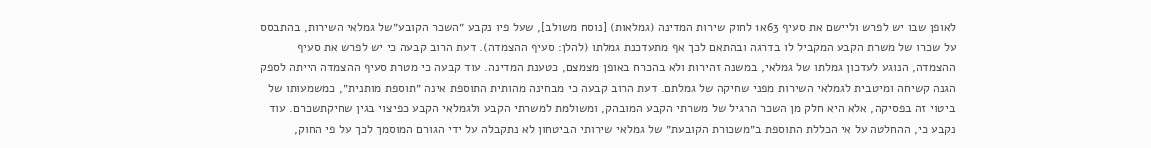לאופן שבו יש לפרש וליישם את סעיף 63א1 לחוק שירות המדינה (גמלאות) [נוסח משולב], שעל פיו נקבע ״השכר הקובע״של גמלאי השירות, בהתבסס על שכרו של משרת הקבע המקביל לו בדרגה ובהתאם לכך אף מתעדכנת גמלתו (להלן: סעיף ההצמדה). דעת הרוב קבעה כי יש לפרש את סעיף ההצמדה, הנוגע לעדכון גמלתו של גמלאי, במשנה זהירות ולא בהכרח באופן מצמצם, כטענת המדינה. עוד קבעה כי מטרת סעיף ההצמדה הייתה לספק הגנה קשיחה ומיטבית לגמלאי השירות מפני שחיקה של גמלתם. דעת הרוב קבעה כי מבחינה מהותית התוספת אינה ״תוספת מותנית״, כמשמעותו של ביטוי זה בפסיקה, אלא היא חלק מן השכר הרגיל של משרתי הקבע המובהק, ומשולמת למשרתי הקבע ולגמלאי הקבע כפיצוי בגין שחיקתשכרם. עוד נקבע כי, ההחלטה על אי הכללת התוספת ב״משכורת הקובעת״ של גמלאי שירותי הביטחון לא נתקבלה על ידי הגורם המוסמך לכך על פי החוק,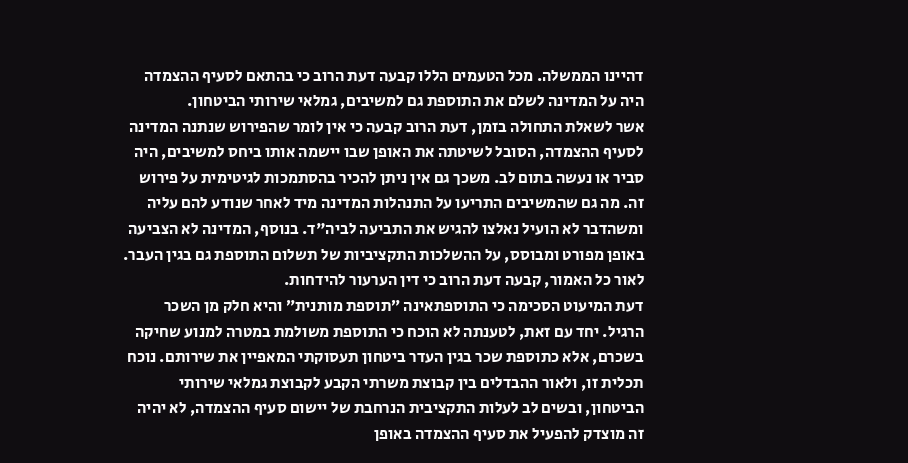דהיינו הממשלה. מכל הטעמים הללו קבעה דעת הרוב כי בהתאם לסעיף ההצמדה היה על המדינה לשלם את התוספת גם למשיבים, גמלאי שירותי הביטחון.
אשר לשאלת התחולה בזמן, דעת הרוב קבעה כי אין לומר שהפירוש שנתנה המדינה לסעיף ההצמדה, הסובל לשיטתה את האופן שבו יישמה אותו ביחס למשיבים, היה סביר או נעשה בתום לב. משכך גם אין ניתן להכיר בהסתמכות לגיטימית על פירוש זה. מה גם שהמשיבים התריעו על התנהלות המדינה מיד לאחר שנודע להם עליה ומשהדבר לא הועיל נאלצו להגיש את התביעה לביה"ד. בנוסף, המדינה לא הצביעה באופן מפורט ומבוסס, על ההשלכות התקציביות של תשלום התוספת גם בגין העבר. לאור כל האמור, קבעה דעת הרוב כי דין הערעור להידחות.
דעת המיעוט הסכימה כי התוספתאינה ״תוספת מותנית״ והיא חלק מן השכר הרגיל. יחד עם זאת, לטענתה לא הוכח כי התוספת משולמת במטרה למנוע שחיקה בשכרם, אלא כתוספת שכר בגין העדר ביטחון תעסוקתי המאפיין את שירותם. נוכח תכלית זו, ולאור ההבדלים בין קבוצת משרתי הקבע לקבוצת גמלאי שירותי הביטחון, ובשים לב לעלות התקציבית הנרחבת של יישום סעיף ההצמדה, לא יהיה זה מוצדק להפעיל את סעיף ההצמדה באופן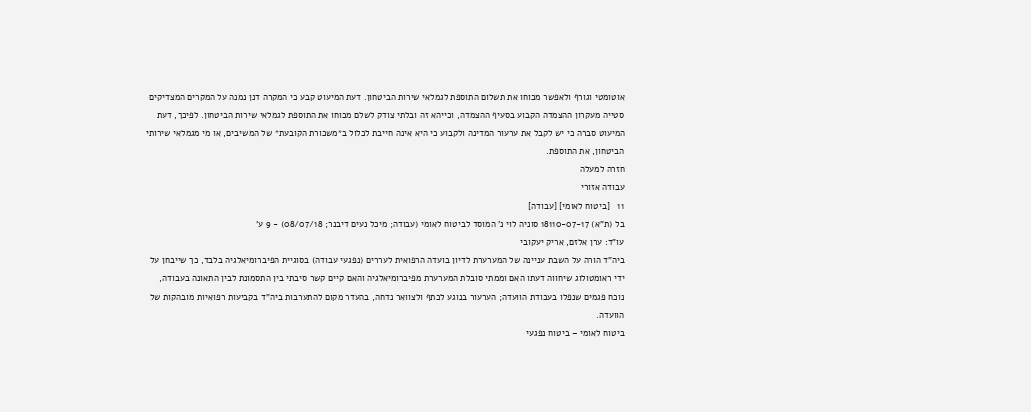אוטומטי וגורף ולאפשר מכוחו את תשלום התוספת לגמלאי שירות הביטחון. דעת המיעוט קבע כי המקרה דנן נמנה על המקרים המצדיקים סטייה מעקרון ההצמדה הקבוע בסעיף ההצמדה, וכייהא זה ובלתי צודק לשלם מכוחו את התוספת לגמלאי שירות הביטחון. לפיכך, דעת המיעוט סברה כי יש לקבל את ערעור המדינה ולקבוע כי היא אינה חייבת לכלול ב״משכורת הקובעת״ של המשיבים, או מי מגמלאי שירותי הביטחון, את התוספת.
חזרה למעלה
עבודה אזורי
11   [ביטוח לאומי] [עבודה]
בל (ת"א) 18110-07-17 סוניה לוי נ' המוסד לביטוח לאומי (עבודה; מיכל נעים דיבנר; 08/07/18) - 9 ע'
עו"ד: ערן אלזם, אריק יעקובי
ביה"ד הורה על השבת עניינה של המערערת לדיון בועדה הרפואית לעררים (נפגעי עבודה) בסוגיית הפיברומיאלגיה בלבד, כך שייבחן על ידי ראומטולוג שיחווה דעתו האם וממתי סובלת המערערת מפיברומיאלגיה והאם קיים קשר סיבתי בין התסמונת לבין התאונה בעבודה, נוכח פגמים שנפלו בעבודת הוועדה; הערעור בנוגע לכתף ולצוואר נדחה, בהעדר מקום להתערבות ביה"ד בקביעות רפואיות מובהקות של הוועדה.
ביטוח לאומי – ביטוח נפגעי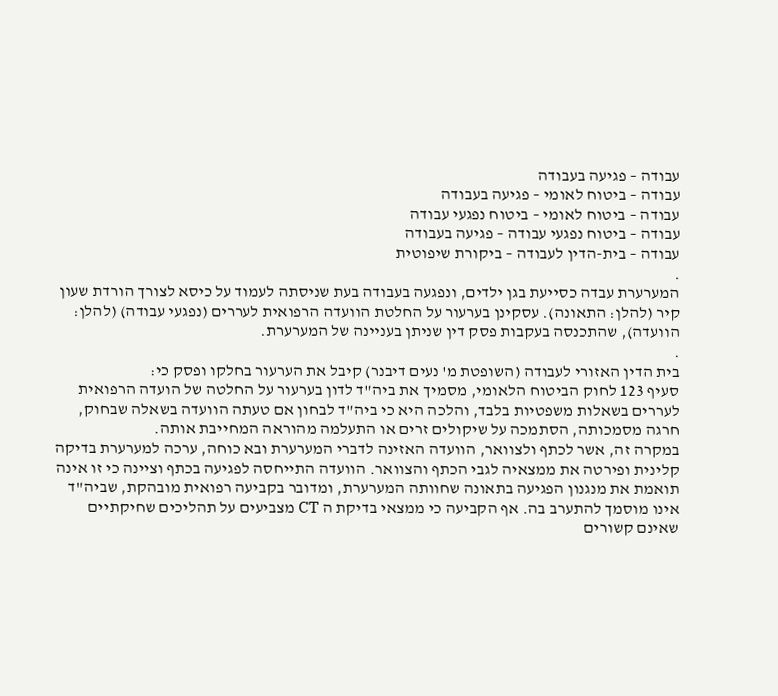עבודה – פגיעה בעבודה
עבודה – ביטוח לאומי – פגיעה בעבודה
עבודה – ביטוח לאומי – ביטוח נפגעי עבודה
עבודה – ביטוח נפגעי עבודה – פגיעה בעבודה
עבודה – בית-הדין לעבודה – ביקורת שיפוטית
.
המערערת עבדה כסייעת בגן ילדים, ונפגעה בעבודה בעת שניסתה לעמוד על כיסא לצורך הורדת שעון קיר (להלן: התאונה). עסקינן בערעור על החלטת הוועדה הרפואית לעררים (נפגעי עבודה) (להלן: הוועדה), שהתכנסה בעקבות פסק דין שניתן בעניינה של המערערת.
.
בית הדין האזורי לעבודה (השופטת מ' נעים דיבנר) קיבל את הערעור בחלקו ופסק כי:
סעיף 123 לחוק הביטוח הלאומי, מסמיך את ביה"ד לדון בערעור על החלטה של הועדה הרפואית לעררים בשאלות משפטיות בלבד, והלכה היא כי ביה"ד לבחון אם טעתה הוועדה בשאלה שבחוק, חרגה מסמכותה, הסתמכה על שיקולים זרים או התעלמה מהוראה המחייבת אותה.
במקרה זה, אשר לכתף ולצוואר, הוועדה האזינה לדברי המערערת ובא כוחה, ערכה למערערת בדיקה קלינית ופירטה את ממצאיה לגבי הכתף והצוואר. הוועדה התייחסה לפגיעה בכתף וציינה כי זו אינה תואמת את מנגנון הפגיעה בתאונה שחוותה המערערת, ומדובר בקביעה רפואית מובהקת, שביה"ד אינו מוסמך להתערב בה. אף הקביעה כי ממצאי בדיקת ה CT מצביעים על תהליכים שחיקתיים שאינם קשורים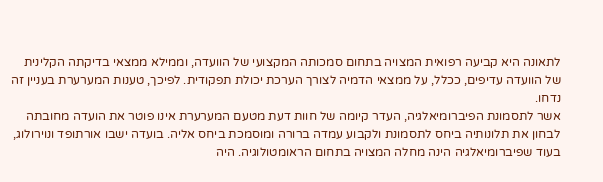לתאונה היא קביעה רפואית המצויה בתחום סמכותה המקצועי של הוועדה, וממילא ממצאי בדיקתה הקלינית של הוועדה עדיפים, ככלל, על ממצאי הדמיה לצורך הערכת יכולת תפקודית. לפיכך, טענות המערערת בעניין זה נדחו.
אשר לתסמונת הפיברומיאלגיה, העדר קיומה של חוות דעת מטעם המערערת אינו פוטר את הועדה מחובתה לבחון את תלונותיה ביחס לתסמונת ולקבוע עמדה ברורה ומוסמכת ביחס אליה. בועדה ישבו אורתופד ונוירולוג, בעוד שפיברומיאלגיה הינה מחלה המצויה בתחום הראומטולוגיה. היה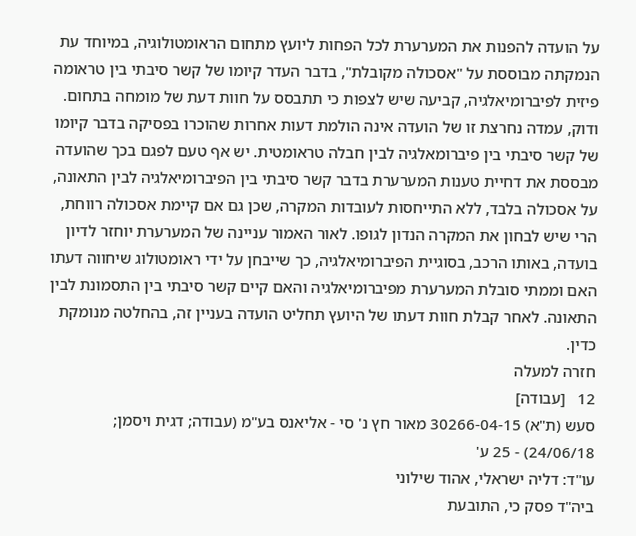על הועדה להפנות את המערערת לכל הפחות ליועץ מתחום הראומטולוגיה, במיוחד עת הנמקתה מבוססת על "אסכולה מקובלת", בדבר העדר קיומו של קשר סיבתי בין טראומה פיזית לפיברומיאלגיה, קביעה שיש לצפות כי תתבסס על חוות דעת של מומחה בתחום. ודוק, עמדה נחרצת זו של הועדה אינה הולמת דעות אחרות שהוכרו בפסיקה בדבר קיומו של קשר סיבתי בין פיברומאלגיה לבין חבלה טראומטית. יש אף טעם לפגם בכך שהועדה מבססת את דחיית טענות המערערת בדבר קשר סיבתי בין הפיברומיאלגיה לבין התאונה, על אסכולה בלבד, ללא התייחסות לעובדות המקרה, שכן גם אם קיימת אסכולה רווחת, הרי שיש לבחון את המקרה הנדון לגופו. לאור האמור עניינה של המערערת יוחזר לדיון בועדה, באותו הרכב, בסוגיית הפיברומיאלגיה, כך שייבחן על ידי ראומטולוג שיחווה דעתו האם וממתי סובלת המערערת מפיברומיאלגיה והאם קיים קשר סיבתי בין התסמונת לבין התאונה. לאחר קבלת חוות דעתו של היועץ תחליט הועדה בעניין זה, בהחלטה מנומקת כדין.
חזרה למעלה
12   [עבודה]
סעש (ת"א) 30266-04-15 מאור חץ נ' סי - אליאנס בע"מ (עבודה; דגית ויסמן; 24/06/18) - 25 ע'
עו"ד: דליה ישראלי, אהוד שילוני
ביה"ד פסק כי, התובעת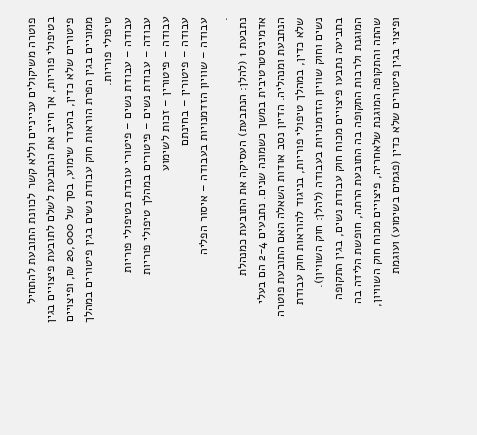פוטרה משיקולים ענייניים וללא קשר לכוונת התובעת להתחיל בטיפולי פוריות, אך חייב את הנתבעת לשלם לתובעת פיצויים בגין פיטורים שלא כדין, בהעדר שימוע, בסך של 20,000 ₪, ופיצויים ממוניים בגין הפרת הוראות חוק עבודת נשים בגין פיטורים במהלך טיפולי פוריות.
עבודה – עבודת נשים – פיטורי עובדת בטיפולי פוריות
עבודה – עבודת נשים – פיטורים במהלך טיפולי פוריות
עבודה – פיטורין – זכות לשימוע
עבודה – פיטורין – בחינתם
עבודה – שוויון הזדמנויות בעבודה – איסור הפליה
.
נתבעת 1 (להלן: הנתבעת) העסיקה את התובעת כמנהלת אדמיניסטרטיבית במשך כשמונה שנים. נתבעים 2-4 הם בעלי הנתבעת ומנהליה. הדיון נסב אודות השאלה האם התובעת פוטרה שלא כדין, במהלך טיפולי פוריות, בניגוד להוראות חוק עבודת נשים וחוק שוויון הזדמנויות בעבודה (להלן: חוק השוויון).
בתביעה נתבעו פיצויים מכוח חוק עבודת נשים, בגין התקופה המוגנת ולרבות התקופה בה התובעת הרתה, חופשת הלידה בה שהתה והתקופה המוגנת שלאחריה, פיצויים מכוח חוק השוויון, ופיצוי בגין פיטורים שלא כדין (פגמים בשימוע) ועוגמת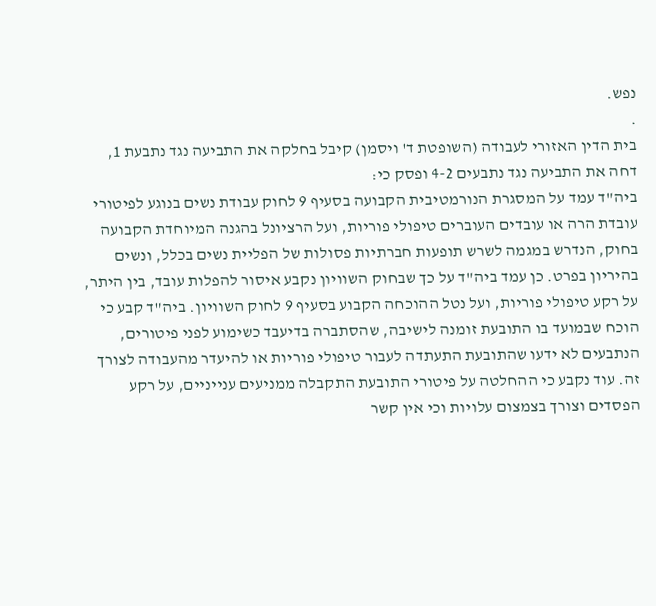נפש.
.
בית הדין האזורי לעבודה (השופטת ד' ויסמן) קיבל בחלקה את התביעה נגד נתבעת 1, דחה את התביעה נגד נתבעים 4-2 ופסק כי:
ביה"ד עמד על המסגרת הנורמטיבית הקבועה בסעיף 9 לחוק עבודת נשים בנוגע לפיטורי עובדת הרה או עובדים העוברים טיפולי פוריות, ועל הרציונל בהגנה המיוחדת הקבועה בחוק, הנדרש במגמה לשרש תופעות חברתיות פסולות של הפליית נשים בכלל, ונשים בהיריון בפרט. כן עמד ביה"ד על כך שבחוק השוויון נקבע איסור להפלות עובד, בין היתר, על רקע טיפולי פוריות, ועל נטל ההוכחה הקבוע בסעיף 9 לחוק השוויון. ביה"ד קבע כי הוכח שבמועד בו התובעת זומנה לישיבה, שהסתברה בדיעבד כשימוע לפני פיטורים, הנתבעים לא ידעו שהתובעת התעתדה לעבור טיפולי פוריות או להיעדר מהעבודה לצורך זה. עוד נקבע כי ההחלטה על פיטורי התובעת התקבלה ממניעים ענייניים, על רקע הפסדים וצורך בצמצום עלויות וכי אין קשר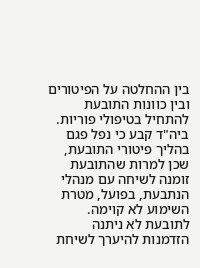בין ההחלטה על הפיטורים ובין כוונות התובעת להתחיל בטיפולי פוריות.
ביה"ד קבע כי נפל פגם בהליך פיטורי התובעת, שכן למרות שהתובעת זומנה לשיחה עם מנהלי הנתבעת, בפועל, מטרת השימוע לא קוימה. לתובעת לא ניתנה הזדמנות להיערך לשיחת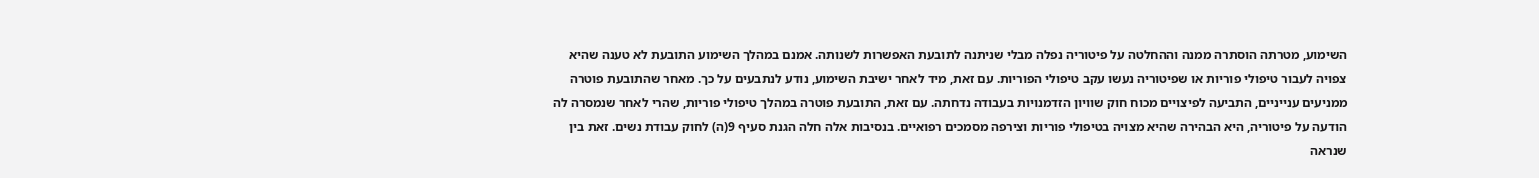השימוע, מטרתה הוסתרה ממנה וההחלטה על פיטוריה נפלה מבלי שניתנה לתובעת האפשרות לשנותה. אמנם במהלך השימוע התובעת לא טענה שהיא צפויה לעבור טיפולי פוריות או שפיטוריה נעשו עקב טיפולי הפוריות. עם זאת, מיד לאחר ישיבת השימוע, נודע לנתבעים על כך. מאחר שהתובעת פוטרה ממניעים ענייניים, התביעה לפיצויים מכוח חוק שוויון הזדמנויות בעבודה נדחתה. עם זאת, התובעת פוטרה במהלך טיפולי פוריות, שהרי לאחר שנמסרה לה הודעה על פיטוריה, היא הבהירה שהיא מצויה בטיפולי פוריות וצירפה מסמכים רפואיים. בנסיבות אלה חלה הגנת סעיף 9(ה) לחוק עבודת נשים. זאת בין שנראה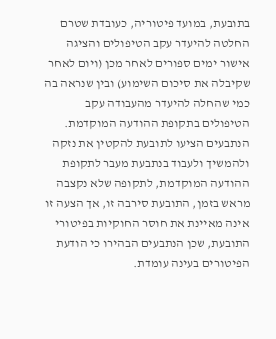בתובעת, במועד פיטוריה, כעובדת שטרם החלטה להיעדר עקב הטיפולים והציגה אישור ימים ספורים לאחר מכן (ויום לאחר שקיבלה את סיכום השימוע) ובין שנראה בה כמי שהחלה להיעדר מהעבודה עקב הטיפולים בתקופת ההודעה המוקדמת. הנתבעים הציעו לתובעת להקטין את נזקה ולהמשיך ולעבוד בנתבעת מעבר לתקופת ההודעה המוקדמת, לתקופה שלא נקצבה מראש בזמן, התובעת סירבה זו, אך הצעה זו אינה מאיינת את חוסר החוקיות בפיטורי התובעת, שכן הנתבעים הבהירו כי הודעת הפיטורים בעינה עומדת.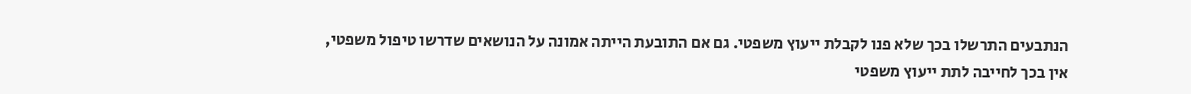הנתבעים התרשלו בכך שלא פנו לקבלת ייעוץ משפטי. גם אם התובעת הייתה אמונה על הנושאים שדרשו טיפול משפטי, אין בכך לחייבה לתת ייעוץ משפטי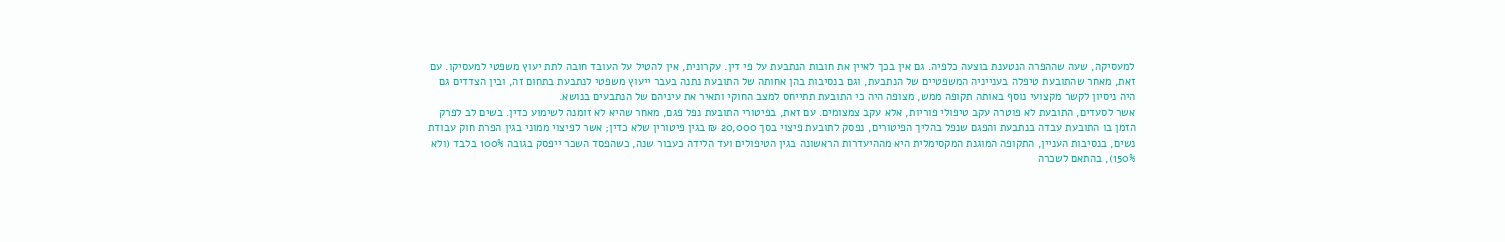למעסיקה, שעה שההפרה הנטענת בוצעה כלפיה. גם אין בכך לאיין את חובות הנתבעת על פי דין. עקרונית, אין להטיל על העובד חובה לתת יעוץ משפטי למעסיקו. עם זאת, מאחר שהתובעת טיפלה בענייניה המשפטיים של הנתבעת, וגם בנסיבות בהן אחותה של התובעת נתנה בעבר ייעוץ משפטי לנתבעת בתחום זה, ובין הצדדים גם היה ניסיון לקשר מקצועי נוסף באותה תקופה ממש, מצופה היה כי התובעת תתייחס למצב החוקי ותאיר את עיניהם של הנתבעים בנושא.
אשר לסעדים, התובעת לא פוטרה עקב טיפולי פוריות, אלא עקב צמצומים. עם זאת, בפיטורי התובעת נפל פגם, מאחר שהיא לא זומנה לשימוע כדין. בשים לב לפרק הזמן בו התובעת עבדה בנתבעת והפגם שנפל בהליך הפיטורים, נפסק לתובעת פיצוי בסך 20,000 ₪ בגין פיטורין שלא כדין; אשר לפיצוי ממוני בגין הפרת חוק עבודת נשים, בנסיבות העניין, התקופה המוגנת המקסימלית היא מההיעדרות הראשונה בגין הטיפולים ועד הלידה כעבור שנה, כשהפסד השכר ייפסק בגובה 100% בלבד (ולא 150%), בהתאם לשכרה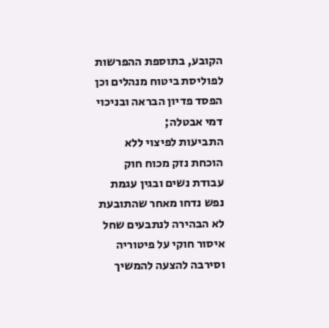הקובע, בתוספת ההפרשות לפוליסת ביטוח מנהלים וכן הפסד פדיון הבראה ובניכוי דמי אבטלה;
התביעות לפיצוי ללא הוכחת נזק מכוח חוק עבודת נשים ובגין עגמת נפש נדחו מאחר שהתובעת לא הבהירה לנתבעים שחל איסור חוקי על פיטוריה וסירבה להצעה להמשיך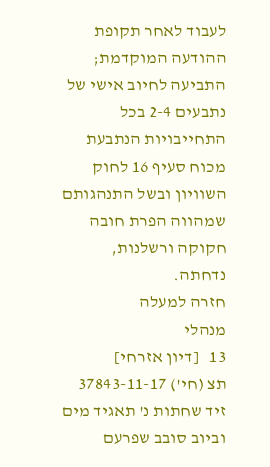לעבוד לאחר תקופת ההודעה המוקדמת; התביעה לחיוב אישי של נתבעים 2-4 בכל התחייבויות הנתבעת מכוח סעיף 16 לחוק השוויון ובשל התנהגותם שמהווה הפרת חובה חקוקה ורשלנות, נדחתה.
חזרה למעלה
מנהלי
13   [דיון אזרחי]
תצ (חי') 37843-11-17 זיד שחתות נ' תאגיד מים וביוב סובב שפרעם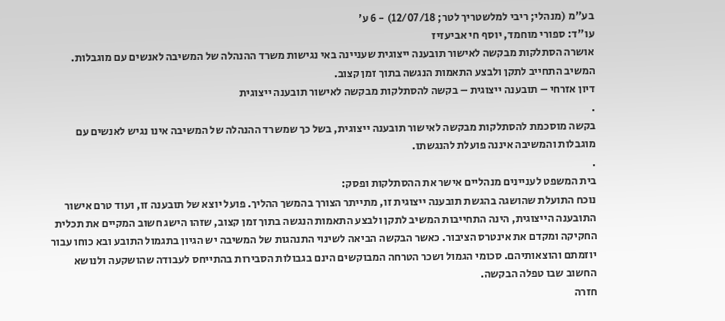בע"מ (מנהלי; ריבי למלשטריך לטר; 12/07/18) - 6 ע'
עו"ד: ספורי מוחמד, יוסף חי אביעזיז
אושרה הסתלקות מבקשה לאישור תובענה ייצוגית שעניינה באי נגישות משרד ההנהלה של המשיבה לאנשים עם מוגבלות. המשיב התחייב לתקן ולבצע התאמות הנגשה בתוך זמן קצוב.
דיון אזרחי – תובענה ייצוגית – בקשה להסתלקות מבקשה לאישור תובענה ייצוגית
.
בקשה מוסכמת להסתלקות מבקשה לאישור תובענה ייצוגית, בשל כך שמשרד ההנהלה של המשיבה אינו נגיש לאנשים עם מוגבלות והמשיבה איננה פועלת להנגשתו.
.
בית המשפט לעניינים מנהליים אישר את ההסתלקות ופסק:
נוכח התועלת שהושגה בהגשת תובענה ייצוגית זו, מתייתר הצורך בהמשך ההליך. פועל יוצא של תובענה זו, ועוד טרם אישור התובענה הייצוגית, הינה התחייבות המשיב לתקן ולבצע התאמות הנגשה בתוך זמן קצוב, שזהו הישג חשוב המקיים את תכלית החקיקה ומקדם את אינטרס הציבור. כאשר הבקשה הביאה לשינוי התנהגות של המשיבה יש הגיון בתגמול התובע ובא כוחו עבור יוזמתם והוצאותיהם. סכומי הגמול ושכר הטרחה המבוקשים הינם בגבולות הסבירות בהתייחס לעבודה שהושקעה ולנושא החשוב שבו טפלה הבקשה.
חזרה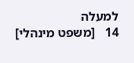למעלה
14   [משפט מינהלי]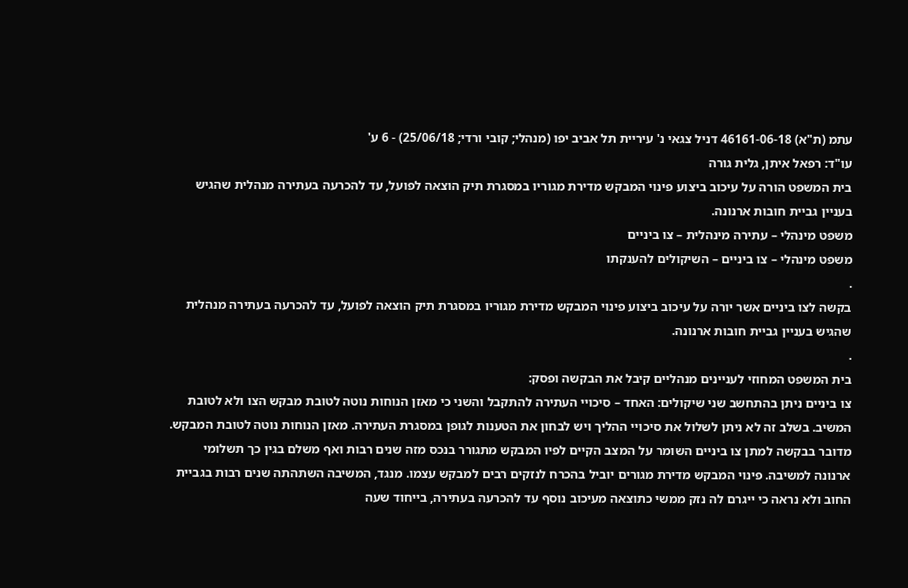עתמ (ת"א) 46161-06-18 דניל צגאי נ' עיריית תל אביב יפו (מנהלי; קובי ורדי; 25/06/18) - 6 ע'
עו"ד: רפאל איתן, גלית גורה
בית המשפט הורה על עיכוב ביצוע פינוי המבקש מדירת מגוריו במסגרת תיק הוצאה לפועל, עד להכרעה בעתירה מנהלית שהגיש בעניין גביית חובות ארנונה.
משפט מינהלי – עתירה מינהלית – צו ביניים
משפט מינהלי – צו ביניים – השיקולים להענקתו
.
בקשה לצו ביניים אשר יורה על עיכוב ביצוע פינוי המבקש מדירת מגוריו במסגרת תיק הוצאה לפועל, עד להכרעה בעתירה מנהלית שהגיש בעניין גביית חובות ארנונה.
.
בית המשפט המחוזי לעניינים מנהליים קיבל את הבקשה ופסק:
צו ביניים ניתן בהתחשב שני שיקולים: האחד – סיכויי העתירה להתקבל והשני כי מאזן הנוחות נוטה לטובת מבקש הצו ולא לטובת המשיב. בשלב זה לא ניתן לשלול את סיכויי ההליך ויש לבחון את הטענות לגופן במסגרת העתירה. מאזן הנוחות נוטה לטובת המבקש. מדובר בבקשה למתן צו ביניים השומר על המצב הקיים לפיו המבקש מתגורר בנכס מזה שנים רבות ואף משלם בגין כך תשלומי ארנונה למשיבה. פינוי המבקש מדירת מגורים יוביל בהכרח לנזקים רבים למבקש עצמו. מנגד, המשיבה השתהתה שנים רבות בגביית החוב ולא נראה כי ייגרם לה נזק ממשי כתוצאה מעיכוב נוסף עד להכרעה בעתירה, בייחוד שעה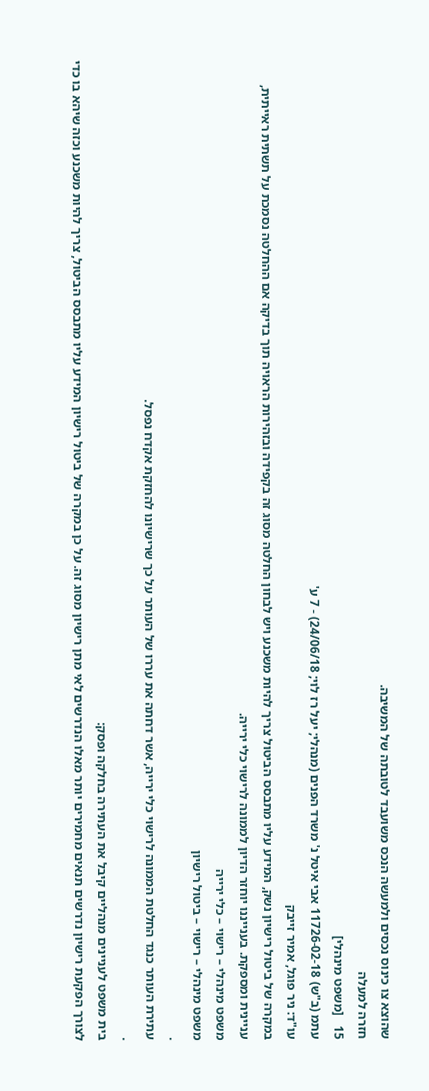שהוצא צו כינוס נכסים ולמעשה הנכס משועבד לטובתה של המשיבה.
חזרה למעלה
15   [משפט מינהלי]
עתמ (ב"ש) 11726-02-18 אבי איטל נ' משרד הפנים (מנהלי; יעל רז לוי; 24/06/18) - 7 ע'
עו"ד: ניר פוגל, אמיר זייבק
במקרה של ביטול רישיון נשק, המידע עליו מתבסס הביטול צריך להיות משכנע ויש לבחון החלטה מסוג זה בקפידה ובזהירות הראויה תוך בדיקה אם ההחלטה נסמכת על תשתית ראייתית, עניינית ומספקת. בענייננו יוחזר הדיון לממונה לרישוי כלי ירייה.
משפט מינהלי – רישוי – כלי ירייה
משפט מינהלי – רישוי – ביטול רישיון
.
עתירת העותר כנגד החלטת הממונה לרישוי כלי ירייה, אשר דחתה את עררו של העותר על כך שרישיונו להחזקת אקדח נפסל.
.
בית משפט לעניינים מנהליים קיבל את העתירה בחלקה ופסק:
לצורך הפקעת רישיון נדרשים תנאים מחמירים יותר מאלו הנדרשים לאי מתן רישיון מסוג זה. על כן במקרה של ביטול רישיון המידע עליו מתבסס הביטול, צריך להיות משכנע וכזה שיהא בו כדי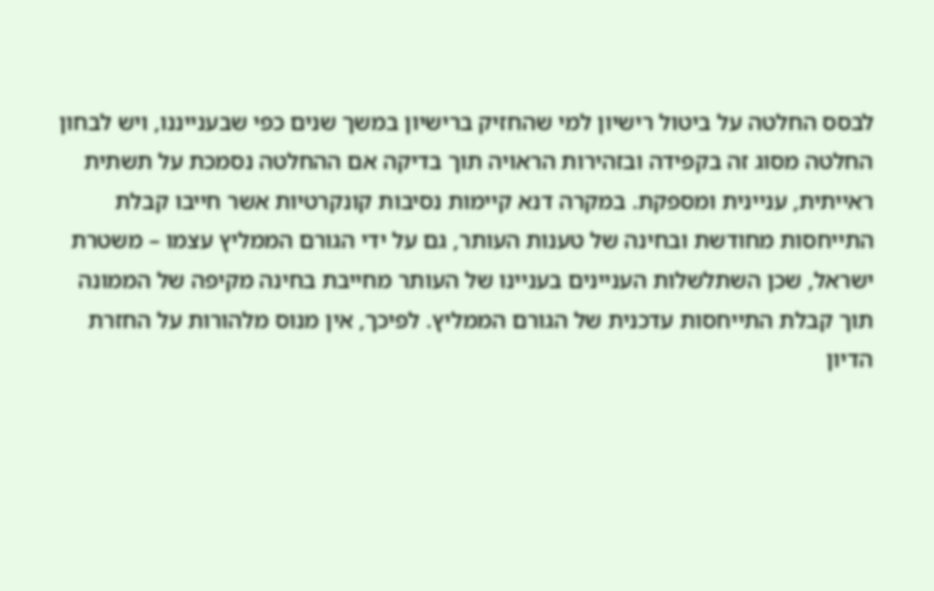לבסס החלטה על ביטול רישיון למי שהחזיק ברישיון במשך שנים כפי שבענייננו, ויש לבחון החלטה מסוג זה בקפידה ובזהירות הראויה תוך בדיקה אם ההחלטה נסמכת על תשתית ראייתית, עניינית ומספקת. במקרה דנא קיימות נסיבות קונקרטיות אשר חייבו קבלת התייחסות מחודשת ובחינה של טענות העותר, גם על ידי הגורם הממליץ עצמו – משטרת ישראל, שכן השתלשלות העניינים בעניינו של העותר מחייבת בחינה מקיפה של הממונה תוך קבלת התייחסות עדכנית של הגורם הממליץ. לפיכך, אין מנוס מלהורות על החזרת הדיון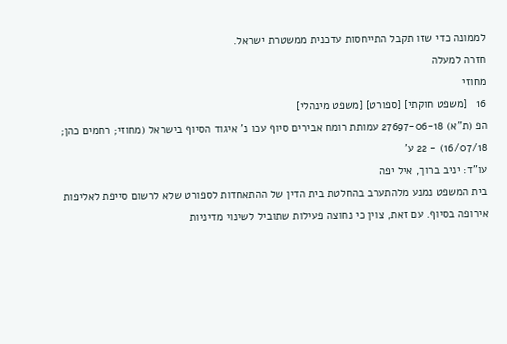לממונה כדי שזו תקבל התייחסות עדכנית ממשטרת ישראל.
חזרה למעלה
מחוזי
16   [משפט חוקתי] [ספורט] [משפט מינהלי]
הפ (ת"א) 27697-06-18 עמותת רומח אבירים סיוף עכו נ' איגוד הסיוף בישראל (מחוזי; רחמים כהן; 16/07/18) - 22 ע'
עו"ד: יניב ברוך, איל יפה
בית המשפט נמנע מלהתערב בהחלטת בית הדין של ההתאחדות לספורט שלא לרשום סייפת לאליפות אירופה בסיוף. עם זאת, צוין כי נחוצה פעילות שתוביל לשינוי מדיניות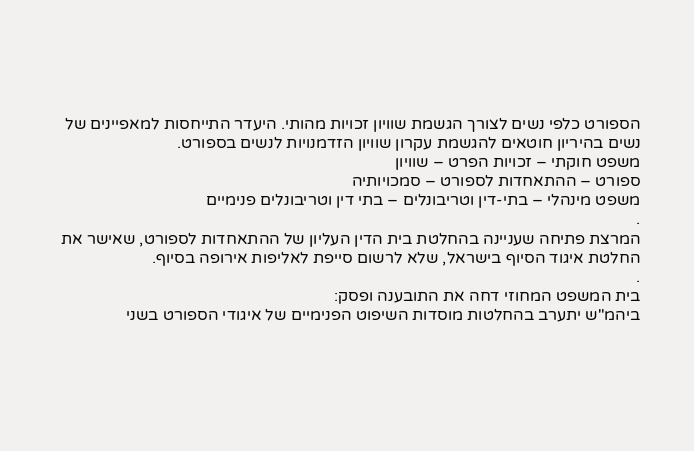הספורט כלפי נשים לצורך הגשמת שוויון זכויות מהותי. היעדר התייחסות למאפיינים של נשים בהיריון חוטאים להגשמת עקרון שוויון הזדמנויות לנשים בספורט.
משפט חוקתי – זכויות הפרט – שוויון
ספורט – ההתאחדות לספורט – סמכויותיה
משפט מינהלי – בתי-דין וטריבונלים – בתי דין וטריבונלים פנימיים
.
המרצת פתיחה שעניינה בהחלטת בית הדין העליון של ההתאחדות לספורט, שאישר את החלטת איגוד הסיוף בישראל, שלא לרשום סייפת לאליפות אירופה בסיוף.
.
בית המשפט המחוזי דחה את התובענה ופסק:
ביהמ"ש יתערב בהחלטות מוסדות השיפוט הפנימיים של איגודי הספורט בשני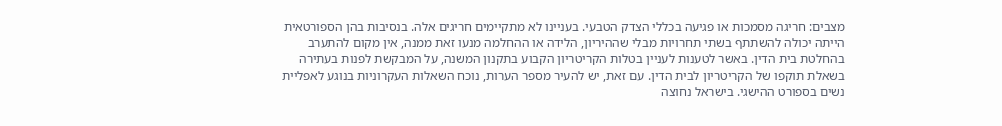מצבים: חריגה מסמכות או פגיעה בכללי הצדק הטבעי. בעניינו לא מתקיימים חריגים אלה. בנסיבות בהן הספורטאית הייתה יכולה להשתתף בשתי תחרויות מבלי שההיריון, הלידה או ההחלמה מנעו זאת ממנה, אין מקום להתערב בהחלטת בית הדין. באשר לטענות לעניין בטלות הקריטריון הקבוע בתקנון המשנה, על המבקשת לפנות בעתירה בשאלת תוקפו של הקריטריון לבית הדין. עם זאת, יש להעיר מספר הערות, נוכח השאלות העקרוניות בנוגע לאפליית נשים בספורט ההישגי. בישראל נחוצה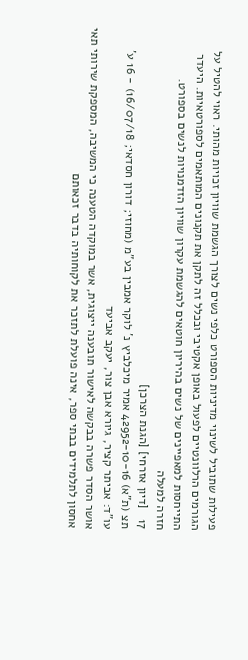פעילות שתוביל לשינוי מדיניות הספורט כלפי נשים לצורך הגשמת שוויון זכויות מהותי. ראוי להטיל על הגורמים הרלוונטיים לפעול באופן אקטיבי ובכלל זה לתקן את תקנונים המותאמים לספורטאיות. היעדר התייחסות למאפיינים של נשים בהיריון חוטאים להגשמת עקרון שוויון הזדמנויות לנשים בספורט.
חזרה למעלה
17   [דיון אזרחי] [הגנת הצרכן]
תצ (ת"א) 42952-10-16 אמיר מיכלביץ נ' לוקר אמבין בע"מ (מחוזי; דורון חסדאי; 16/07/18) - 16 ע'
עו"ד: אביתר קציר, גיורא אבן צור, יעקב אביעד
אושר הסדר פשרה בבקשה לאישור תובענה ייצוגית, אשר במוקדה הטענה כי המשיבה, המספקת שירותי תאי אחסון לתלמידים בבתי ספר, אינה פועלת לתזכר את לקוחותיה בדבר זכאותם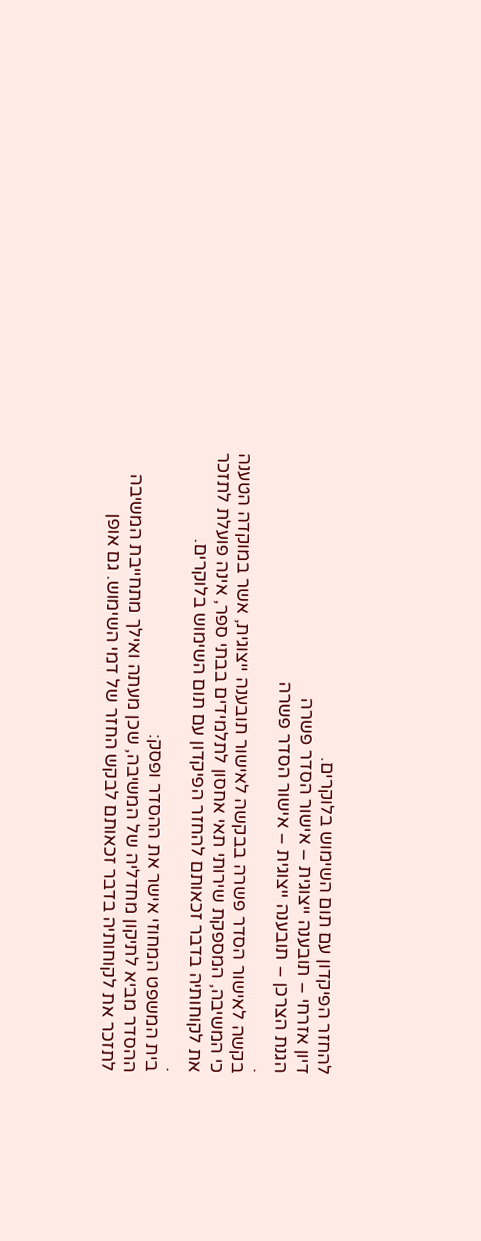להחזר הפיקדון עם תום השימוש בלוקרים.
דיון אזרחי – תובענה ייצוגית – אישור הסדר פשרה
הגנת הצרכן – תובענה ייצוגית – אישור הסדר פשרה
.
בקשה לאישור הסדר פשרה בבקשה לאישור תובענה ייצוגית, אשר במוקדה הטענה כי המשיבה, המספקת שירותי תאי אחסון לתלמידים בבתי ספר, אינה פועלת לתזכר את לקוחותיה בדבר זכאותם להחזר הפיקדון עם תום השימוש בלוקרים.
.
בית המשפט המחוזי אישר את ההסדר ופסק:
ההסדר מביא לתיקון מחדליה של המשיבה, שכן מעתה ואילך מתחייבת המשיבה לתזכר את לקוחותיה בדבר זכאותם לבקש החזר של דמי השימוש. גם אופן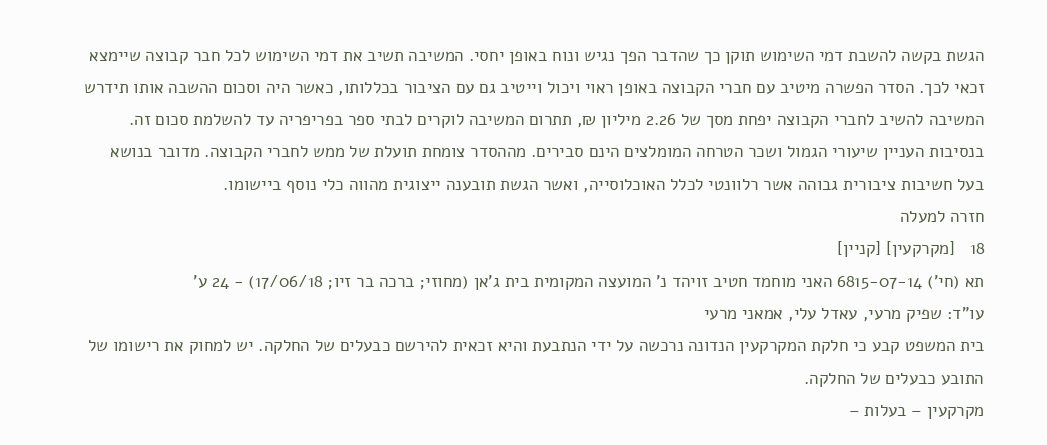הגשת בקשה להשבת דמי השימוש תוקן כך שהדבר הפך נגיש ונוח באופן יחסי. המשיבה תשיב את דמי השימוש לכל חבר קבוצה שיימצא זכאי לכך. הסדר הפשרה מיטיב עם חברי הקבוצה באופן ראוי ויכול וייטיב גם עם הציבור בכללותו, כאשר היה וסכום ההשבה אותו תידרש המשיבה להשיב לחברי הקבוצה יפחת מסך של 2.26 מיליון ₪, תתרום המשיבה לוקרים לבתי ספר בפריפריה עד להשלמת סכום זה. בנסיבות העניין שיעורי הגמול ושכר הטרחה המומלצים הינם סבירים. מההסדר צומחת תועלת של ממש לחברי הקבוצה. מדובר בנושא בעל חשיבות ציבורית גבוהה אשר רלוונטי לכלל האוכלוסייה, ואשר הגשת תובענה ייצוגית מהווה כלי נוסף ביישומו.
חזרה למעלה
18   [מקרקעין] [קניין]
תא (חי') 6815-07-14 האני מוחמד חטיב זויהד נ' המועצה המקומית בית ג'אן (מחוזי; ברכה בר זיו; 17/06/18) - 24 ע'
עו"ד: שפיק מרעי, עאדל עלי, אמאני מרעי
בית המשפט קבע כי חלקת המקרקעין הנדונה נרכשה על ידי הנתבעת והיא זכאית להירשם כבעלים של החלקה. יש למחוק את רישומו של התובע כבעלים של החלקה.
מקרקעין – בעלות –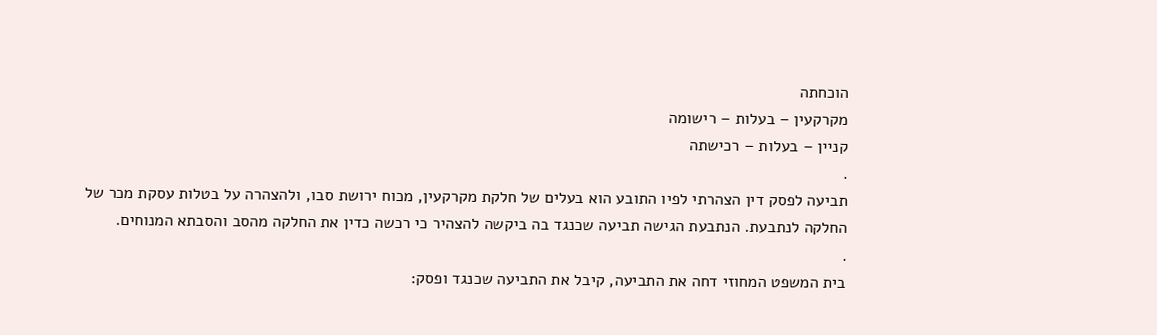הוכחתה
מקרקעין – בעלות – רישומה
קניין – בעלות – רכישתה
.
תביעה לפסק דין הצהרתי לפיו התובע הוא בעלים של חלקת מקרקעין, מכוח ירושת סבו, ולהצהרה על בטלות עסקת מכר של החלקה לנתבעת. הנתבעת הגישה תביעה שכנגד בה ביקשה להצהיר כי רכשה כדין את החלקה מהסב והסבתא המנוחים.
.
בית המשפט המחוזי דחה את התביעה, קיבל את התביעה שכנגד ופסק: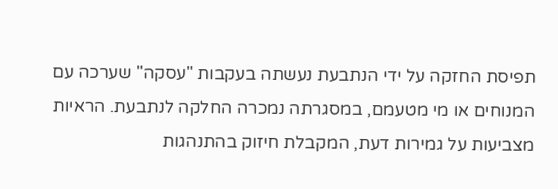תפיסת החזקה על ידי הנתבעת נעשתה בעקבות "עסקה" שערכה עם המנוחים או מי מטעמם, במסגרתה נמכרה החלקה לנתבעת. הראיות מצביעות על גמירות דעת, המקבלת חיזוק בהתנהגות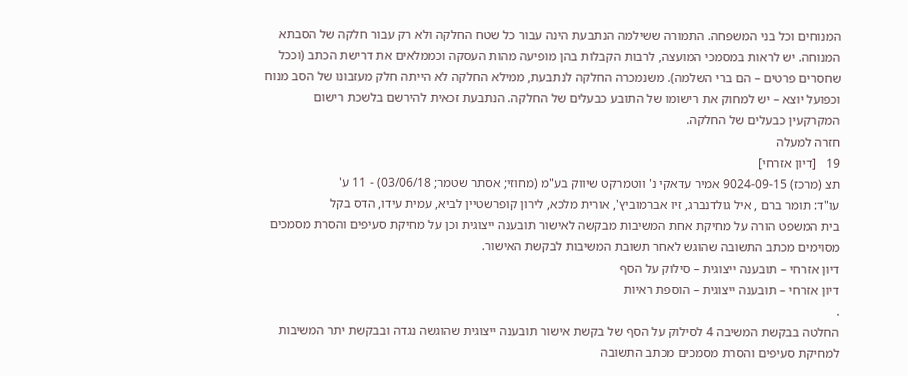המנוחים וכל בני המשפחה. התמורה ששילמה הנתבעת הינה עבור כל שטח החלקה ולא רק עבור חלקה של הסבתא המנוחה. יש לראות במסמכי המועצה, לרבות הקבלות בהן מופיעה מהות העסקה וכממלאים את דרישת הכתב (וככל שחסרים פרטים – הם ברי השלמה). משנמכרה החלקה לנתבעת, ממילא החלקה לא הייתה חלק מעזבונו של הסב מנוח וכפועל יוצא – יש למחוק את רישומו של התובע כבעלים של החלקה. הנתבעת זכאית להירשם בלשכת רישום המקרקעין כבעלים של החלקה.
חזרה למעלה
19   [דיון אזרחי]
תצ (מרכז) 9024-09-15 אמיר עדאקי נ' ווטמרקט שיווק בע"מ (מחוזי; אסתר שטמר; 03/06/18) - 11 ע'
עו"ד: תומר ברם , איל גולדנברג, זיו אברמוביץ', אורית מלכא, לירון קופרשטיין לביא, עמית עידו, הדס בקל
בית המשפט הורה על מחיקת אחת המשיבות מבקשה לאישור תובענה ייצוגית וכן על מחיקת סעיפים והסרת מסמכים מסוימים מכתב התשובה שהוגש לאחר תשובת המשיבות לבקשת האישור.
דיון אזרחי – תובענה ייצוגית – סילוק על הסף
דיון אזרחי – תובענה ייצוגית – הוספת ראיות
.
החלטה בבקשת המשיבה 4 לסילוק על הסף של בקשת אישור תובענה ייצוגית שהוגשה נגדה ובבקשת יתר המשיבות למחיקת סעיפים והסרת מסמכים מכתב התשובה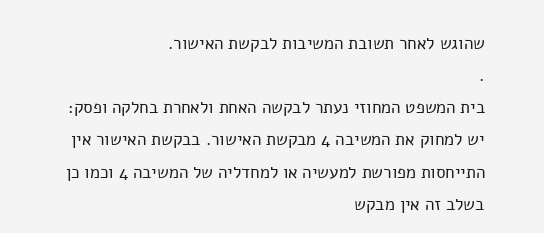שהוגש לאחר תשובת המשיבות לבקשת האישור.
.
בית המשפט המחוזי נעתר לבקשה האחת ולאחרת בחלקה ופסק:
יש למחוק את המשיבה 4 מבקשת האישור. בבקשת האישור אין התייחסות מפורשת למעשיה או למחדליה של המשיבה 4 וכמו כן בשלב זה אין מבקש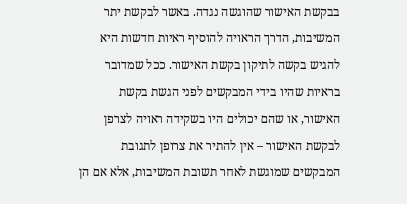בבקשת האישור שהוגשה נגדה. באשר לבקשת יתר המשיבות, הדרך הראויה להוסיף ראיות חדשות היא להגיש בקשה לתיקון בקשת האישור. ככל שמדובר בראיות שהיו בידי המבקשים לפני הגשת בקשת האישור, או שהם יכולים היו בשקידה ראויה לצרפן לבקשת האישור – אין להתיר את צרופן לתגובת המבקשים שמוגשת לאחר תשובת המשיבות, אלא אם הן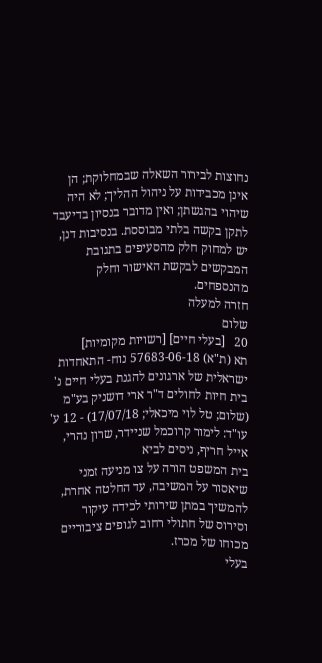נחוצות לבירור השאלה שבמחלוקת; הן אינן מכבידות על ניהול ההליך; לא היה שיהוי בהגשתן; ואין מדובר בנסיון בדיעבד לתקן בקשה בלתי מבוססת. בנסיבות דנן, יש למחוק חלק מהסעיפים בתגובת המבקשים לבקשת האישור וחלק מהנספחים.
חזרה למעלה
שלום
20   [בעלי חיים] [רשויות מקומיות]
תא (ת"א) 57683-06-18 נוח- התאחדות ישראלית של ארגונים להגנת בעלי חיים נ' בית חיות לחולים ד"ר ארי דושניק בע"מ (שלום; טל לוי מיכאלי; 17/07/18) - 12 ע'
עו"ד: לימור קרוכמל שניידר, שרון נהרי, אייל חריף, ניסים לביא
בית המשפט הורה על צו מניעה זמני שיאסור על המשיבה, עד החלטה אחרת, להמשיך במתן שירותי לכידה עיקור וסירוס של חתולי רחוב לגופים ציבוריים מכוחו של מכרז.
בעלי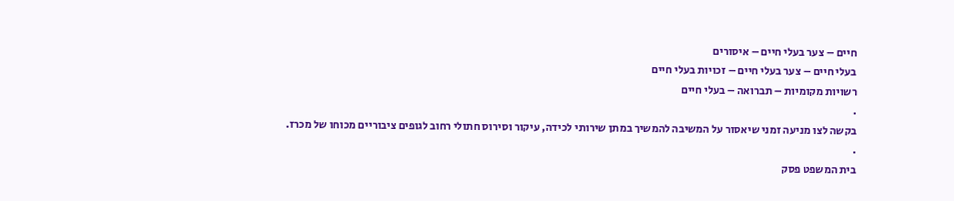חיים – צער בעלי חיים – איסורים
בעלי חיים – צער בעלי חיים – זכויות בעלי חיים
רשויות מקומיות – תברואה – בעלי חיים
.
בקשה לצו מניעה זמני שיאסור על המשיבה להמשיך במתן שירותי לכידה, עיקור וסירוס חתולי רחוב לגופים ציבוריים מכוחו של מכרז.
.
בית המשפט פסק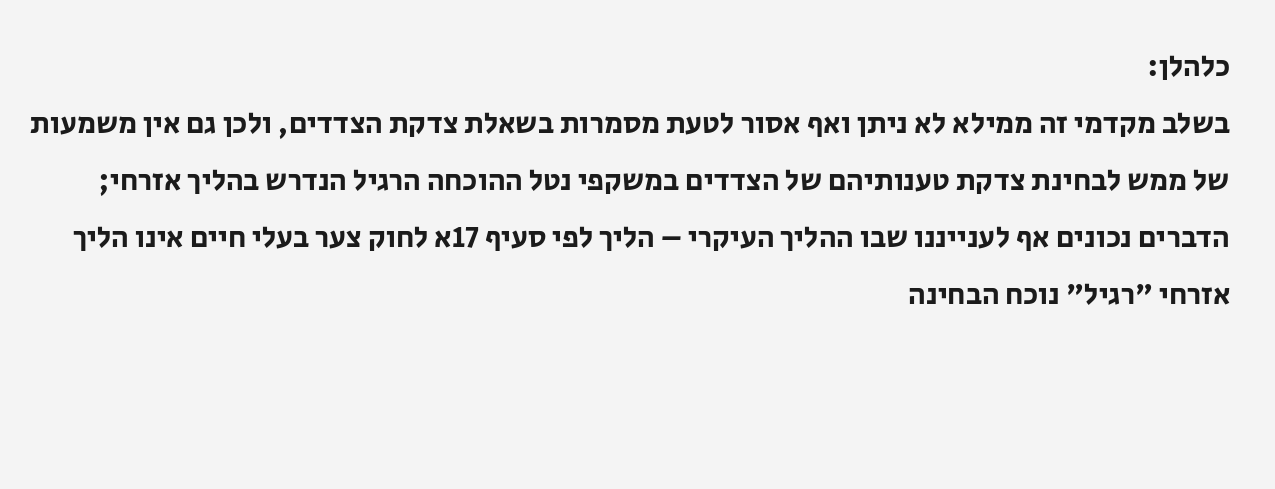כלהלן:
בשלב מקדמי זה ממילא לא ניתן ואף אסור לטעת מסמרות בשאלת צדקת הצדדים, ולכן גם אין משמעות של ממש לבחינת צדקת טענותיהם של הצדדים במשקפי נטל ההוכחה הרגיל הנדרש בהליך אזרחי;
הדברים נכונים אף לענייננו שבו ההליך העיקרי – הליך לפי סעיף 17א לחוק צער בעלי חיים אינו הליך אזרחי "רגיל" נוכח הבחינה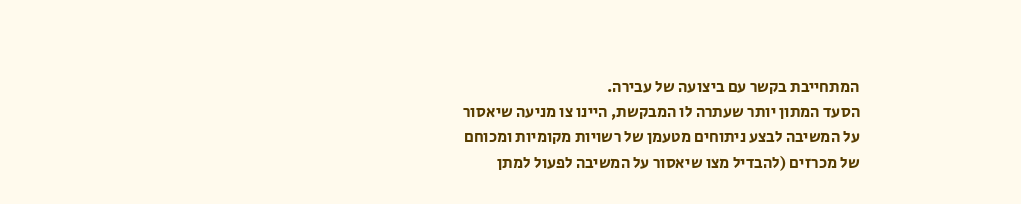המתחייבת בקשר עם ביצועה של עבירה.
הסעד המתון יותר שעתרה לו המבקשת, היינו צו מניעה שיאסור על המשיבה לבצע ניתוחים מטעמן של רשויות מקומיות ומכוחם של מכרזים (להבדיל מצו שיאסור על המשיבה לפעול למתן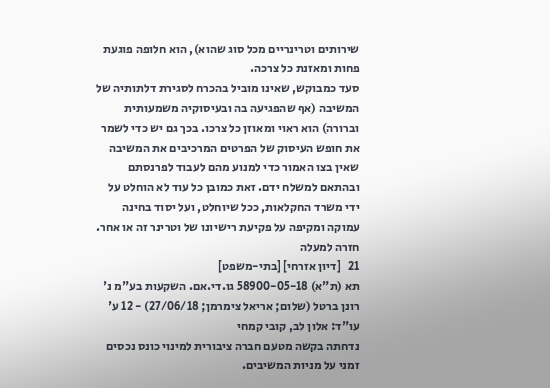שירותים וטרינריים מכל סוג שהוא), הוא חלופה פוגעת פחות ומאזנת כל צרכה.
סעד כמבוקש, שאינו מוביל בהכרח לסגירת דלתותיה של המשיבה (אף שהפגיעה בה ובעיסוקיה משמעותית וברורה) הוא ראוי ומאוזן כל צרכו. בכך גם יש כדי לשמר את חופש העיסוק של הפרטים המרכיבים את המשיבה שאין בצו האמור כדי למנוע מהם לעבוד לפרנסתם ובהתאם למשלח ידם. זאת כמובן כל עוד לא הוחלט על ידי משרד החקלאות, ככל שיוחלט, ועל יסוד בחינה עמוקה ומקיפה על פקיעת רישיונו של וטרינר זה או אחר.
חזרה למעלה
21   [דיון אזרחי] [בתי-משפט]
תא (ת"א) 58900-05-18 גו.די.אם. השקעות בע"מ נ' רונן ברטל (שלום; אריאל צימרמן; 27/06/18) - 12 ע'
עו"ד: אלון לב, קובי קמחי
נדחתה בקשה מטעם חברה ציבורית למינוי כונס נכסים זמני על מניות המשיבים.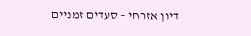דיון אזרחי – סעדים זמניים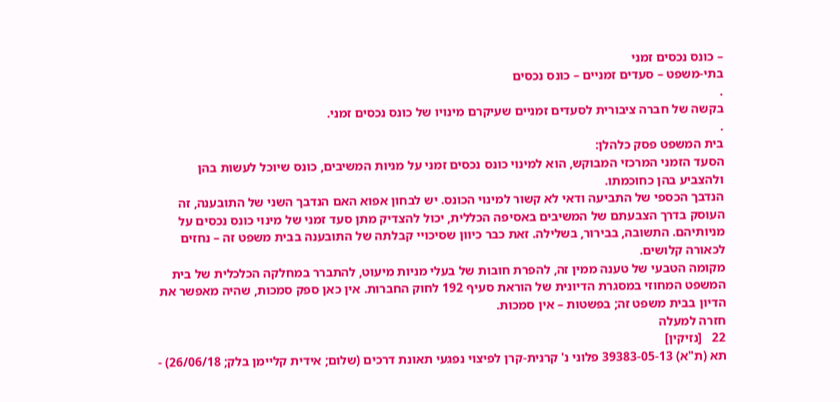– כונס נכסים זמני
בתי-משפט – סעדים זמניים – כונס נכסים
.
בקשה של חברה ציבורית לסעדים זמניים שעיקרם מינויו של כונס נכסים זמני.
.
בית המשפט פסק כלהלן:
הסעד הזמני המרכזי המבוקש, הוא למינוי כונס נכסים זמני על מניות המשיבים, כונס שיוכל לעשות בהן ולהצביע בהן כחוכמתו.
הנדבך הכספי של התביעה ודאי לא קשור למינוי הכונס. יש לבחון אפוא האם הנדבך השני של התובענה, זה העוסק בדרך הצבעתם של המשיבים באסיפה הכללית, יכול להצדיק מתן סעד זמני של מינוי כונס נכסים על מניותיהם. התשובה, בבירור, בשלילה. זאת כבר כיוון שסיכויי קבלתה של התובענה בבית משפט זה – נחזים לכאורה קלושים.
מקומה הטבעי של טענה ממין זה, להפרת חובות של בעלי מניות מיעוט, להתברר במחלקה הכלכלית של בית המשפט המחוזי במסגרת הדיונית של הוראת סעיף 192 לחוק החברות. אין כאן ספק סמכות, שהיה מאפשר את הדיון בבית משפט זה; בפשטות – אין סמכות.
חזרה למעלה
22   [נזיקין]
תא (ת"א) 39383-05-13 פלוני נ' קרנית-קרן לפיצוי נפגעי תאונת דרכים (שלום; אידית קליימן בלק; 26/06/18) -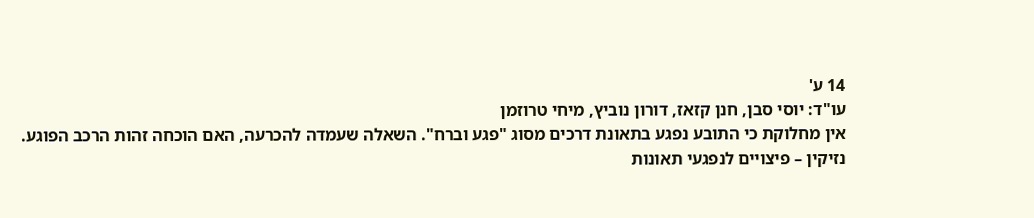14 ע'
עו"ד: יוסי סבן, חנן קזאז, דורון נוביץ, מיחי טרוזמן
אין מחלוקת כי התובע נפגע בתאונת דרכים מסוג "פגע וברח". השאלה שעמדה להכרעה, האם הוכחה זהות הרכב הפוגע.
נזיקין – פיצויים לנפגעי תאונות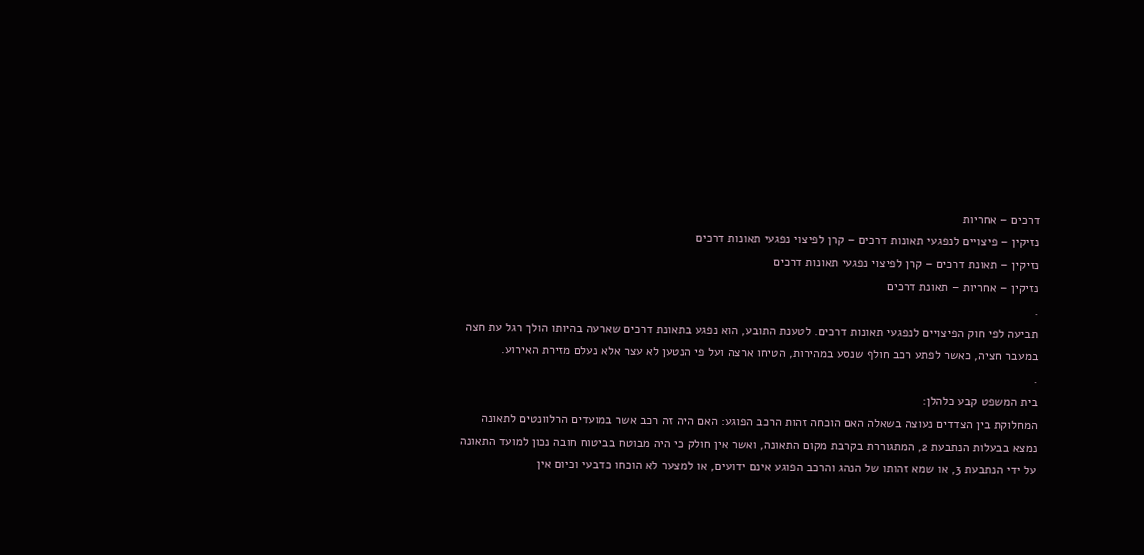דרכים – אחריות
נזיקין – פיצויים לנפגעי תאונות דרכים – קרן לפיצוי נפגעי תאונות דרכים
נזיקין – תאונת דרכים – קרן לפיצוי נפגעי תאונות דרכים
נזיקין – אחריות – תאונת דרכים
.
תביעה לפי חוק הפיצויים לנפגעי תאונות דרכים. לטענת התובע, הוא נפגע בתאונת דרכים שארעה בהיותו הולך רגל עת חצה במעבר חציה, כאשר לפתע רכב חולף שנסע במהירות, הטיחו ארצה ועל פי הנטען לא עצר אלא נעלם מזירת האירוע.
.
בית המשפט קבע כלהלן:
המחלוקת בין הצדדים נעוצה בשאלה האם הוכחה זהות הרכב הפוגע: האם היה זה רכב אשר במועדים הרלוונטים לתאונה נמצא בבעלות הנתבעת 2, המתגוררת בקרבת מקום התאונה, ואשר אין חולק כי היה מבוטח בביטוח חובה נכון למועד התאונה על ידי הנתבעת 3, או שמא זהותו של הנהג והרכב הפוגע אינם ידועים, או למצער לא הוכחו כדבעי וכיום אין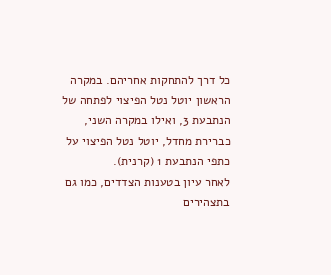כל דרך להתחקות אחריהם. במקרה הראשון יוטל נטל הפיצוי לפתחה של הנתבעת 3, ואילו במקרה השני, כברירת מחדל, יוטל נטל הפיצוי על כתפי הנתבעת 1 (קרנית).
לאחר עיון בטענות הצדדים, כמו גם בתצהירים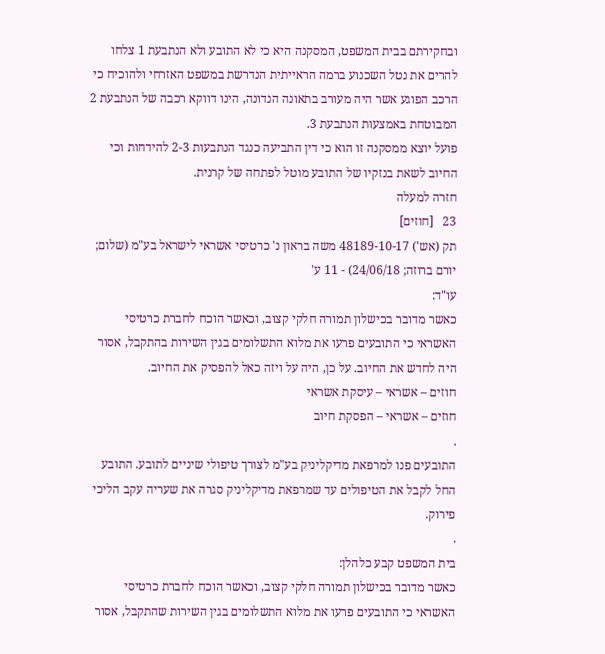ובחקירתם בבית המשפט, המסקנה היא כי לא התובע ולא הנתבעת 1 צלחו להרים את נטל השכנוע ברמה הראייתית הנדרשת במשפט האזרחי ולהוכיח כי הרכב הפוגע אשר היה מעורב בתאונה הנדונה, הינו דווקא רכבה של הנתבעת 2 המבוטחת באמצעות הנתבעת 3.
פועל יוצא ממסקנה זו הוא כי דין התביעה כנגד הנתבעות 2-3 להידחות וכי החיוב לשאת בנזקיו של התובע מוטל לפתחה של קרנית.
חזרה למעלה
23   [חוזים]
תק (אש') 48189-10-17 משה בראון נ' כרטיסי אשראי לישראל בע"מ (שלום; יורם ברוזה; 24/06/18) - 11 ע'
עו"ד:
כאשר מדובר בכישלון תמורה חלקי קצוב, וכאשר הוכח לחברת כרטיסי האשראי כי התובעים פרעו את מלוא התשלומים בגין השירות בהתקבל, אסור היה לחדש את החיוב. על כן, היה על ויזה כאל להפסיק את החיוב.
חוזים – אשראי – עיסקת אשראי
חוזים – אשראי – הפסקת חיוב
.
התובעים פנו למרפאת מדיקליניק בע"מ לצורך טיפולי שיניים לתובע. התובע החל לקבל את הטיפולים עד שמרפאת מדיקליניק סגרה את שעריה עקב הליכי פירוק.
.
בית המשפט קבע כלהלן:
כאשר מדובר בכישלון תמורה חלקי קצוב, וכאשר הוכח לחברת כרטיסי האשראי כי התובעים פרעו את מלוא התשלומים בגין השירות שהתקבל, אסור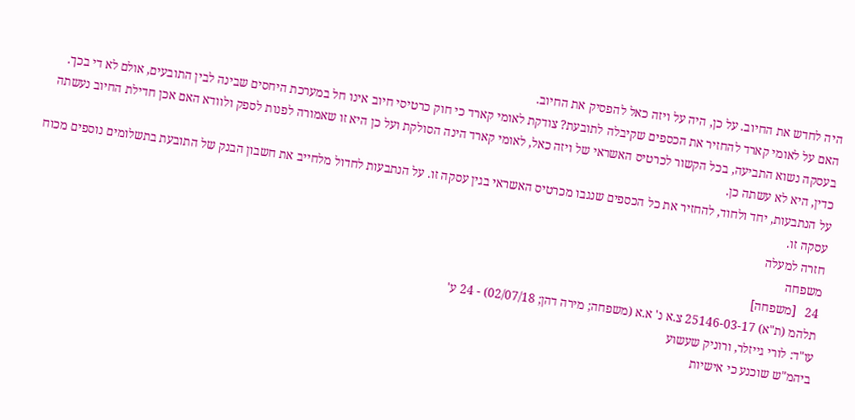היה לחדש את החיוב. על כן, היה על ויזה כאל להפסיק את החיוב.
האם על לאומי קארד להחזיר את הכספים שקיבלה לתובעת? צודקת לאומי קארד כי חוק כרטיסי חיוב אינו חל במערכת היחסים שבינה לבין התובעים, אולם לא די בכך. בעסקה נשוא התביעה, בכל הקשור לכרטיס האשראי של ויזה כאל, לאומי קארד הינה הסולקת ועל כן היא זו שאמורה לפנות לספק ולוודא האם אכן חדילת החיוב נעשתה כדין, היא לא עשתה כן.
על הנתבעות, יחד ולחוד, להחזיר את כל הכספים שנגבו מכרטיס האשראי בגין עסקה זו. על הנתבעות לחדול מלחייב את חשבון הבנק של התובעת בתשלומים נוספים מכוח עסקה זו.
חזרה למעלה
משפחה
24   [משפחה]
תלהמ (ת"א) 25146-03-17 צ.א נ' א.א (משפחה; מירה דהן; 02/07/18) - 24 ע'
עו"ד: לורי גייזלר, ורוניק שעשוע
ביהמ"ש שוכנע כי אישיות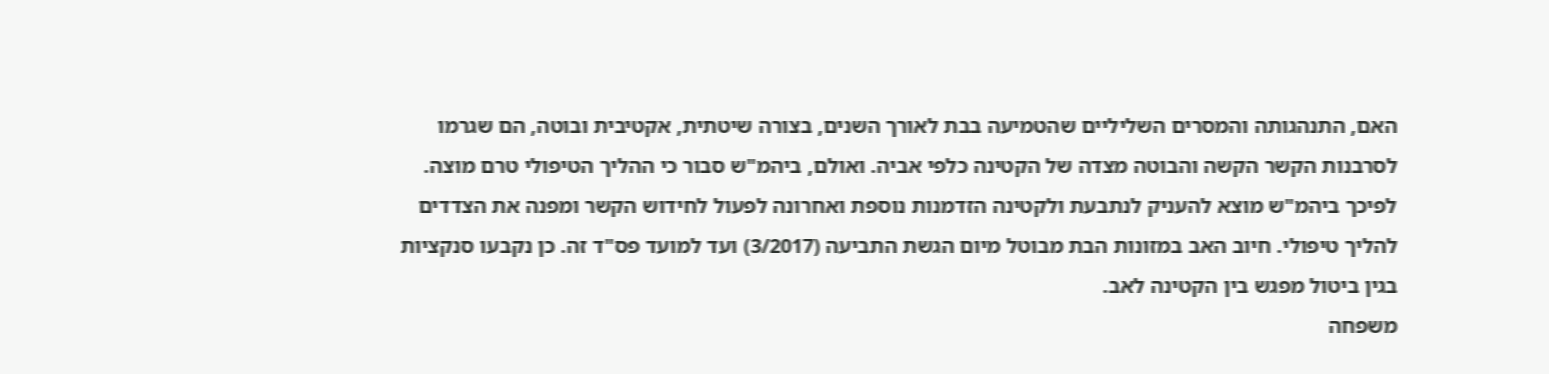האם, התנהגותה והמסרים השליליים שהטמיעה בבת לאורך השנים, בצורה שיטתית, אקטיבית ובוטה, הם שגרמו לסרבנות הקשר הקשה והבוטה מצדה של הקטינה כלפי אביה. ואולם, ביהמ"ש סבור כי ההליך הטיפולי טרם מוצה. לפיכך ביהמ"ש מוצא להעניק לנתבעת ולקטינה הזדמנות נוספת ואחרונה לפעול לחידוש הקשר ומפנה את הצדדים להליך טיפולי. חיוב האב במזונות הבת מבוטל מיום הגשת התביעה (3/2017) ועד למועד פס"ד זה. כן נקבעו סנקציות בגין ביטול מפגש בין הקטינה לאב.
משפחה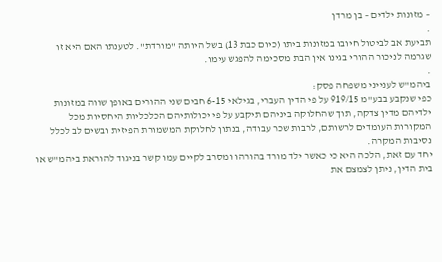– מזונות ילדים – בן מרדן
.
תביעת אב לביטול חיובו במזונות ביתו (כיום כבת 13) בשל היותה "מורדת". לטענתו האם היא זו שגרמה לניכור ההורי בגינו אין הבת מסכימה להפגש עימו.
.
ביהמ"ש לענייני משפחה פסק:
כפי שנקבע בבע"מ 919/15 על פי הדין העברי, בגילאי 6-15 חבים שני ההורים באופן שווה במזונות ילדיהם מדין צדקה, תוך שהחלוקה ביניהם תיקבע על פי יכולותיהם הכלכליות היחסיות מכל המקורות העומדים לרשותם, לרבות שכר עבודה, בנתון לחלוקת המשמורת הפיזית ובשים לב לכלל נסיבות המקרה.
יחד עם זאת, הלכה היא כי כאשר ילד מורד בהורהו ומסרב לקיים עמו קשר בניגוד להוראת ביהמ"ש או בית הדין, ניתן לצמצם את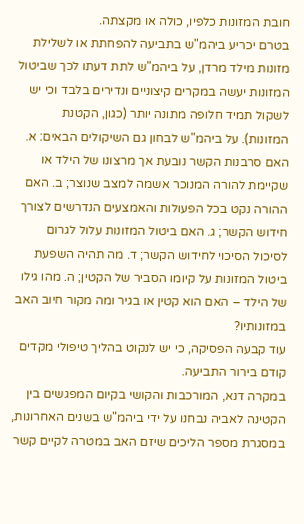חובת המזונות כלפיו, כולה או מקצתה.
בטרם יכריע ביהמ"ש בתביעה להפחתת או לשלילת מזונות מילד מרדן, על ביהמ"ש לתת דעתו לכך שביטול המזונות יעשה במקרים קיצוניים ונדירים בלבד וכי יש לשקול תמיד חלופה מתונה יותר (כגון, הקטנת המזונות). על ביהמ"ש לבחון גם השיקולים הבאים: א. האם סרבנות הקשר נובעת אך מרצונו של הילד או שקיימת להורה המנוכר אשמה למצב שנוצר; ב. האם ההורה נקט בכל הפעולות והאמצעים הנדרשים לצורך חידוש הקשר; ג. האם ביטול המזונות עלול לגרום לסיכול הסיכוי לחידוש הקשר; ד. מה תהיה השפעת ביטול המזונות על קיומו הסביר של הקטין; ה. מהו גילו של הילד – האם הוא קטין או בגיר ומה מקור חיוב האב במזונותיו?
עוד קבעה הפסיקה, כי יש לנקוט בהליך טיפולי מקדים קודם בירור התביעה.
במקרה דנא, המורכבות והקושי בקיום המפגשים בין הקטינה לאביה נבחנו על ידי ביהמ"ש בשנים האחרונות, במסגרת מספר הליכים שיזם האב במטרה לקיים קשר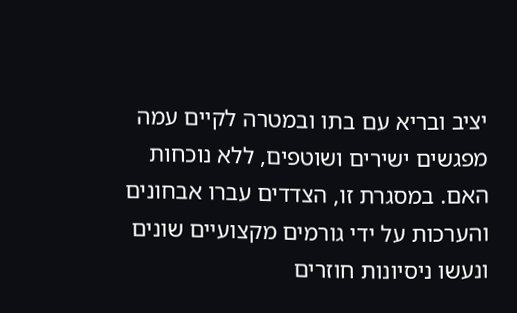יציב ובריא עם בתו ובמטרה לקיים עמה מפגשים ישירים ושוטפים, ללא נוכחות האם. במסגרת זו, הצדדים עברו אבחונים והערכות על ידי גורמים מקצועיים שונים ונעשו ניסיונות חוזרים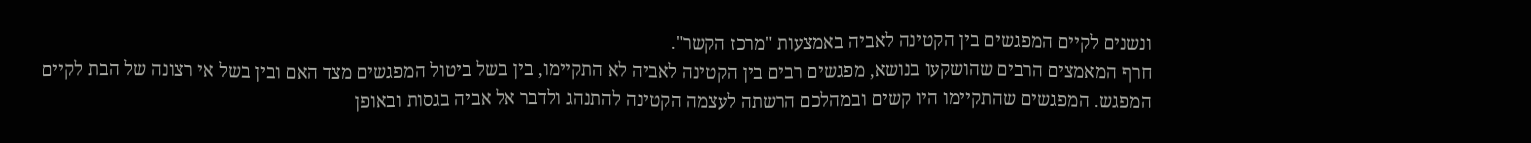ונשנים לקיים המפגשים בין הקטינה לאביה באמצעות "מרכז הקשר".
חרף המאמצים הרבים שהושקעו בנושא, מפגשים רבים בין הקטינה לאביה לא התקיימו, בין בשל ביטול המפגשים מצד האם ובין בשל אי רצונה של הבת לקיים המפגש. המפגשים שהתקיימו היו קשים ובמהלכם הרשתה לעצמה הקטינה להתנהג ולדבר אל אביה בגסות ובאופן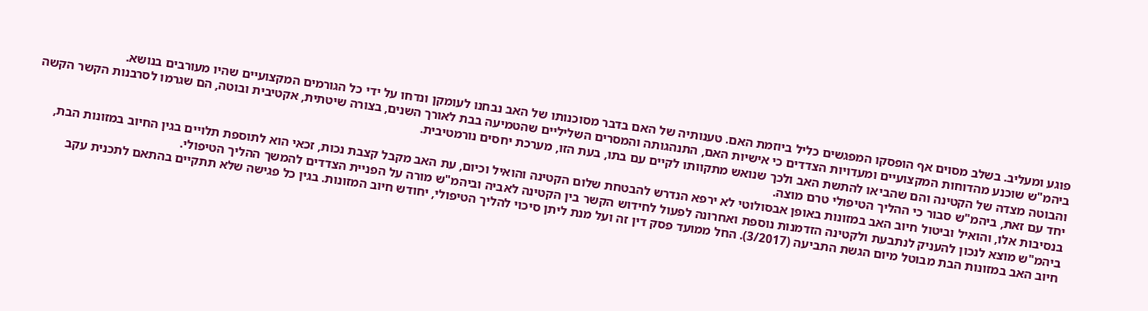פוגע ומעליב. בשלב מסוים אף הופסקו המפגשים כליל ביוזמת האם. טענותיה של האם בדבר מסוכנותו של האב נבחנו לעומקן ונדחו על ידי כל הגורמים המקצועיים שהיו מעורבים בנושא.
ביהמ"ש שוכנע מהדוחות המקצועיים ומעדויות הצדדים כי אישיות האם, התנהגותה והמסרים השליליים שהטמיעה בבת לאורך השנים, בצורה שיטתית, אקטיבית ובוטה, הם שגרמו לסרבנות הקשר הקשה והבוטה מצדה של הקטינה והם שהביאו להתשת האב ולכך שנואש מתקוותו לקיים עם בתו, בעת הזו, מערכת יחסים נורמטיבית.
יחד עם זאת, ביהמ"ש סבור כי ההליך הטיפולי טרם מוצה.
בנסיבות אלו, והואיל וביטול חיוב האב במזונות באופן אבסולוטי לא ירפא הנדרש להבטחת שלום הקטינה והואיל וכיום, עת האב מקבל קצבת נכות, זכאי הוא לתוספת תלויים בגין החיוב במזונות הבת, ביהמ"ש מוצא לנכון להעניק לנתבעת ולקטינה הזדמנות נוספת ואחרונה לפעול לחידוש הקשר בין הקטינה לאביה וביהמ"ש מורה על הפניית הצדדים להמשך ההליך הטיפולי.
חיוב האב במזונות הבת מבוטל מיום הגשת התביעה (3/2017). החל ממועד פסק דין זה ועל מנת ליתן סיכוי להליך הטיפולי, יחודש חיוב המזונות. בגין כל פגישה שלא תתקיים בהתאם לתכנית עקב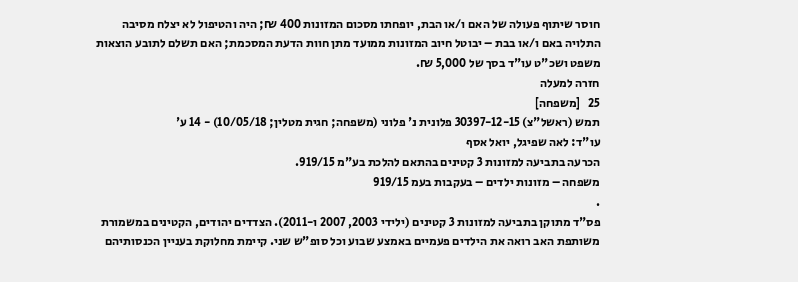חוסר שיתוף פעולה של האם ו/או הבת, יופחתו מסכום המזונות 400 ₪; היה והטיפול לא יצלח מסיבה התלויה באם ו/או בבת – יבוטל חיוב המזונות ממועד מתן חוות הדעת המסכמת; האם תשלם לתובע הוצאות משפט ושכ"ט עו"ד בסך של 5,000 ₪.
חזרה למעלה
25   [משפחה]
תמש (ראשל"צ) 30397-12-15 פלונית נ' פלוני (משפחה; חגית מטלין; 10/05/18) - 14 ע'
עו"ד: לאה שפיגל, יואל אסף
הכרעה בתביעה למזונות 3 קטינים בהתאם להלכת בע"מ 919/15.
משפחה – מזונות ילדים – בעקבות בעמ 919/15
.
פס"ד מתוקן בתביעה למזונות 3 קטינים (ילידי 2003, 2007 ו-2011). הצדדים יהודים, הקטינים במשמורת משותפת האב רואה את הילדים פעמיים באמצע שבוע וכל סופ"ש שני. קיימת מחלוקת בעניין הכנסותיהם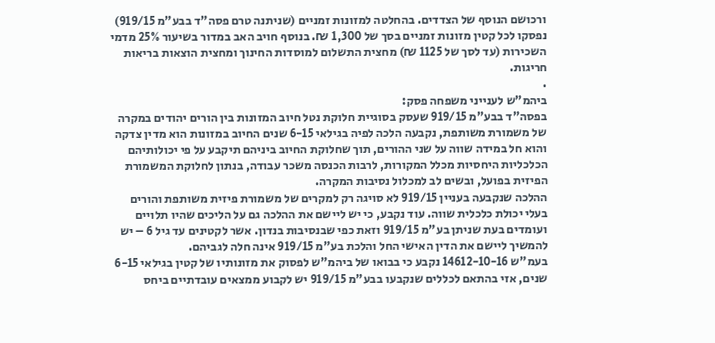ורכושם הנוסף של הצדדים. בהחלטה למזונות זמניים (שניתנה טרם פסה"ד בבע"מ 919/15) נפסקו לכל קטין מזונות זמניים בסך של 1,300 ₪. בנוסף חויב האב במדור בשיעור 25% מדמי השכירות (עד לסך של 1125 ₪) מחצית התשלום למוסדות החינוך ומחצית הוצאות בריאות חריגות.
.
ביהמ"ש לענייני משפחה פסק:
בפסה"ד בבע"מ 919/15 שעסק בסוגיית חלוקת נטל חיוב המזונות בין הורים יהודים במקרה של משמורת משותפת, נקבעה הלכה לפיה בגילאי 6-15 שנים החיוב במזונות הוא מדין צדקה והוא חל במידה שווה על שני ההורים, תוך שחלוקת החיוב ביניהם תיקבע על פי יכולותיהם הכלכליות היחסיות מכלל המקורות, לרבות הכנסה משכר עבודה, בנתון לחלוקת המשמורת הפיזית בפועל, ובשים לב למכלול נסיבות המקרה.
ההלכה שנקבעה בעניין 919/15 לא סויגה רק למקרים של משמורת פיזית משותפת והורים בעלי יכולת כלכלית שווה. עוד נקבע, כי יש ליישם את ההלכה גם על הליכים שהיו תלויים ועומדים בעת שניתן בע"מ 919/15 וזאת כפי שבנסיבות בנדון. אשר לקטינים עד גיל 6 – יש להמשיך ליישם את הדין האישי החל והלכת בע"מ 919/15 אינה חלה לגביהם.
בעמ"ש 14612-10-16 נקבע כי בבואו של ביהמ"ש לפסוק את מזונותיו של קטין בגילאי 6-15 שנים, אזי בהתאם לכללים שנקבעו בבע"מ 919/15 יש לקבוע ממצאים עובדתיים ביחס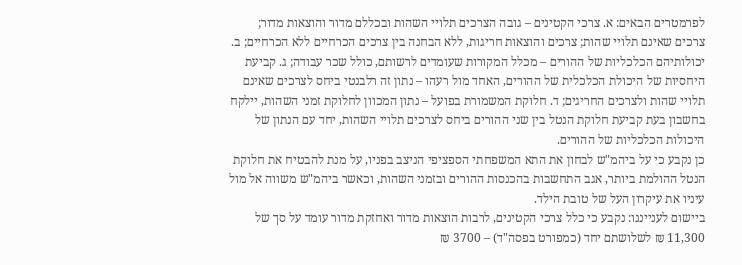לפרמטרים הבאים: א. צרכי הקטינים – גובה הצרכים תלויי השהות ובכללם מדור והוצאות מדור; צרכים שאינם תלויי שהות; צרכים והוצאות חריגות, ללא הבחנה בין צרכים הכרחיים ללא הכרחיים; ב. יכולותיהם הכלכליות של ההורים – מכלל המקורות שעומדים לרשותם, כולל שכר עבודה; ג. קביעת היחסיות של היכולת הכלכלית של ההורים, האחד מול רעהו – נתון זה רלבנטי ביחס לצרכים שאינם תלויי שהות ולצרכים החריגים; ד. חלוקת המשמורת בפועל – נתון המכוון לחלוקת זמני השהות, יילקח בחשבון בעת קביעת חלוקת הנטל בין שני ההורים ביחס לצרכים תלויי השהות, יחד עם הנתון של היכולות הכלכליות של ההורים.
כן נקבע כי על ביהמ"ש לבחון את התא המשפחתי הספציפי הניצב בפניו, על מנת להבטיח את חלוקת הנטל ההולמת ביותר, אגב התחשבות בהכנסות ההורים ובזמני השהות, וכאשר ביהמ"ש משווה אל מול עיניו את עיקרון העל של טובת הילד.
ביישום לענייננו: נקבע כי כלל צרכי הקטינים, לרבות הוצאות מדור ואחזקת מדור עומד על סך של 11,300 ₪ לשלושתם יחד (כמפורט בפסה"ד) – 3700 ₪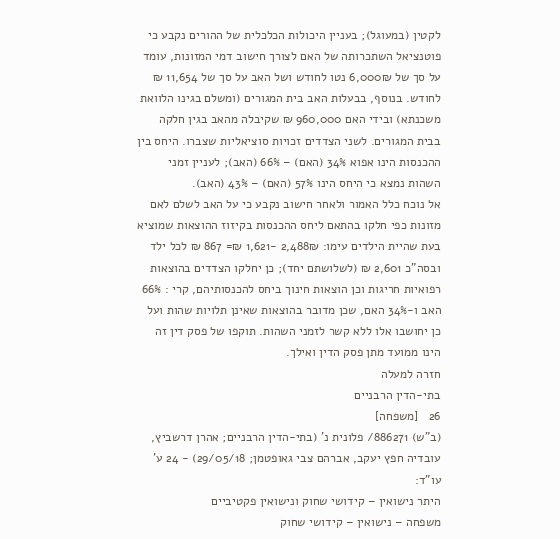לקטין (במעוגל); בעניין היכולות הכלכלית של ההורים נקבע כי פוטנציאל השתכרותה של האם לצורך חישוב דמי המזונות, עומד על סך של 6,000₪ נטו לחודש ושל האב על סך של 11,654 ₪ לחודש. בנוסף, בבעלות האב בית המגורים (ומשלם בגינו הלוואת משכנתא) ובידי האם 960,000 ₪ שקיבלה מהאב בגין חלקה בבית המגורים. לשני הצדדים זכויות סוציאליות שצברו. היחס בין ההכנסות הינו אפוא 34% (האם) – 66% (האב); לעניין זמני השהות נמצא כי היחס הינו 57% (האם) – 43% (האב).
אל נוכח כלל האמור ולאחר חישוב נקבע כי על האב לשלם לאם מזונות כפי חלקו בהתאם ליחס ההכנסות בקיזוז ההוצאות שמוציא בעת שהיית הילדים עימו: 2,488₪ -1,621 ₪= 867 ₪ לכל ילד ובסה"כ 2,601 ₪ (לשלושתם יחד); כן יחלקו הצדדים בהוצאות רפואיות חריגות וכן הוצאות חינוך ביחס להכנסותיהם, קרי : 66% האב ו-34% האם, שכן מדובר בהוצאות שאינן תלויות שהות ועל כן יחושבו אלו ללא קשר לזמני השהות. תוקפו של פסק דין זה הינו ממועד מתן פסק הדין ואילך.
חזרה למעלה
בתי-הדין הרבניים
26   [משפחה]
(ב"ש) 886271/ פלונית נ' (בתי-הדין הרבניים; אהרן דרשביץ, עובדיה חפץ יעקב, אברהם צבי גאופטמן; 29/05/18) - 24 ע'
עו"ד:
היתר נישואין – קידושי שחוק ונישואין פקטיביים
משפחה – נישואין – קידושי שחוק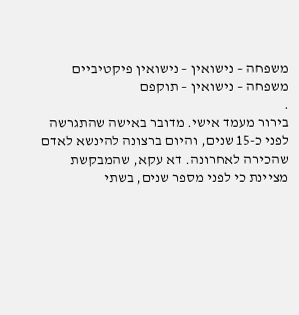משפחה – נישואין – נישואין פיקטיביים
משפחה – נישואין – תוקפם
.
בירור מעמד אישי. מדובר באישה שהתגרשה לפני כ-15 שנים, והיום ברצונה להינשא לאדם שהכירה לאחרונה. דא עקא, שהמבקשת מציינת כי לפני מספר שנים, בשתי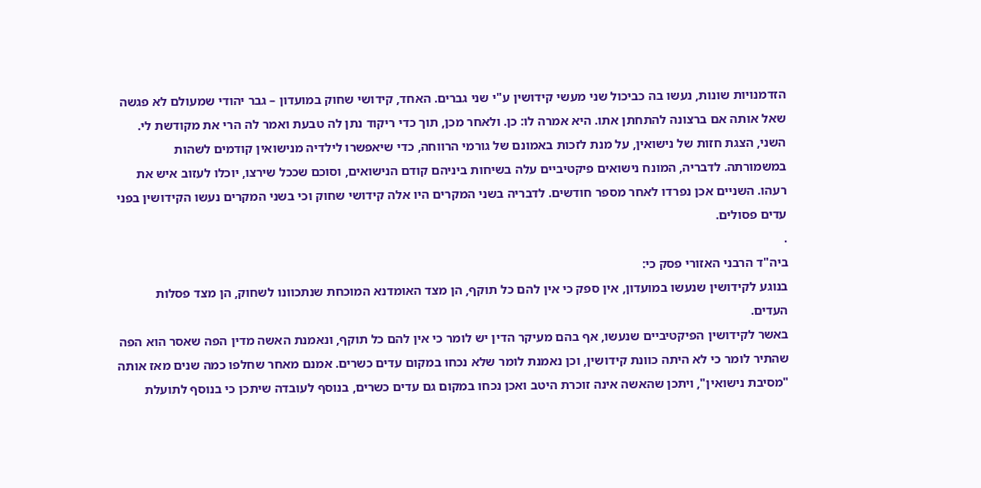הזדמנויות שונות, נעשו בה כביכול שני מעשי קידושין ע"י שני גברים. האחד, קידושי שחוק במועדון – גבר יהודי שמעולם לא פגשה שאל אותה אם ברצונה להתחתן אתו. היא אמרה לו: כן. ולאחר מכן, תוך כדי ריקוד נתן לה טבעת ואמר לה הרי את מקודשת לי. השני, הצגת חזות של נישואין, על מנת לזכות באמונם של גורמי הרווחה, כדי שיאפשרו לילדיה מנישואין קודמים לשהות במשמורתה. לדבריה, המונח נישואים פיקטיביים עלה בשיחות ביניהם קודם הנישואים, וסוכם שככל שירצו, יוכלו לעזוב איש את רעהו. השניים אכן נפרדו לאחר מספר חודשים. לדבריה בשני המקרים היו אלה קידושי שחוק וכי בשני המקרים נעשו הקידושין בפני עדים פסולים.
.
ביה"ד הרבני האזורי פסק כי:
בנוגע לקידושין שנעשו במועדון, אין ספק כי אין להם כל תוקף, הן מצד האומדנא המוכחת שנתכוונו לשחוק, הן מצד פסלות העדים.
באשר לקידושין הפיקטיביים שנעשו, אף בהם מעיקר הדין יש לומר כי אין להם כל תוקף, ונאמנת האשה מדין הפה שאסר הוא הפה שהתיר לומר כי לא היתה כוונת קידושין, וכן נאמנת לומר שלא נכחו במקום עדים כשרים. אמנם מאחר שחלפו כמה שנים מאז אותה "מסיבת נישואין", ויתכן שהאשה אינה זוכרת היטב ואכן נכחו במקום גם עדים כשרים, בנוסף לעובדה שיתכן כי בנוסף לתועלת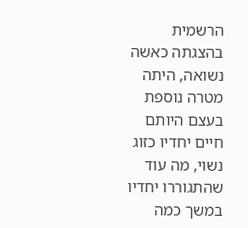הרשמית בהצגתה כאשה נשואה, היתה מטרה נוספת בעצם היותם חיים יחדיו כזוג נשוי, מה עוד שהתגוררו יחדיו במשך כמה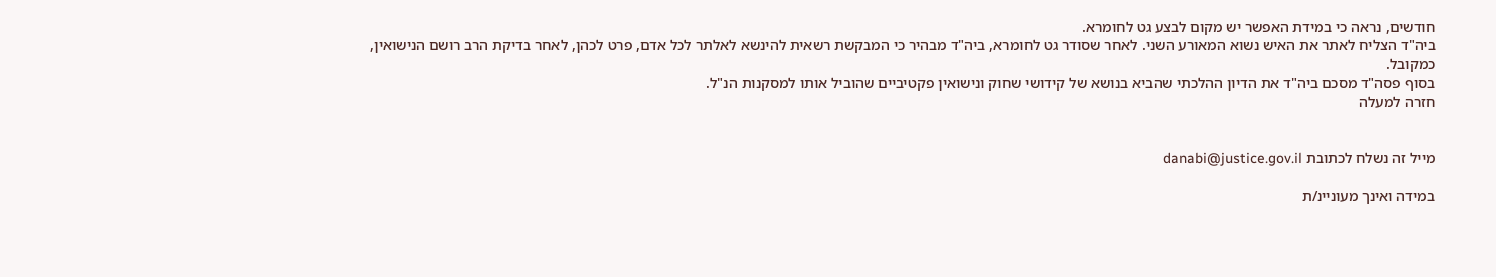חודשים, נראה כי במידת האפשר יש מקום לבצע גט לחומרא.
ביה"ד הצליח לאתר את האיש נשוא המאורע השני. לאחר שסודר גט לחומרא, ביה"ד מבהיר כי המבקשת רשאית להינשא לאלתר לכל אדם, פרט לכהן, לאחר בדיקת הרב רושם הנישואין, כמקובל.
בסוף פסה"ד מסכם ביה"ד את הדיון ההלכתי שהביא בנושא של קידושי שחוק ונישואין פקטיביים שהוביל אותו למסקנות הנ"ל.
חזרה למעלה


מייל זה נשלח לכתובת danabi@justice.gov.il

במידה ואינך מעוניינ/ת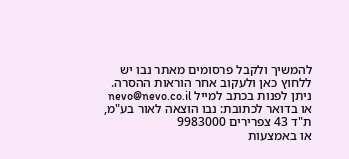להמשיך ולקבל פרסומים מאתר נבו יש ללחוץ כאן ולעקוב אחר הוראות ההסרה.
ניתן לפנות בכתב למייל nevo@nevo.co.il או בדואר לכתובת: נבו הוצאה לאור בע"מ, ת"ד 43 צפרירים 9983000
או באמצעות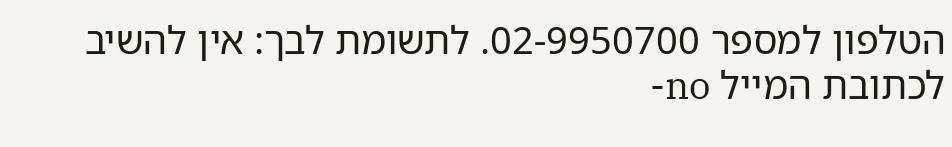הטלפון למספר 02-9950700. לתשומת לבך: אין להשיב לכתובת המייל no-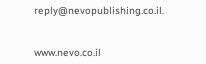reply@nevopublishing.co.il.


www.nevo.co.il